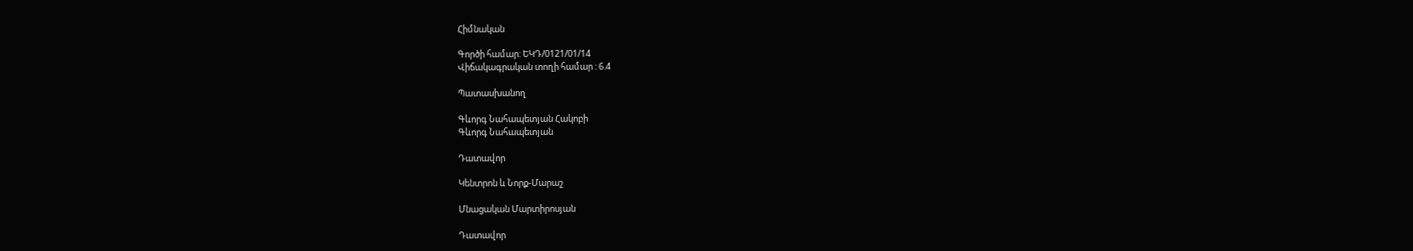Հիմնական

Գործի համար: ԵԿԴ/0121/01/14
Վիճակագրական տողի համար : 6.4

Պատասխանող

Գևորգ Նահապետյան Հակոբի
Գևորգ Նահապետյան

Դատավոր

Կենտրոն և Նորք-Մարաշ

Մնացական Մարտիրոսյան

Դատավոր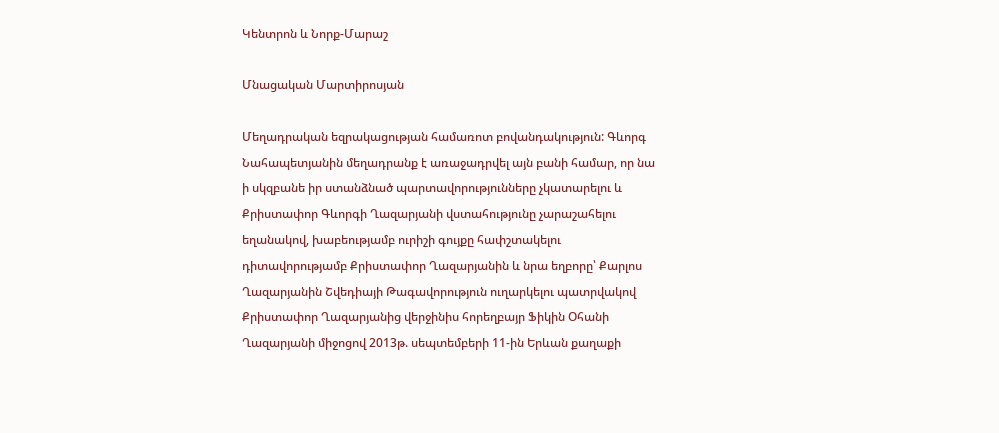Կենտրոն և Նորք-Մարաշ

Մնացական Մարտիրոսյան

Մեղադրական եզրակացության համառոտ բովանդակություն: Գևորգ Նահապետյանին մեղադրանք է առաջադրվել այն բանի համար, որ նա ի սկզբանե իր ստանձնած պարտավորությունները չկատարելու և Քրիստափոր Գևորգի Ղազարյանի վստահությունը չարաշահելու եղանակով, խաբեությամբ ուրիշի գույքը հափշտակելու դիտավորությամբ Քրիստափոր Ղազարյանին և նրա եղբորը՝ Քարլոս Ղազարյանին Շվեդիայի Թագավորություն ուղարկելու պատրվակով Քրիստափոր Ղազարյանից վերջինիս հորեղբայր Ֆիկին Օհանի Ղազարյանի միջոցով 2013թ. սեպտեմբերի 11-ին Երևան քաղաքի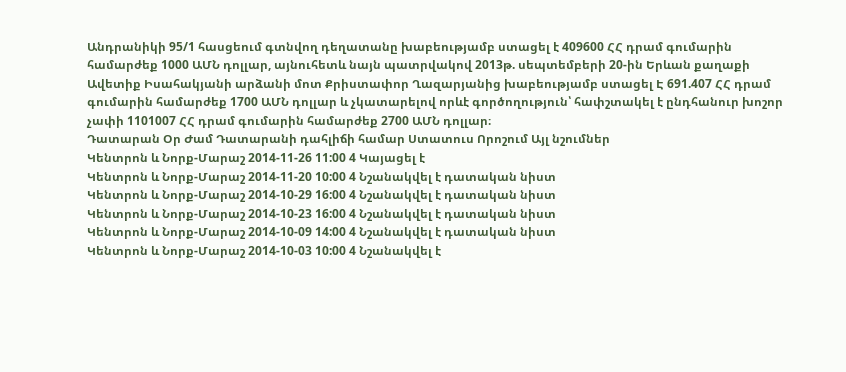Անդրանիկի 95/1 հասցեում գտնվող դեղատանը խաբեությամբ ստացել է 409600 ՀՀ դրամ գումարին համարժեք 1000 ԱՄՆ դոլլար, այնուհետև նայն պատրվակով 2013թ. սեպտեմբերի 20-ին Երևան քաղաքի Ավետիք Իսահակյանի արձանի մոտ Քրիստափոր Ղազարյանից խաբեությամբ ստացել Է 691.407 ՀՀ դրամ գումարին համարժեք 1700 ԱՄՆ դոլլար և չկատարելով որևէ գործողություն՝ հափշտակել է ընդհանուր խոշոր չափի 1101007 ՀՀ դրամ գումարին համարժեք 2700 ԱՄՆ դոլլար։
Դատարան Օր Ժամ Դատարանի դահլիճի համար Ստատուս Որոշում Այլ նշումներ
Կենտրոն և Նորք-Մարաշ 2014-11-26 11:00 4 Կայացել է
Կենտրոն և Նորք-Մարաշ 2014-11-20 10:00 4 Նշանակվել է դատական նիստ
Կենտրոն և Նորք-Մարաշ 2014-10-29 16:00 4 Նշանակվել է դատական նիստ
Կենտրոն և Նորք-Մարաշ 2014-10-23 16:00 4 Նշանակվել է դատական նիստ
Կենտրոն և Նորք-Մարաշ 2014-10-09 14:00 4 Նշանակվել է դատական նիստ
Կենտրոն և Նորք-Մարաշ 2014-10-03 10:00 4 Նշանակվել է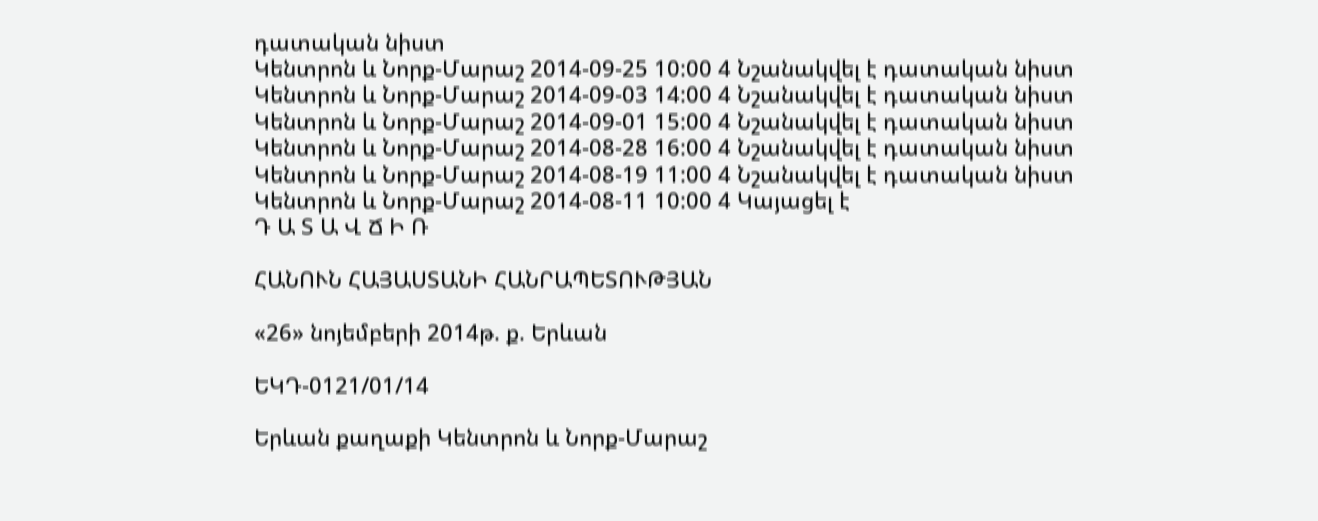դատական նիստ
Կենտրոն և Նորք-Մարաշ 2014-09-25 10:00 4 Նշանակվել է դատական նիստ
Կենտրոն և Նորք-Մարաշ 2014-09-03 14:00 4 Նշանակվել է դատական նիստ
Կենտրոն և Նորք-Մարաշ 2014-09-01 15:00 4 Նշանակվել է դատական նիստ
Կենտրոն և Նորք-Մարաշ 2014-08-28 16:00 4 Նշանակվել է դատական նիստ
Կենտրոն և Նորք-Մարաշ 2014-08-19 11:00 4 Նշանակվել է դատական նիստ
Կենտրոն և Նորք-Մարաշ 2014-08-11 10:00 4 Կայացել է
Դ Ա Տ Ա Վ Ճ Ի Ռ

ՀԱՆՈՒՆ ՀԱՅԱՍՏԱՆԻ ՀԱՆՐԱՊԵՏՈՒԹՅԱՆ

«26» նոյեմբերի 2014թ. ք. Երևան

ԵԿԴ-0121/01/14

Երևան քաղաքի Կենտրոն և Նորք-Մարաշ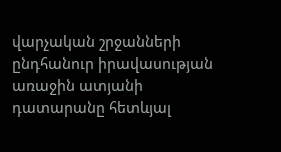վարչական շրջանների
ընդհանուր իրավասության առաջին ատյանի դատարանը հետևյալ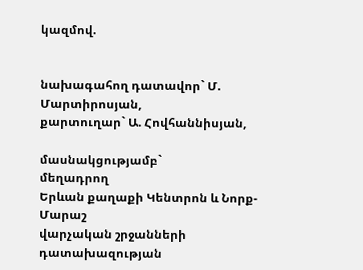կազմով.


նախագահող դատավոր` Մ. Մարտիրոսյան,
քարտուղար` Ա. Հովհաննիսյան,

մասնակցությամբ`
մեղադրող
Երևան քաղաքի Կենտրոն և Նորք-Մարաշ
վարչական շրջանների դատախազության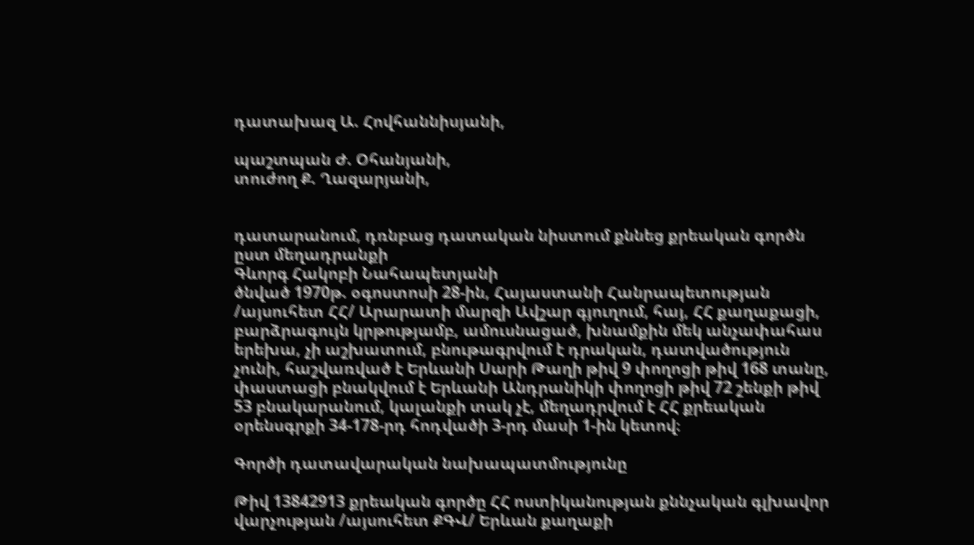դատախազ Ա. Հովհաննիսյանի,

պաշտպան Ժ. Օհանյանի,
տուժող Ք. Ղազարյանի,


դատարանում, դռնբաց դատական նիստում քննեց քրեական գործն ըստ մեղադրանքի
Գևորգ Հակոբի Նահապետյանի
ծնված 1970թ. օգոստոսի 28-ին, Հայաստանի Հանրապետության /այսուհետ ՀՀ/ Արարատի մարզի Ավշար գյուղում, հայ, ՀՀ քաղաքացի, բարձրագույն կրթությամբ, ամուսնացած, խնամքին մեկ անչափահաս երեխա, չի աշխատում, բնութագրվում է դրական, դատվածություն չունի, հաշվառված է Երևանի Սարի Թաղի թիվ 9 փողոցի թիվ 168 տանը, փաստացի բնակվում է Երևանի Անդրանիկի փողոցի թիվ 72 շենքի թիվ 53 բնակարանում, կալանքի տակ չէ, մեղադրվում է ՀՀ քրեական օրենսգրքի 34-178-րդ հոդվածի 3-րդ մասի 1-ին կետով։

Գործի դատավարական նախապատմությունը

Թիվ 13842913 քրեական գործը ՀՀ ոստիկանության քննչական գլխավոր վարչության /այսուհետ ՔԳՎ/ Երևան քաղաքի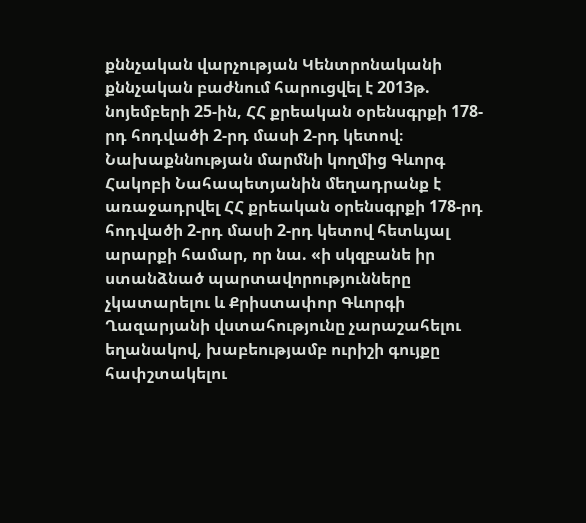քննչական վարչության Կենտրոնականի քննչական բաժնում հարուցվել է 2013թ. նոյեմբերի 25-ին, ՀՀ քրեական օրենսգրքի 178-րդ հոդվածի 2-րդ մասի 2-րդ կետով։
Նախաքննության մարմնի կողմից Գևորգ Հակոբի Նահապետյանին մեղադրանք է առաջադրվել ՀՀ քրեական օրենսգրքի 178-րդ հոդվածի 2-րդ մասի 2-րդ կետով հետևյալ արարքի համար, որ նա. «ի սկզբանե իր ստանձնած պարտավորությունները չկատարելու և Քրիստափոր Գևորգի Ղազարյանի վստահությունը չարաշահելու եղանակով, խաբեությամբ ուրիշի գույքը հափշտակելու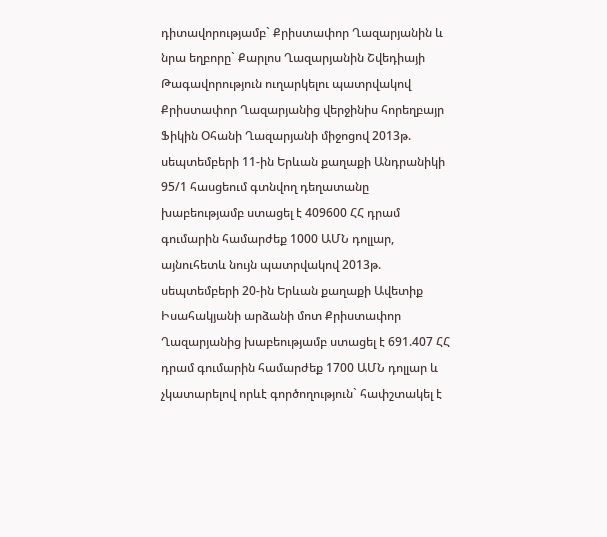դիտավորությամբ` Քրիստափոր Ղազարյանին և նրա եղբորը` Քարլոս Ղազարյանին Շվեդիայի Թագավորություն ուղարկելու պատրվակով Քրիստափոր Ղազարյանից վերջինիս հորեղբայր Ֆիկին Օհանի Ղազարյանի միջոցով 2013թ. սեպտեմբերի 11-ին Երևան քաղաքի Անդրանիկի 95/1 հասցեում գտնվող դեղատանը խաբեությամբ ստացել է 409600 ՀՀ դրամ գումարին համարժեք 1000 ԱՄՆ դոլլար, այնուհետև նույն պատրվակով 2013թ. սեպտեմբերի 20-ին Երևան քաղաքի Ավետիք Իսահակյանի արձանի մոտ Քրիստափոր Ղազարյանից խաբեությամբ ստացել է 691.407 ՀՀ դրամ գումարին համարժեք 1700 ԱՄՆ դոլլար և չկատարելով որևէ գործողություն` հափշտակել է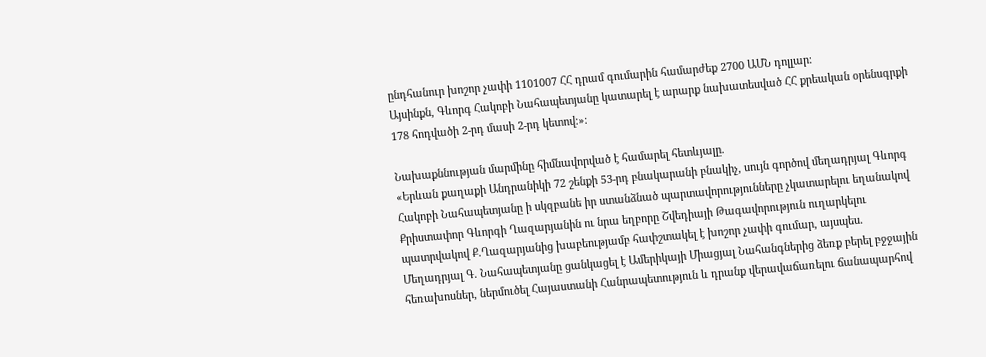ընդհանուր խոշոր չափի 1101007 ՀՀ դրամ գումարին համարժեք 2700 ԱՄՆ դոլլար։
Այսինքն, Գևորգ Հակոբի Նահապետյանը կատարել է արարք նախատեսված ՀՀ քրեական օրենսգրքի 178 հոդվածի 2-րդ մասի 2-րդ կետով։»։

Նախաքննության մարմինը հիմնավորված է համարել հետևյալը.
«Երևան քաղաքի Անդրանիկի 72 շենքի 53-րդ բնակարանի բնակիչ, սույն գործով մեղադրյալ Գևորգ Հակոբի Նահապետյանը ի սկզբանե իր ստանձնած պարտավորությունները չկատարելու եղանակով Քրիստափոր Գևորգի Ղազարյանին ու նրա եղբորը Շվեդիայի Թագավորություն ուղարկելու պատրվակով Ք.Ղազարյանից խաբեությամբ հափշտակել է խոշոր չափի գումար, այսպես.
Մեղադրյալ Գ. Նահապետյանը ցանկացել է Ամերիկայի Միացյալ Նահանգներից ձեռք բերել բջջային հեռախոսներ, ներմուծել Հայաստանի Հանրապետություն և դրանք վերավաճառելու ճանապարհով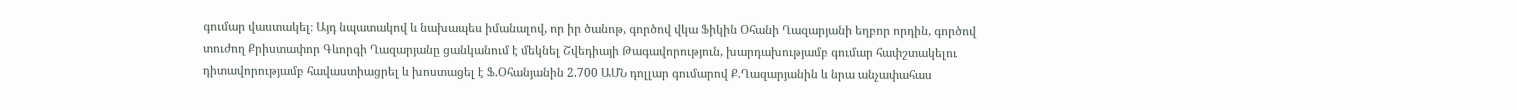գումար վաստակել։ Այդ նպատակով և նախապես իմանալով, որ իր ծանոթ, գործով վկա Ֆիկին Օհանի Ղազարյանի եղբոր որդին, գործով տուժող Քրիստափոր Գևորգի Ղազարյանը ցանկանում է մեկնել Շվեդիայի Թագավորություն, խարդախությամբ գումար հափշտակելու դիտավորությամբ հավաստիացրել և խոստացել է Ֆ.Օհանյանին 2.700 ԱՄՆ դոլլար գումարով Ք.Ղազարյանին և նրա անչափահաս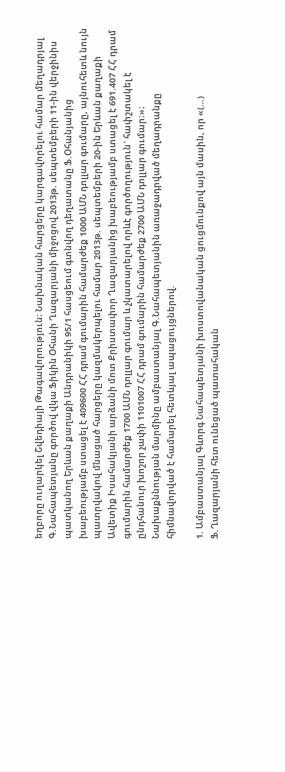եղբորը ուղարկել Շվեդիայի Թագավորություն։ Նախնական հարցերը կարգավորելու համար մեղադրյալ Գ.Նահապետյանը գործով վկա Ֆիկին Օհանի Ղազարյանի միջոցով 2013թ. սեպտեմբերի 11-ին վերջինիս պատկանող Երևան քաղաքի Անդրանիկի 95/1 հասցեում գտնվող դեղատանը Ֆ.Օհանյանից խաբեությամբ ստացել է 409600 ՀՀ դրամ գումարին համարժեք 1000 ԱՄՆ դոլլար գումարը, այնուհետև նույն պատրվակով մնացած հարցերը կազմակերպելու համար 2013թ. սեպտեմբերի 20-ին Երևան քաղաքի Ավետիք Իսահակյանի արձանի մոտ Քրիստափոր Ղազարյանից խաբեությամբ ստացել է 691.407 ՀՀ դրամ գումարին համարժեք 1700 ԱՄՆ դոլլար գումար և չկատարելով որևէ գործողություն` հափշտակել է ընդհանուր խոշոր չափի 1101007 ՀՀ դրամ գումարին համարժեք 2700 ԱՄՆ դոլլար գումար։»։
Նախաքննության մարմինը ամբաստանյալ Գ.Նահապետյանին առաջադրված մեղադրանքը հիմնավորված է համարել հետևյալ ապացույցներով.

1. Ամբաստանյալ Գևորգ Նահապետյանի խոստովանական ցուցմունքով այն մասին, որ «(…) Ֆ.Ղազարյանի հետ ունեցած պատահական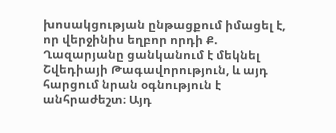խոսակցության ընթացքում իմացել է, որ վերջինիս եղբոր որդի Ք. Ղազարյանը ցանկանում է մեկնել Շվեդիայի Թագավորություն, և այդ հարցում նրան օգնություն է անհրաժեշտ։ Այդ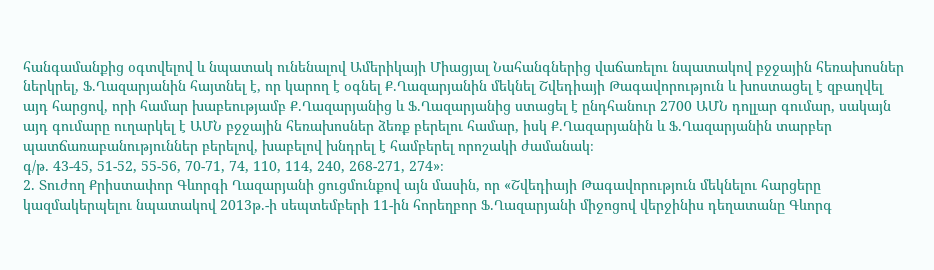հանգամանքից օգտվելով և նպատակ ունենալով Ամերիկայի Միացյալ Նահանգներից վաճառելու նպատակով բջջային հեռախոսներ ներկրել, Ֆ.Ղազարյանին հայտնել է, որ կարող է օգնել Ք.Ղազարյանին մեկնել Շվեդիայի Թագավորություն և խոստացել է զբաղվել այդ հարցով, որի համար խաբեությամբ Ք.Ղազարյանից և Ֆ.Ղազարյանից ստացել է ընդհանուր 2700 ԱՄՆ դոլլար գումար, սակայն այդ գումարը ուղարկել է ԱՄՆ բջջային հեռախոսներ ձեռք բերելու համար, իսկ Ք.Ղազարյանին և Ֆ.Ղազարյանին տարբեր պատճառաբանություններ բերելով, խաբելով խնդրել է համբերել որոշակի ժամանակ։
գ/թ. 43-45, 51-52, 55-56, 70-71, 74, 110, 114, 240, 268-271, 274»։
2. Տուժող Քրիստափոր Գևորգի Ղազարյանի ցուցմունքով այն մասին, որ «Շվեդիայի Թագավորություն մեկնելու հարցերը կազմակերպելու նպատակով 2013թ.-ի սեպտեմբերի 11-ին հորեղբոր Ֆ.Ղազարյանի միջոցով վերջինիս դեղատանը Գևորգ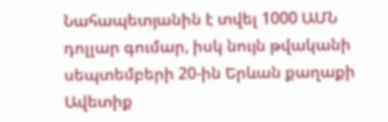Նահապետյանին է տվել 1000 ԱՄՆ դոլլար գումար, իսկ նույն թվականի սեպտեմբերի 20-ին Երևան քաղաքի Ավետիք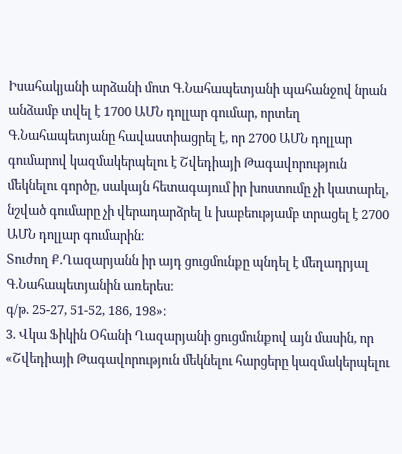Իսահակյանի արձանի մոտ Գ.Նահապետյանի պահանջով նրան անձամբ տվել է 1700 ԱՄՆ դոլլար գումար, որտեղ Գ.Նահապետյանը հավաստիացրել է, որ 2700 ԱՄՆ դոլլար գումարով կազմակերպելու է Շվեդիայի Թագավորություն մեկնելու գործը, սակայն հետագայում իր խոստումը չի կատարել, նշված գումարը չի վերադարձրել և խաբեությամբ տրացել է 2700 ԱՄՆ դոլլար գումարին։
Տուժող Ք.Ղազարյանն իր այդ ցուցմունքը պնդել է մեղադրյալ Գ.Նահապետյանին առերես։
գ/թ. 25-27, 51-52, 186, 198»։
3. Վկա Ֆիկին Օհանի Ղազարյանի ցուցմունքով այն մասին, որ «Շվեդիայի Թագավորություն մեկնելու հարցերը կազմակերպելու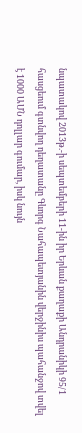նպատակով 2013թ.-ի սեպտեմբերի 11-ին իր Երևան քաղաքի Անդրանիկի 95/1 հասցեում գտնվող դեղատանը Գևորգ Նահապետյանին վերջինիս պահանջով տվել է 1000 ԱՄՆ դոլլար գումար, իսկ նույն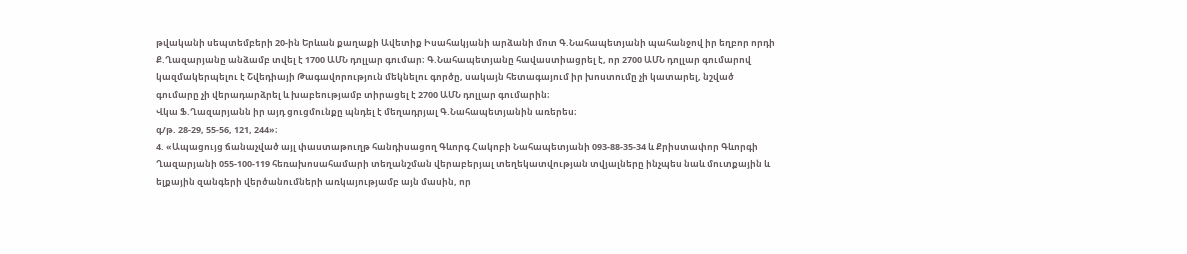թվականի սեպտեմբերի 20-ին Երևան քաղաքի Ավետիք Իսահակյանի արձանի մոտ Գ.Նահապետյանի պահանջով իր եղբոր որդի Ք.Ղազարյանը անձամբ տվել է 1700 ԱՄՆ դոլլար գումար։ Գ.Նահապետյանը հավաստիացրել է, որ 2700 ԱՄՆ դոլլար գումարով կազմակերպելու է Շվեդիայի Թագավորություն մեկնելու գործը, սակայն հետագայում իր խոստումը չի կատարել, նշված գումարը չի վերադարձրել և խաբեությամբ տիրացել է 2700 ԱՄՆ դոլլար գումարին։
Վկա Ֆ.Ղազարյանն իր այդ ցուցմունքը պնդել է մեղադրյալ Գ.Նահապետյանին առերես։
գ/թ. 28-29, 55-56, 121, 244»։
4. «Ապացույց ճանաչված այլ փաստաթուղթ հանդիսացող Գևորգ Հակոբի Նահապետյանի 093-88-35-34 և Քրիստափոր Գևորգի Ղազարյանի 055-100-119 հեռախոսահամարի տեղանշման վերաբերյալ տեղեկատվության տվյալները ինչպես նաև մուտքային և ելքային զանգերի վերծանումների առկայությամբ այն մասին, որ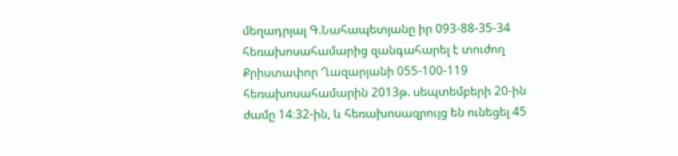մեղադրյալ Գ.Նահապետյանը իր 093-88-35-34 հեռախոսահամարից զանգահարել է տուժող Քրիստափոր Ղազարյանի 055-100-119 հեռախոսահամարին 2013թ. սեպտեմբերի 20-ին ժամը 14։32-ին, և հեռախոսազրույց են ունեցել 45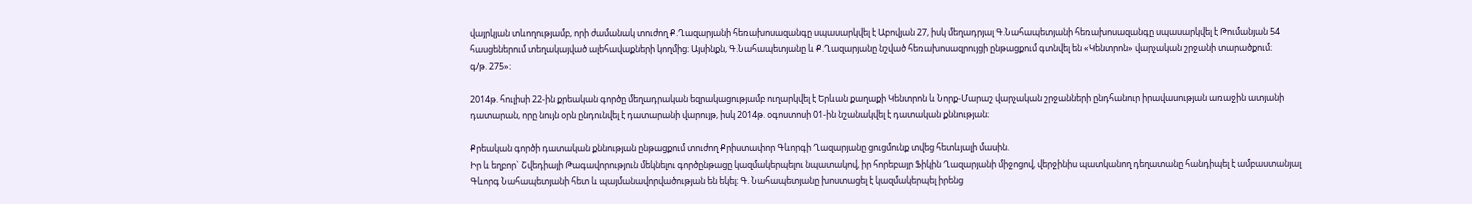վայրկյան տևողությամբ, որի ժամանակ տուժող Ք.Ղազարյանի հեռախոսազանգը սպասարկվել է Աբովյան 27, իսկ մեղադրյալ Գ.Նահապետյանի հեռախոսազանգը սպասարկվել է Թումանյան 54 հասցեներում տեղակայված ալեհավաքների կողմից։ Այսինքն, Գ.Նահապետյանը և Ք.Ղազարյանը նշված հեռախոսազրույցի ընթացքում գտնվել են «Կենտրոն» վարչական շրջանի տարածքում։
գ/թ. 275»։

2014թ. հուլիսի 22-ին քրեական գործը մեղադրական եզրակացությամբ ուղարկվել է Երևան քաղաքի Կենտրոն և Նորք-Մարաշ վարչական շրջանների ընդհանուր իրավասության առաջին ատյանի դատարան, որը նույն օրն ընդունվել է դատարանի վարույթ, իսկ 2014թ. օգոստոսի 01-ին նշանակվել է դատական քննության։

Քրեական գործի դատական քննության ընթացքում տուժող Քրիստափոր Գևորգի Ղազարյանը ցուցմունք տվեց հետևյալի մասին.
Իր և եղբոր` Շվեդիայի Թագավորություն մեկնելու գործընթացը կազմակերպելու նպատակով, իր հորեբայր Ֆիկին Ղազարյանի միջոցով, վերջինիս պատկանող դեղատանը հանդիպել է ամբաստանյալ Գևորգ Նահապետյանի հետ և պայմանավորվածության են եկել։ Գ. Նահապետյանը խոստացել է կազմակերպել իրենց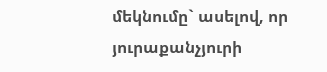մեկնումը` ասելով, որ յուրաքանչյուրի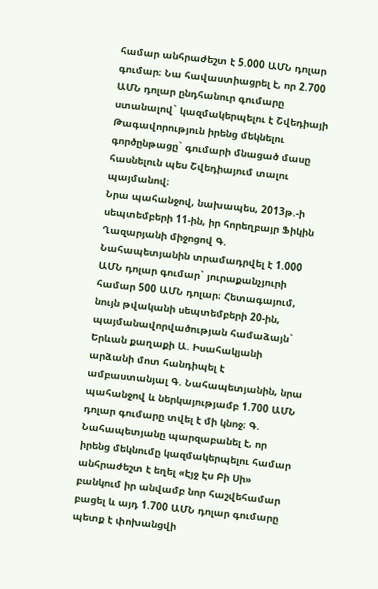համար անհրաժեշտ է 5.000 ԱՄՆ դոլար գումար։ Նա հավաստիացրել է, որ 2.700 ԱՄՆ դոլար ընդհանուր գումարը ստանալով` կազմակերպելու է Շվեդիայի Թագավորություն իրենց մեկնելու գործընթացը` գումարի մնացած մասը հասնելուն պես Շվեդիայում տալու պայմանով։
Նրա պահանջով, նախապես, 2013թ.-ի սեպտեմբերի 11-ին, իր հորեղբայր Ֆիկին Ղազարյանի միջոցով Գ. Նահապետյանին տրամադրվել է 1.000 ԱՄՆ դոլար գումար` յուրաքանչյուրի համար 500 ԱՄՆ դոլար։ Հետագայում, նույն թվականի սեպտեմբերի 20-ին, պայմանավորվածության համաձայն` Երևան քաղաքի Ա. Իսահակյանի արձանի մոտ հանդիպել է ամբաստանյալ Գ. Նահապետյանին, նրա պահանջով և ներկայությամբ 1.700 ԱՄՆ դոլար գումարը տվել է մի կնոջ։ Գ. Նահապետյանը պարզաբանել է, որ իրենց մեկնումը կազմակերպելու համար անհրաժեշտ է եղել «Էյջ Էս Բի Սի» բանկում իր անվամբ նոր հաշվեհամար բացել և այդ 1.700 ԱՄՆ դոլար գումարը պետք է փոխանցվի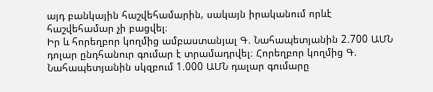այդ բանկային հաշվեհամարին, սակայն իրականում որևէ հաշվեհամար չի բացվել։
Իր և հորեղբոր կողմից ամբաստանյալ Գ. Նահապետյանին 2.700 ԱՄՆ դոլար ընդհանուր գումար է տրամադրվել։ Հորեղբոր կողմից Գ. Նահապետյանին սկզբում 1.000 ԱՄՆ դալար գումարը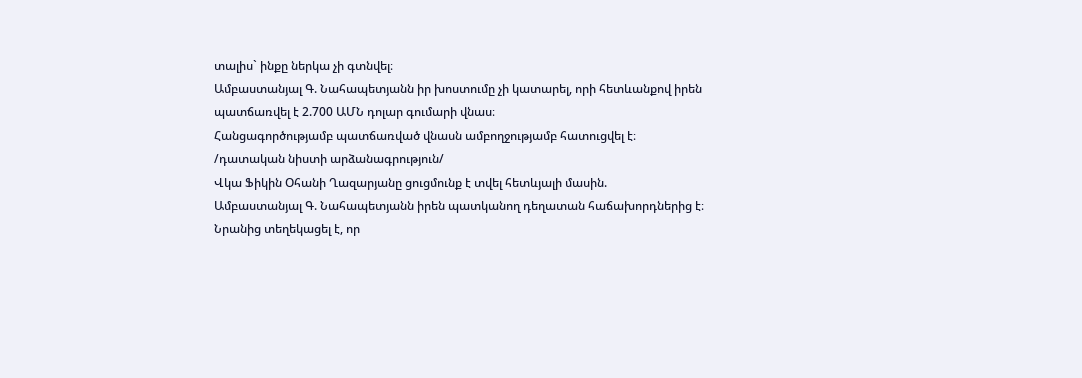տալիս` ինքը ներկա չի գտնվել։
Ամբաստանյալ Գ. Նահապետյանն իր խոստումը չի կատարել, որի հետևանքով իրեն պատճառվել է 2.700 ԱՄՆ դոլար գումարի վնաս։
Հանցագործությամբ պատճառված վնասն ամբողջությամբ հատուցվել է։
/դատական նիստի արձանագրություն/
Վկա Ֆիկին Օհանի Ղազարյանը ցուցմունք է տվել հետևյալի մասին.
Ամբաստանյալ Գ. Նահապետյանն իրեն պատկանող դեղատան հաճախորդներից է։ Նրանից տեղեկացել է, որ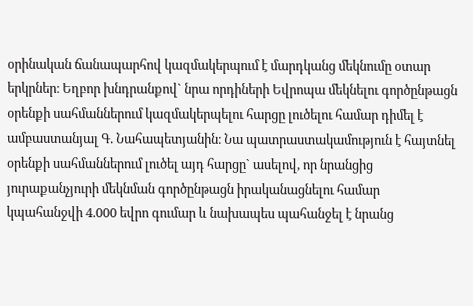օրինական ճանապարհով կազմակերպում է մարդկանց մեկնումը օտար երկրներ։ Եղբոր խնդրանքով` նրա որդիների Եվրոպա մեկնելու գործընթացն օրենքի սահմաններում կազմակերպելու հարցը լուծելու համար դիմել է ամբաստանյալ Գ. Նահապետյանին։ Նա պատրաստակամություն է հայտնել օրենքի սահմաններում լուծել այդ հարցը` ասելով, որ նրանցից յուրաքանչյուրի մեկնման գործընթացն իրականացնելու համար կպահանջվի 4.000 եվրո գումար և նախապես պահանջել է նրանց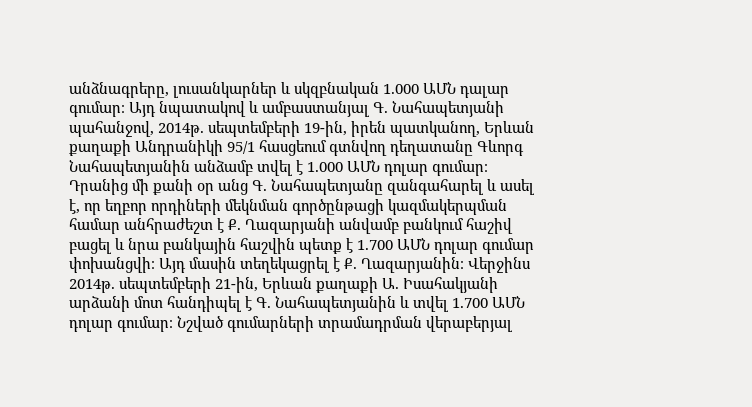անձնագրերը, լուսանկարներ և սկզբնական 1.000 ԱՄՆ դալար գումար։ Այդ նպատակով և ամբաստանյալ Գ. Նահապետյանի պահանջով, 2014թ. սեպտեմբերի 19-ին, իրեն պատկանող, Երևան քաղաքի Անդրանիկի 95/1 հասցեում գտնվող դեղատանը Գևորգ Նահապետյանին անձամբ տվել է 1.000 ԱՄՆ դոլար գումար։ Դրանից մի քանի օր անց Գ. Նահապետյանը զանգահարել և ասել է, որ եղբոր որդիների մեկնման գործընթացի կազմակերպման համար անհրաժեշտ է Ք. Ղազարյանի անվամբ բանկում հաշիվ բացել և նրա բանկային հաշվին պետք է 1.700 ԱՄՆ դոլար գումար փոխանցվի։ Այդ մասին տեղեկացրել է Ք. Ղազարյանին։ Վերջինս 2014թ. սեպտեմբերի 21-ին, Երևան քաղաքի Ա. Իսահակյանի արձանի մոտ հանդիպել է Գ. Նահապետյանին և տվել 1.700 ԱՄՆ դոլար գումար։ Նշված գումարների տրամադրման վերաբերյալ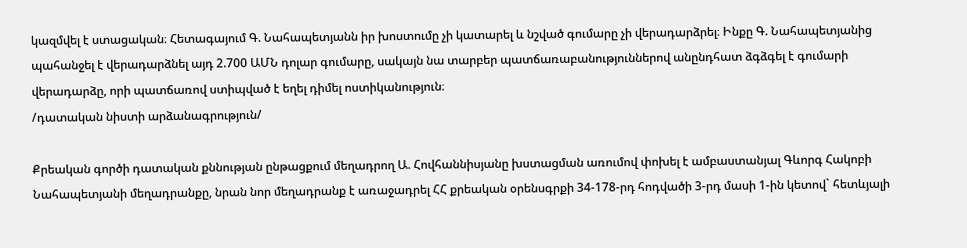կազմվել է ստացական։ Հետագայում Գ. Նահապետյանն իր խոստումը չի կատարել և նշված գումարը չի վերադարձրել։ Ինքը Գ. Նահապետյանից պահանջել է վերադարձնել այդ 2.700 ԱՄՆ դոլար գումարը, սակայն նա տարբեր պատճառաբանություններով անընդհատ ձգձգել է գումարի վերադարձը, որի պատճառով ստիպված է եղել դիմել ոստիկանություն։
/դատական նիստի արձանագրություն/

Քրեական գործի դատական քննության ընթացքում մեղադրող Ա. Հովհաննիսյանը խստացման առումով փոխել է ամբաստանյալ Գևորգ Հակոբի Նահապետյանի մեղադրանքը, նրան նոր մեղադրանք է առաջադրել ՀՀ քրեական օրենսգրքի 34-178-րդ հոդվածի 3-րդ մասի 1-ին կետով` հետևյալի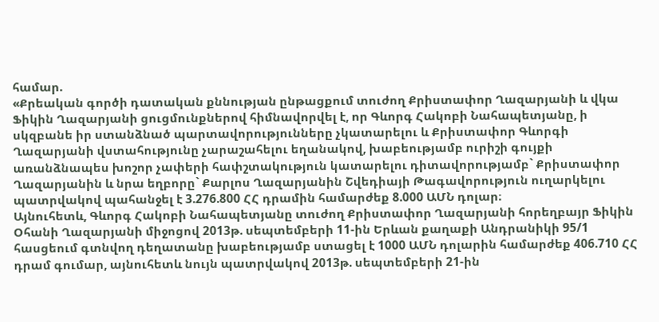համար.
«Քրեական գործի դատական քննության ընթացքում տուժող Քրիստափոր Ղազարյանի և վկա Ֆիկին Ղազարյանի ցուցմունքներով հիմնավորվել է, որ Գևորգ Հակոբի Նահապետյանը, ի սկզբանե իր ստանձնած պարտավորությունները չկատարելու և Քրիստափոր Գևորգի Ղազարյանի վստահությունը չարաշահելու եղանակով, խաբեությամբ ուրիշի գույքի առանձնապես խոշոր չափերի հափշտակություն կատարելու դիտավորությամբ` Քրիստափոր Ղազարյանին և նրա եղբորը` Քարլոս Ղազարյանին Շվեդիայի Թագավորություն ուղարկելու պատրվակով պահանջել է 3.276.800 ՀՀ դրամին համարժեք 8.000 ԱՄՆ դոլար։
Այնուհետև, Գևորգ Հակոբի Նահապետյանը տուժող Քրիստափոր Ղազարյանի հորեղբայր Ֆիկին Օհանի Ղազարյանի միջոցով 2013թ. սեպտեմբերի 11-ին Երևան քաղաքի Անդրանիկի 95/1 հասցեում գտնվող դեղատանը խաբեությամբ ստացել է 1000 ԱՄՆ դոլարին համարժեք 406.710 ՀՀ դրամ գումար, այնուհետև նույն պատրվակով 2013թ. սեպտեմբերի 21-ին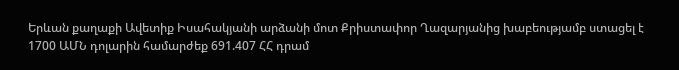Երևան քաղաքի Ավետիք Իսահակյանի արձանի մոտ Քրիստափոր Ղազարյանից խաբեությամբ ստացել է 1700 ԱՄՆ դոլարին համարժեք 691.407 ՀՀ դրամ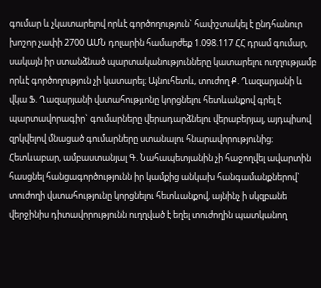գումար և չկատարելով որևէ գործողություն` հափշտակել է ընդհանուր խոշոր չափի 2700 ԱՄՆ դոլարին համարժեք 1.098.117 ՀՀ դրամ գումար, սակայն իր ստանձնած պարտականությունները կատարելու ուղղությամբ որևէ գործողություն չի կատարել։ Այնուհետև, տուժող Ք. Ղազարյանի և վկա Ֆ. Ղազարյանի վստահությւոնը կորցնելու հետևանքով գրել է պարտավորագիր` գումարները վերադարձնելու վերաբերյալ, այդպիսով զրկվելով մնացած գումարները ստանալու հնարավորությունից։ Հետևաբար, ամբաստանյալ Գ. Նահապետյանին չի հաջողվել ավարտին հասցնել հանցագործությունն իր կամքից անկախ հանգամանքներով` տուժողի վստահությունը կորցնելու հետևանքով, այնինչ ի սկզբանե վերջինիս դիտավորությունն ուղղված է եղել տուժողին պատկանող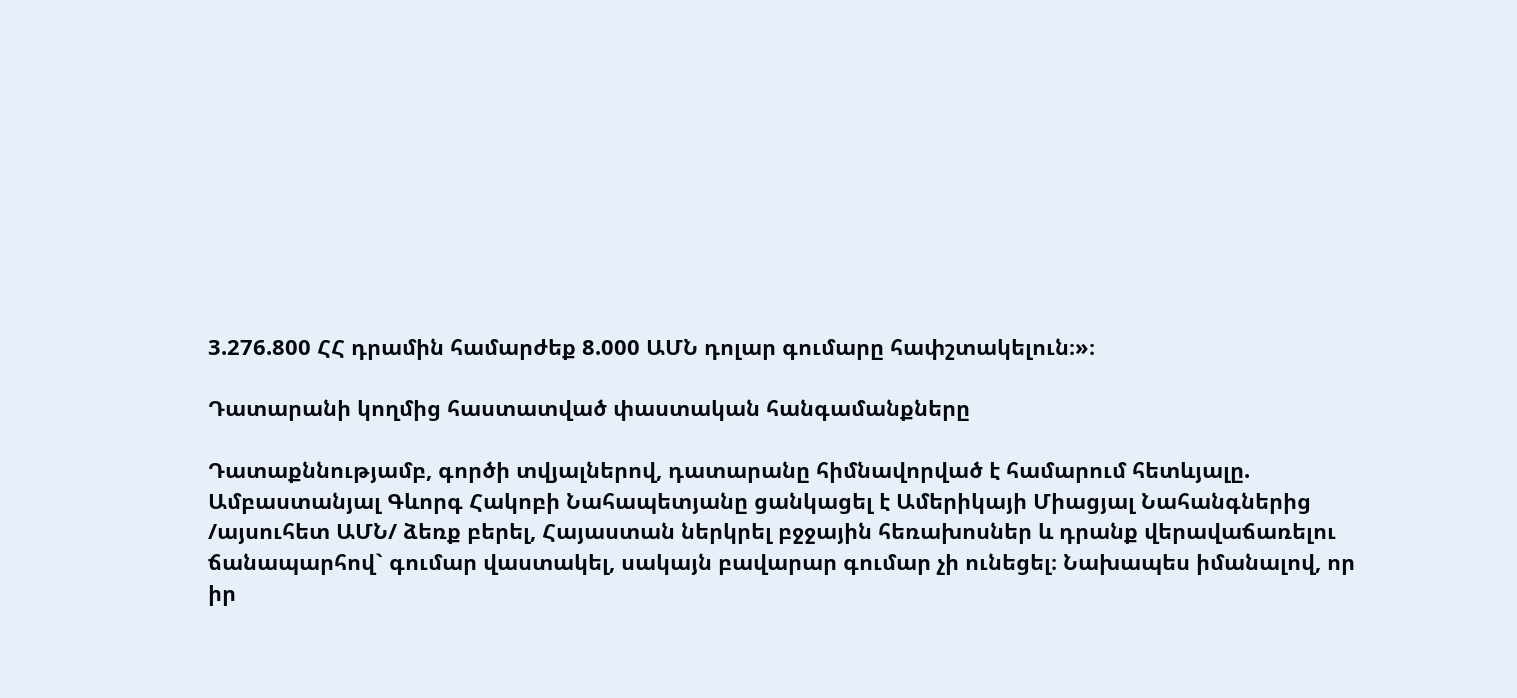3.276.800 ՀՀ դրամին համարժեք 8.000 ԱՄՆ դոլար գումարը հափշտակելուն։»։

Դատարանի կողմից հաստատված փաստական հանգամանքները

Դատաքննությամբ, գործի տվյալներով, դատարանը հիմնավորված է համարում հետևյալը.
Ամբաստանյալ Գևորգ Հակոբի Նահապետյանը ցանկացել է Ամերիկայի Միացյալ Նահանգներից /այսուհետ ԱՄՆ/ ձեռք բերել, Հայաստան ներկրել բջջային հեռախոսներ և դրանք վերավաճառելու ճանապարհով` գումար վաստակել, սակայն բավարար գումար չի ունեցել։ Նախապես իմանալով, որ իր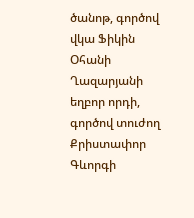ծանոթ, գործով վկա Ֆիկին Օհանի Ղազարյանի եղբոր որդի, գործով տուժող Քրիստափոր Գևորգի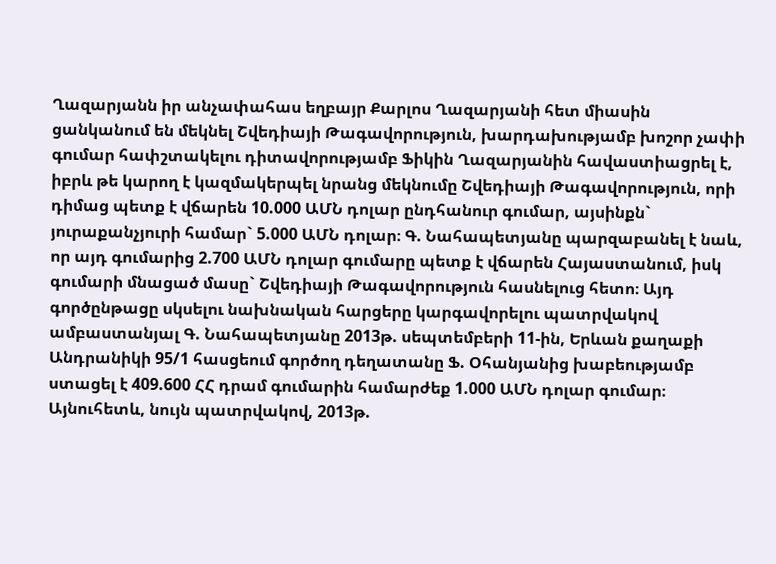Ղազարյանն իր անչափահաս եղբայր Քարլոս Ղազարյանի հետ միասին ցանկանում են մեկնել Շվեդիայի Թագավորություն, խարդախությամբ խոշոր չափի գումար հափշտակելու դիտավորությամբ Ֆիկին Ղազարյանին հավաստիացրել է, իբրև թե կարող է կազմակերպել նրանց մեկնումը Շվեդիայի Թագավորություն, որի դիմաց պետք է վճարեն 10.000 ԱՄՆ դոլար ընդհանուր գումար, այսինքն` յուրաքանչյուրի համար` 5.000 ԱՄՆ դոլար։ Գ. Նահապետյանը պարզաբանել է նաև, որ այդ գումարից 2.700 ԱՄՆ դոլար գումարը պետք է վճարեն Հայաստանում, իսկ գումարի մնացած մասը` Շվեդիայի Թագավորություն հասնելուց հետո։ Այդ գործընթացը սկսելու նախնական հարցերը կարգավորելու պատրվակով ամբաստանյալ Գ. Նահապետյանը 2013թ. սեպտեմբերի 11-ին, Երևան քաղաքի Անդրանիկի 95/1 հասցեում գործող դեղատանը Ֆ. Օհանյանից խաբեությամբ ստացել է 409.600 ՀՀ դրամ գումարին համարժեք 1.000 ԱՄՆ դոլար գումար։
Այնուհետև, նույն պատրվակով, 2013թ.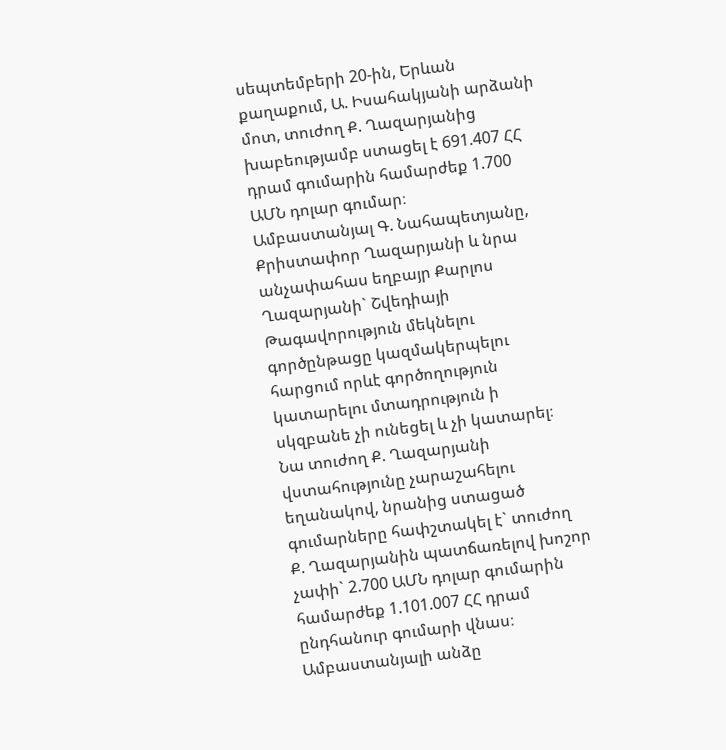սեպտեմբերի 20-ին, Երևան քաղաքում, Ա. Իսահակյանի արձանի մոտ, տուժող Ք. Ղազարյանից խաբեությամբ ստացել է 691.407 ՀՀ դրամ գումարին համարժեք 1.700 ԱՄՆ դոլար գումար։
Ամբաստանյալ Գ. Նահապետյանը, Քրիստափոր Ղազարյանի և նրա անչափահաս եղբայր Քարլոս Ղազարյանի` Շվեդիայի Թագավորություն մեկնելու գործընթացը կազմակերպելու հարցում որևէ գործողություն կատարելու մտադրություն ի սկզբանե չի ունեցել և չի կատարել։ Նա տուժող Ք. Ղազարյանի վստահությունը չարաշահելու եղանակով, նրանից ստացած գումարները հափշտակել է` տուժող Ք. Ղազարյանին պատճառելով խոշոր չափի` 2.700 ԱՄՆ դոլար գումարին համարժեք 1.101.007 ՀՀ դրամ ընդհանուր գումարի վնաս։
Ամբաստանյալի անձը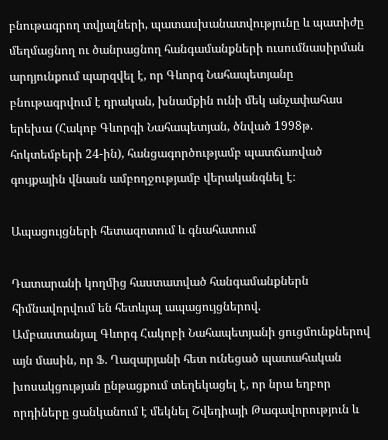բնութագրող տվյալների, պատասխանատվությունը և պատիժը մեղմացնող ու ծանրացնող հանգամանքների ուսումնասիրման արդյունքում պարզվել է, որ Գևորգ Նահապետյանը բնութագրվում է դրական, խնամքին ունի մեկ անչափահաս երեխա (Հակոբ Գևորգի Նահապետյան, ծնված 1998թ. հոկտեմբերի 24-ին), հանցագործությամբ պատճառված գույքային վնասն ամբողջությամբ վերականգնել է։

Ապացույցների հետազոտում և գնահատում

Դատարանի կողմից հաստատված հանգամանքներն հիմնավորվում են հետևյալ ապացույցներով.
Ամբաստանյալ Գևորգ Հակոբի Նահապետյանի ցուցմունքներով այն մասին, որ Ֆ. Ղազարյանի հետ ունեցած պատահական խոսակցության ընթացքում տեղեկացել է, որ նրա եղբոր որդիները ցանկանում է մեկնել Շվեդիայի Թագավորություն և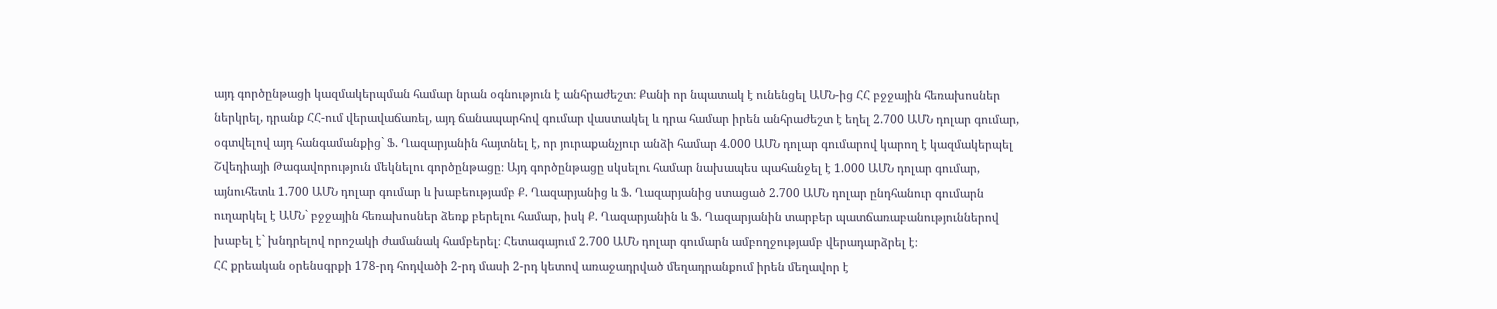այդ գործընթացի կազմակերպման համար նրան օգնություն է անհրաժեշտ։ Քանի որ նպատակ է ունենցել ԱՄՆ-ից ՀՀ բջջային հեռախոսներ ներկրել, դրանք ՀՀ-ում վերավաճառել, այդ ճանապարհով գումար վաստակել և դրա համար իրեն անհրաժեշտ է եղել 2.700 ԱՄՆ դոլար գումար, օգտվելով այդ հանգամանքից` Ֆ. Ղազարյանին հայտնել է, որ յուրաքանչյուր անձի համար 4.000 ԱՄՆ դոլար գումարով կարող է կազմակերպել Շվեդիայի Թագավորություն մեկնելու գործընթացը։ Այդ գործընթացը սկսելու համար նախապես պահանջել է 1.000 ԱՄՆ դոլար գումար, այնուհետև 1.700 ԱՄՆ դոլար գումար և խաբեությամբ Ք. Ղազարյանից և Ֆ. Ղազարյանից ստացած 2.700 ԱՄՆ դոլար ընդհանուր գումարն ուղարկել է ԱՄՆ` բջջային հեռախոսներ ձեռք բերելու համար, իսկ Ք. Ղազարյանին և Ֆ. Ղազարյանին տարբեր պատճառաբանություններով խաբել է` խնդրելով որոշակի ժամանակ համբերել։ Հետագայում 2.700 ԱՄՆ դոլար գումարն ամբողջությամբ վերադարձրել է։
ՀՀ քրեական օրենսգրքի 178-րդ հոդվածի 2-րդ մասի 2-րդ կետով առաջադրված մեղադրանքում իրեն մեղավոր է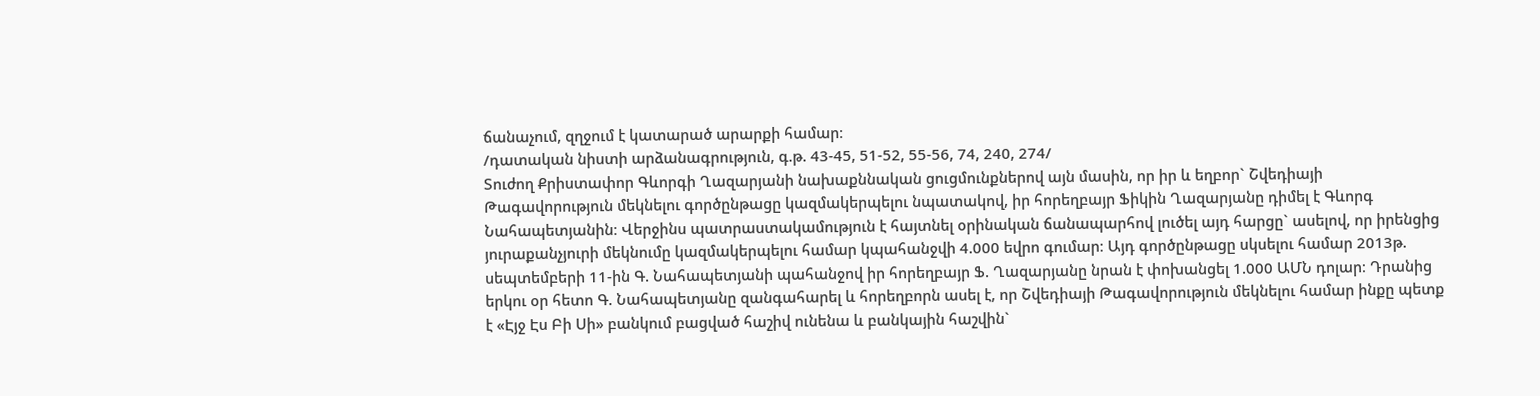ճանաչում, զղջում է կատարած արարքի համար։
/դատական նիստի արձանագրություն, գ.թ. 43-45, 51-52, 55-56, 74, 240, 274/
Տուժող Քրիստափոր Գևորգի Ղազարյանի նախաքննական ցուցմունքներով այն մասին, որ իր և եղբոր` Շվեդիայի Թագավորություն մեկնելու գործընթացը կազմակերպելու նպատակով, իր հորեղբայր Ֆիկին Ղազարյանը դիմել է Գևորգ Նահապետյանին։ Վերջինս պատրաստակամություն է հայտնել օրինական ճանապարհով լուծել այդ հարցը` ասելով, որ իրենցից յուրաքանչյուրի մեկնումը կազմակերպելու համար կպահանջվի 4.000 եվրո գումար։ Այդ գործընթացը սկսելու համար 2013թ. սեպտեմբերի 11-ին Գ. Նահապետյանի պահանջով իր հորեղբայր Ֆ. Ղազարյանը նրան է փոխանցել 1.000 ԱՄՆ դոլար։ Դրանից երկու օր հետո Գ. Նահապետյանը զանգահարել և հորեղբորն ասել է, որ Շվեդիայի Թագավորություն մեկնելու համար ինքը պետք է «Էյջ Էս Բի Սի» բանկում բացված հաշիվ ունենա և բանկային հաշվին`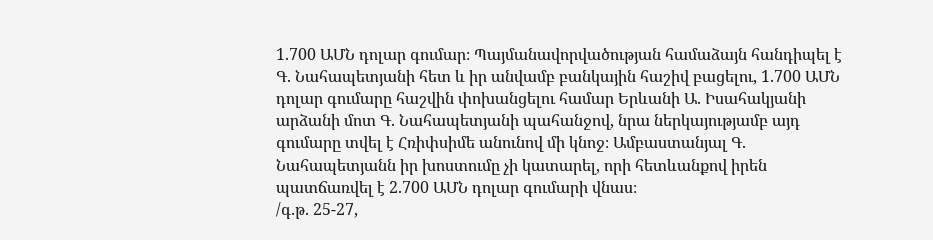1.700 ԱՄՆ դոլար գումար։ Պայմանավորվածության համաձայն հանդիպել է Գ. Նահապետյանի հետ և իր անվամբ բանկային հաշիվ բացելու, 1.700 ԱՄՆ դոլար գումարը հաշվին փոխանցելու համար Երևանի Ա. Իսահակյանի արձանի մոտ Գ. Նահապետյանի պահանջով, նրա ներկայությամբ այդ գումարը տվել է Հռիփսիմե անունով մի կնոջ։ Ամբաստանյալ Գ. Նահապետյանն իր խոստումը չի կատարել, որի հետևանքով իրեն պատճառվել է 2.700 ԱՄՆ դոլար գումարի վնաս։
/գ.թ. 25-27,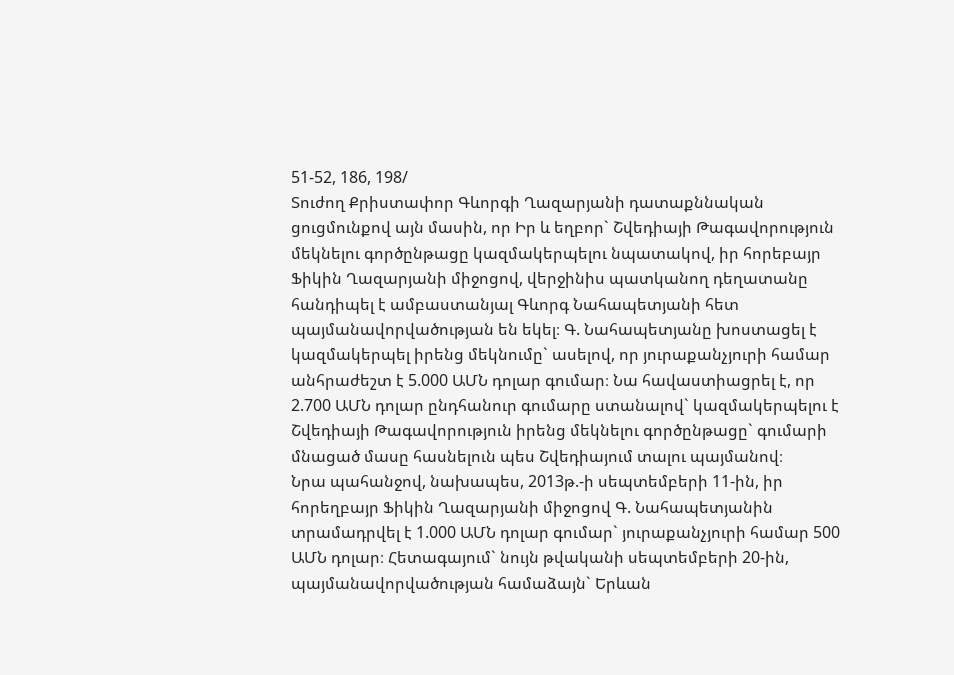51-52, 186, 198/
Տուժող Քրիստափոր Գևորգի Ղազարյանի դատաքննական ցուցմունքով այն մասին, որ Իր և եղբոր` Շվեդիայի Թագավորություն մեկնելու գործընթացը կազմակերպելու նպատակով, իր հորեբայր Ֆիկին Ղազարյանի միջոցով, վերջինիս պատկանող դեղատանը հանդիպել է ամբաստանյալ Գևորգ Նահապետյանի հետ պայմանավորվածության են եկել։ Գ. Նահապետյանը խոստացել է կազմակերպել իրենց մեկնումը` ասելով, որ յուրաքանչյուրի համար անհրաժեշտ է 5.000 ԱՄՆ դոլար գումար։ Նա հավաստիացրել է, որ 2.700 ԱՄՆ դոլար ընդհանուր գումարը ստանալով` կազմակերպելու է Շվեդիայի Թագավորություն իրենց մեկնելու գործընթացը` գումարի մնացած մասը հասնելուն պես Շվեդիայում տալու պայմանով։
Նրա պահանջով, նախապես, 2013թ.-ի սեպտեմբերի 11-ին, իր հորեղբայր Ֆիկին Ղազարյանի միջոցով Գ. Նահապետյանին տրամադրվել է 1.000 ԱՄՆ դոլար գումար` յուրաքանչյուրի համար 500 ԱՄՆ դոլար։ Հետագայում` նույն թվականի սեպտեմբերի 20-ին, պայմանավորվածության համաձայն` Երևան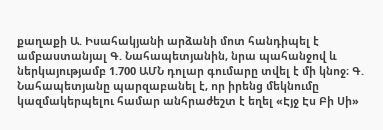քաղաքի Ա. Իսահակյանի արձանի մոտ հանդիպել է ամբաստանյալ Գ. Նահապետյանին, նրա պահանջով և ներկայությամբ 1.700 ԱՄՆ դոլար գումարը տվել է մի կնոջ։ Գ. Նահապետյանը պարզաբանել է, որ իրենց մեկնումը կազմակերպելու համար անհրաժեշտ է եղել «Էյջ Էս Բի Սի»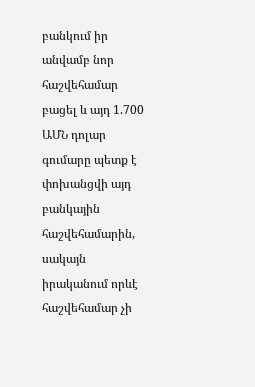բանկում իր անվամբ նոր հաշվեհամար բացել և այդ 1.700 ԱՄՆ դոլար գումարը պետք է փոխանցվի այդ բանկային հաշվեհամարին, սակայն իրականում որևէ հաշվեհամար չի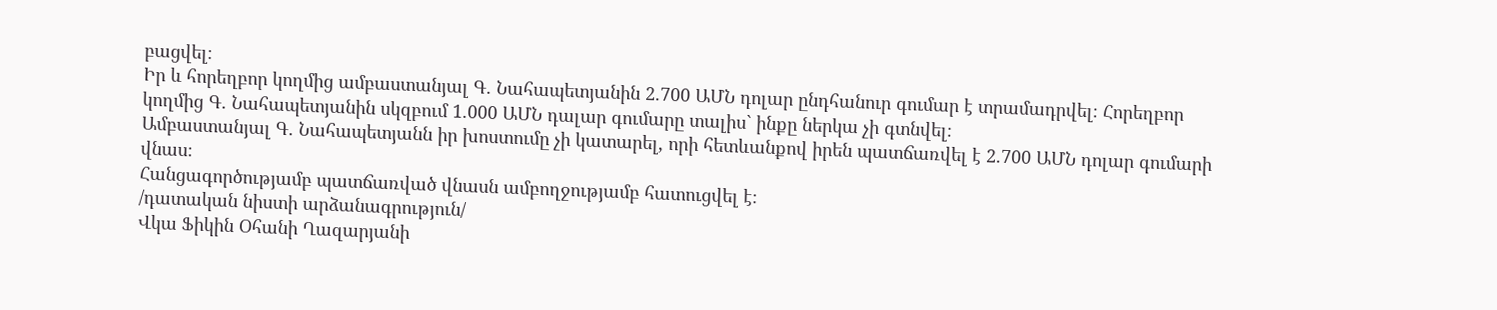բացվել։
Իր և հորեղբոր կողմից ամբաստանյալ Գ. Նահապետյանին 2.700 ԱՄՆ դոլար ընդհանուր գումար է տրամադրվել։ Հորեղբոր կողմից Գ. Նահապետյանին սկզբում 1.000 ԱՄՆ դալար գումարը տալիս` ինքը ներկա չի գտնվել։
Ամբաստանյալ Գ. Նահապետյանն իր խոստումը չի կատարել, որի հետևանքով իրեն պատճառվել է 2.700 ԱՄՆ դոլար գումարի վնաս։
Հանցագործությամբ պատճառված վնասն ամբողջությամբ հատուցվել է։
/դատական նիստի արձանագրություն/
Վկա Ֆիկին Օհանի Ղազարյանի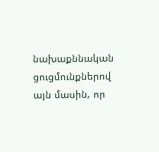նախաքննական ցուցմունքներով այն մասին, որ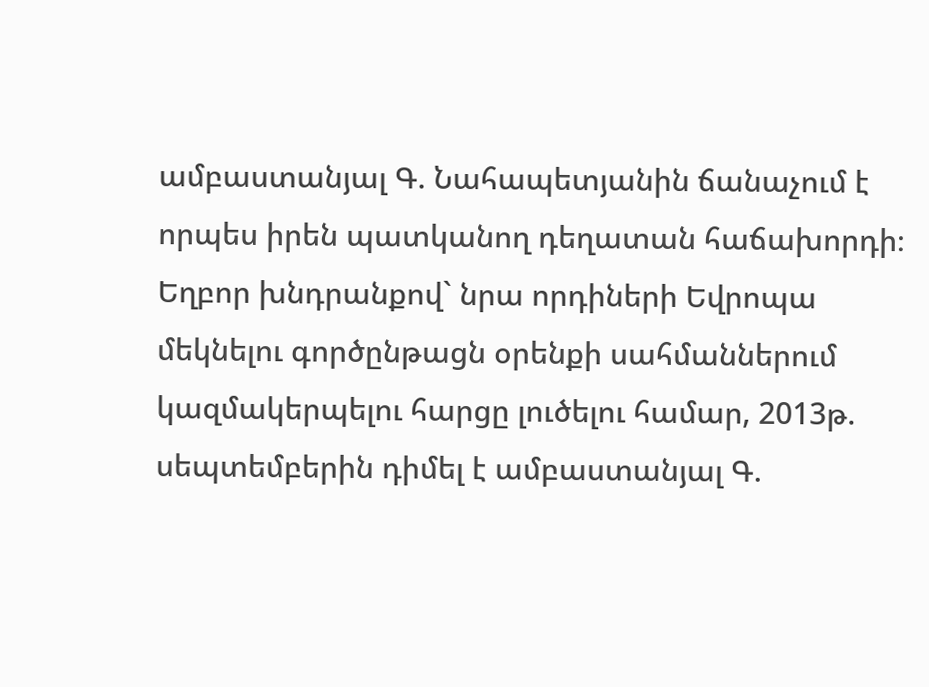ամբաստանյալ Գ. Նահապետյանին ճանաչում է որպես իրեն պատկանող դեղատան հաճախորդի։ Եղբոր խնդրանքով` նրա որդիների Եվրոպա մեկնելու գործընթացն օրենքի սահմաններում կազմակերպելու հարցը լուծելու համար, 2013թ. սեպտեմբերին դիմել է ամբաստանյալ Գ.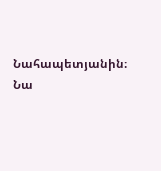Նահապետյանին։ Նա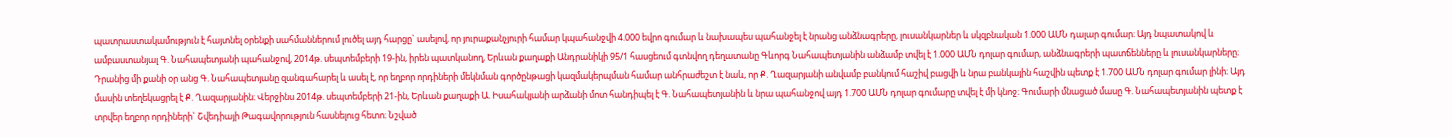պատրաստակամություն է հայտնել օրենքի սահմաններում լուծել այդ հարցը` ասելով, որ յուրաքանչյուրի համար կպահանջվի 4.000 եվրո գումար և նախապես պահանջել է նրանց անձնագրերը, լուսանկարներ և սկզբնական 1.000 ԱՄՆ դալար գումար։ Այդ նպատակով և ամբաստանյալ Գ. Նահապետյանի պահանջով, 2014թ. սեպտեմբերի 19-ին, իրեն պատկանող, Երևան քաղաքի Անդրանիկի 95/1 հասցեում գտնվող դեղատանը Գևորգ Նահապետյանին անձամբ տվել է 1.000 ԱՄՆ դոլար գումար, անձնագրերի պատճենները և լուսանկարները։ Դրանից մի քանի օր անց Գ. Նահապետյանը զանգահարել և ասել է, որ եղբոր որդիների մեկնման գործընթացի կազմակերպման համար անհրաժեշտ է նաև, որ Ք. Ղազարյանի անվամբ բանկում հաշիվ բացվի և նրա բանկային հաշվին պետք է 1.700 ԱՄՆ դոլար գումար լինի։ Այդ մասին տեղեկացրել է Ք. Ղազարյանին։ Վերջինս 2014թ. սեպտեմբերի 21-ին, Երևան քաղաքի Ա. Իսահակյանի արձանի մոտ հանդիպել է Գ. Նահապետյանին և նրա պահանջով այդ 1.700 ԱՄՆ դոլար գումարը տվել է մի կնոջ։ Գումարի մնացած մասը Գ. Նահապետյանին պետք է տրվեր եղբոր որդիների` Շվեդիայի Թագավորություն հասնելուց հետո։ Նշված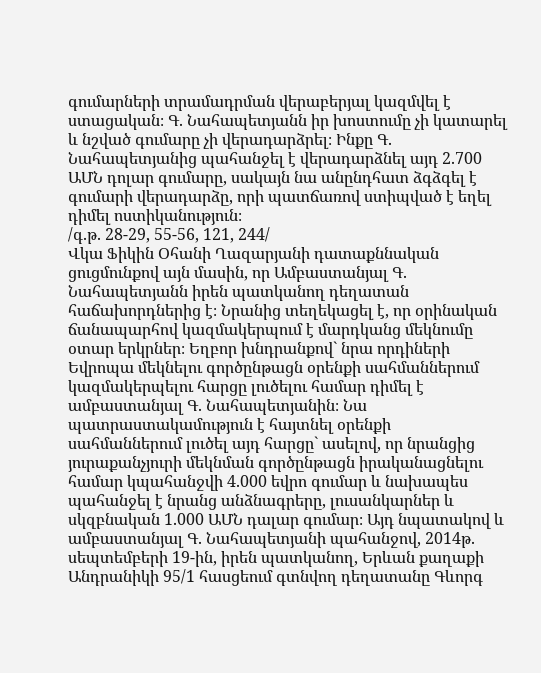գումարների տրամադրման վերաբերյալ կազմվել է ստացական։ Գ. Նահապետյանն իր խոստումը չի կատարել և նշված գումարը չի վերադարձրել։ Ինքը Գ. Նահապետյանից պահանջել է վերադարձնել այդ 2.700 ԱՄՆ դոլար գումարը, սակայն նա անընդհատ ձգձգել է գումարի վերադարձը, որի պատճառով ստիպված է եղել դիմել ոստիկանություն։
/գ.թ. 28-29, 55-56, 121, 244/
Վկա Ֆիկին Օհանի Ղազարյանի դատաքննական ցուցմունքով այն մասին, որ Ամբաստանյալ Գ. Նահապետյանն իրեն պատկանող դեղատան հաճախորդներից է։ Նրանից տեղեկացել է, որ օրինական ճանապարհով կազմակերպում է մարդկանց մեկնումը օտար երկրներ։ Եղբոր խնդրանքով` նրա որդիների Եվրոպա մեկնելու գործընթացն օրենքի սահմաններում կազմակերպելու հարցը լուծելու համար դիմել է ամբաստանյալ Գ. Նահապետյանին։ Նա պատրաստակամություն է հայտնել օրենքի սահմաններում լուծել այդ հարցը` ասելով, որ նրանցից յուրաքանչյուրի մեկնման գործընթացն իրականացնելու համար կպահանջվի 4.000 եվրո գումար և նախապես պահանջել է նրանց անձնագրերը, լուսանկարներ և սկզբնական 1.000 ԱՄՆ դալար գումար։ Այդ նպատակով և ամբաստանյալ Գ. Նահապետյանի պահանջով, 2014թ. սեպտեմբերի 19-ին, իրեն պատկանող, Երևան քաղաքի Անդրանիկի 95/1 հասցեում գտնվող դեղատանը Գևորգ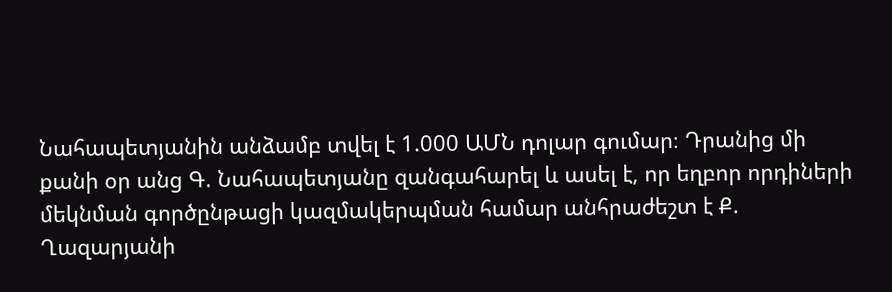Նահապետյանին անձամբ տվել է 1.000 ԱՄՆ դոլար գումար։ Դրանից մի քանի օր անց Գ. Նահապետյանը զանգահարել և ասել է, որ եղբոր որդիների մեկնման գործընթացի կազմակերպման համար անհրաժեշտ է Ք. Ղազարյանի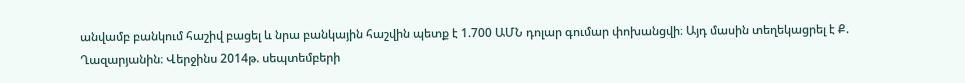անվամբ բանկում հաշիվ բացել և նրա բանկային հաշվին պետք է 1.700 ԱՄՆ դոլար գումար փոխանցվի։ Այդ մասին տեղեկացրել է Ք. Ղազարյանին։ Վերջինս 2014թ. սեպտեմբերի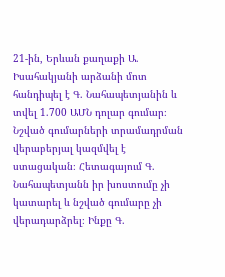21-ին, Երևան քաղաքի Ա. Իսահակյանի արձանի մոտ հանդիպել է Գ. Նահապետյանին և տվել 1.700 ԱՄՆ դոլար գումար։ Նշված գումարների տրամադրման վերաբերյալ կազմվել է ստացական։ Հետագայում Գ. Նահապետյանն իր խոստումը չի կատարել և նշված գումարը չի վերադարձրել։ Ինքը Գ.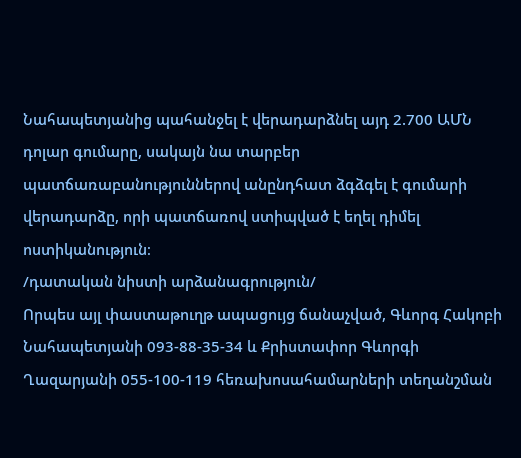Նահապետյանից պահանջել է վերադարձնել այդ 2.700 ԱՄՆ դոլար գումարը, սակայն նա տարբեր պատճառաբանություններով անընդհատ ձգձգել է գումարի վերադարձը, որի պատճառով ստիպված է եղել դիմել ոստիկանություն։
/դատական նիստի արձանագրություն/
Որպես այլ փաստաթուղթ ապացույց ճանաչված, Գևորգ Հակոբի Նահապետյանի 093-88-35-34 և Քրիստափոր Գևորգի Ղազարյանի 055-100-119 հեռախոսահամարների տեղանշման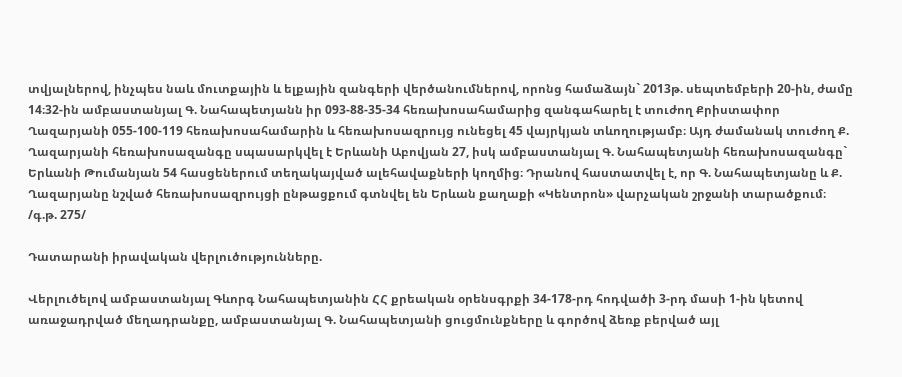տվյալներով, ինչպես նաև մուտքային և ելքային զանգերի վերծանումներով, որոնց համաձայն` 2013թ. սեպտեմբերի 20-ին, ժամը 14։32-ին ամբաստանյալ Գ. Նահապետյանն իր 093-88-35-34 հեռախոսահամարից զանգահարել է տուժող Քրիստափոր Ղազարյանի 055-100-119 հեռախոսահամարին և հեռախոսազրույց ունեցել 45 վայրկյան տևողությամբ։ Այդ ժամանակ տուժող Ք. Ղազարյանի հեռախոսազանգը սպասարկվել է Երևանի Աբովյան 27, իսկ ամբաստանյալ Գ. Նահապետյանի հեռախոսազանգը` Երևանի Թումանյան 54 հասցեներում տեղակայված ալեհավաքների կողմից։ Դրանով հաստատվել է, որ Գ. Նահապետյանը և Ք. Ղազարյանը նշված հեռախոսազրույցի ընթացքում գտնվել են Երևան քաղաքի «Կենտրոն» վարչական շրջանի տարածքում։
/գ.թ. 275/

Դատարանի իրավական վերլուծությունները.

Վերլուծելով ամբաստանյալ Գևորգ Նահապետյանին ՀՀ քրեական օրենսգրքի 34-178-րդ հոդվածի 3-րդ մասի 1-ին կետով առաջադրված մեղադրանքը, ամբաստանյալ Գ. Նահապետյանի ցուցմունքները և գործով ձեռք բերված այլ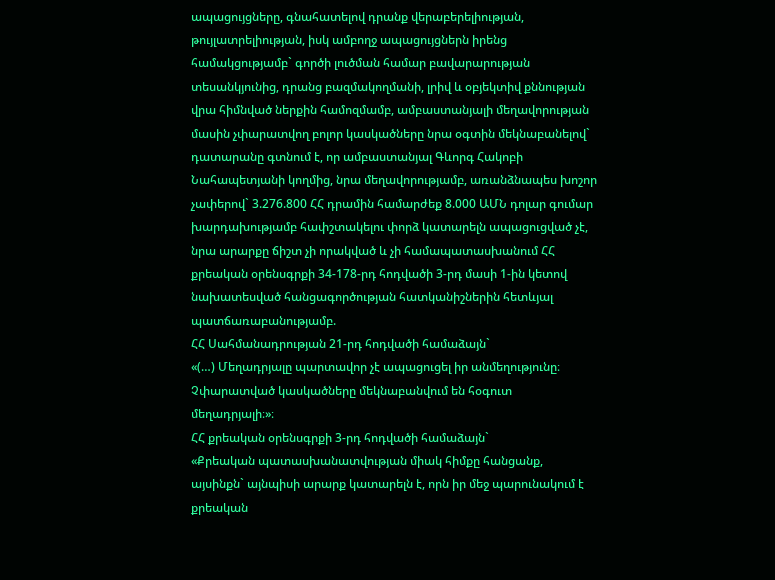ապացույցները, գնահատելով դրանք վերաբերելիության, թույլատրելիության, իսկ ամբողջ ապացույցներն իրենց համակցությամբ` գործի լուծման համար բավարարության տեսանկյունից, դրանց բազմակողմանի, լրիվ և օբյեկտիվ քննության վրա հիմնված ներքին համոզմամբ, ամբաստանյալի մեղավորության մասին չփարատվող բոլոր կասկածները նրա օգտին մեկնաբանելով` դատարանը գտնում է, որ ամբաստանյալ Գևորգ Հակոբի Նահապետյանի կողմից, նրա մեղավորությամբ, առանձնապես խոշոր չափերով` 3.276.800 ՀՀ դրամին համարժեք 8.000 ԱՄՆ դոլար գումար խարդախությամբ հափշտակելու փորձ կատարելն ապացուցված չէ, նրա արարքը ճիշտ չի որակված և չի համապատասխանում ՀՀ քրեական օրենսգրքի 34-178-րդ հոդվածի 3-րդ մասի 1-ին կետով նախատեսված հանցագործության հատկանիշներին հետևյալ պատճառաբանությամբ.
ՀՀ Սահմանադրության 21-րդ հոդվածի համաձայն`
«(…) Մեղադրյալը պարտավոր չէ ապացուցել իր անմեղությունը։ Չփարատված կասկածները մեկնաբանվում են հօգուտ մեղադրյալի։»։
ՀՀ քրեական օրենսգրքի 3-րդ հոդվածի համաձայն`
«Քրեական պատասխանատվության միակ հիմքը հանցանք, այսինքն` այնպիսի արարք կատարելն է, որն իր մեջ պարունակում է քրեական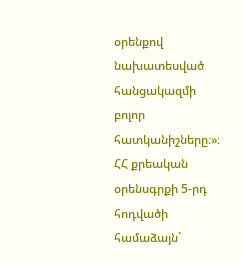օրենքով նախատեսված հանցակազմի բոլոր հատկանիշները։»։
ՀՀ քրեական օրենսգրքի 5-րդ հոդվածի համաձայն`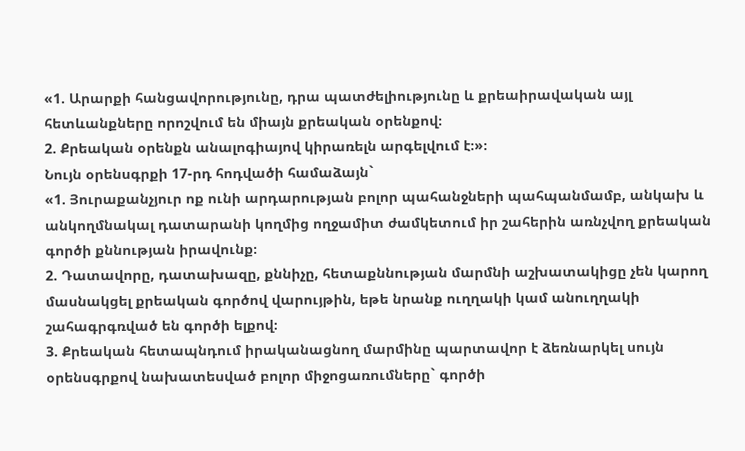«1. Արարքի հանցավորությունը, դրա պատժելիությունը և քրեաիրավական այլ հետևանքները որոշվում են միայն քրեական օրենքով։
2. Քրեական օրենքն անալոգիայով կիրառելն արգելվում է։»։
Նույն օրենսգրքի 17-րդ հոդվածի համաձայն`
«1. Յուրաքանչյուր ոք ունի արդարության բոլոր պահանջների պահպանմամբ, անկախ և անկողմնակալ դատարանի կողմից ողջամիտ ժամկետում իր շահերին առնչվող քրեական գործի քննության իրավունք։
2. Դատավորը, դատախազը, քննիչը, հետաքննության մարմնի աշխատակիցը չեն կարող մասնակցել քրեական գործով վարույթին, եթե նրանք ուղղակի կամ անուղղակի շահագրգռված են գործի ելքով։
3. Քրեական հետապնդում իրականացնող մարմինը պարտավոր է ձեռնարկել սույն օրենսգրքով նախատեսված բոլոր միջոցառումները` գործի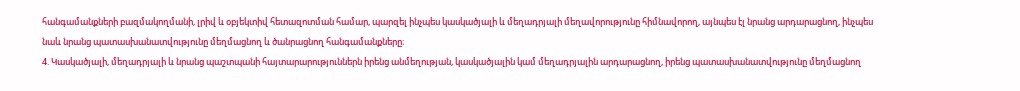հանգամանքների բազմակողմանի, լրիվ և օբյեկտիվ հետազոտման համար, պարզել ինչպես կասկածյալի և մեղադրյալի մեղավորությունը հիմնավորող, այնպես էլ նրանց արդարացնող, ինչպես նաև նրանց պատասխանատվությունը մեղմացնող և ծանրացնող հանգամանքները։
4. Կասկածյալի, մեղադրյալի և նրանց պաշտպանի հայտարարություններն իրենց անմեղության, կասկածյալին կամ մեղադրյալին արդարացնող, իրենց պատասխանատվությունը մեղմացնող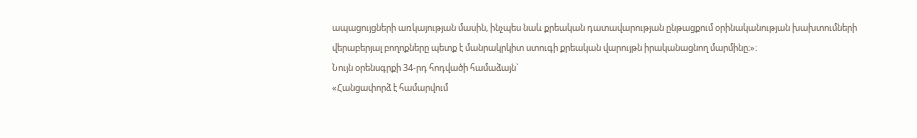ապացույցների առկայության մասին, ինչպես նաև քրեական դատավարության ընթացքում օրինականության խախտումների վերաբերյալ բողոքները պետք է մանրակրկիտ ստուգի քրեական վարույթն իրականացնող մարմինը։»։
Նույն օրենսգրքի 34-րդ հոդվածի համաձայն`
«Հանցափորձ է համարվում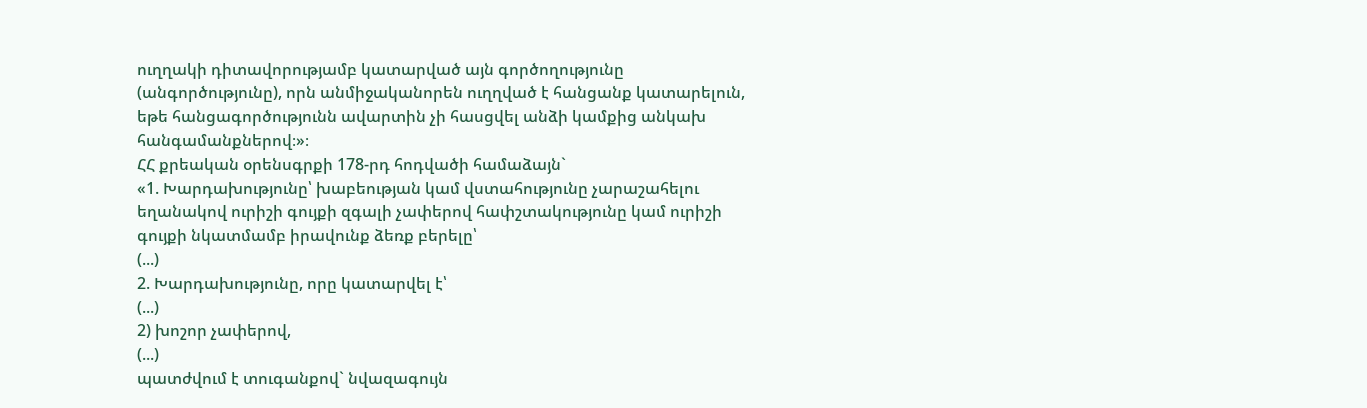ուղղակի դիտավորությամբ կատարված այն գործողությունը (անգործությունը), որն անմիջականորեն ուղղված է հանցանք կատարելուն, եթե հանցագործությունն ավարտին չի հասցվել անձի կամքից անկախ հանգամանքներով։»։
ՀՀ քրեական օրենսգրքի 178-րդ հոդվածի համաձայն`
«1. Խարդախությունը՝ խաբեության կամ վստահությունը չարաշահելու եղանակով ուրիշի գույքի զգալի չափերով հափշտակությունը կամ ուրիշի գույքի նկատմամբ իրավունք ձեռք բերելը՝
(...)
2. Խարդախությունը, որը կատարվել է՝
(...)
2) խոշոր չափերով,
(...)
պատժվում է տուգանքով` նվազագույն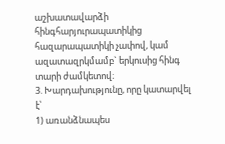աշխատավարձի հինգհարյուրապատիկից հազարապատիկի չափով, կամ ազատազրկմամբ` երկուսից հինգ տարի ժամկետով։
3. Խարդախությունը, որը կատարվել է՝
1) առանձնապես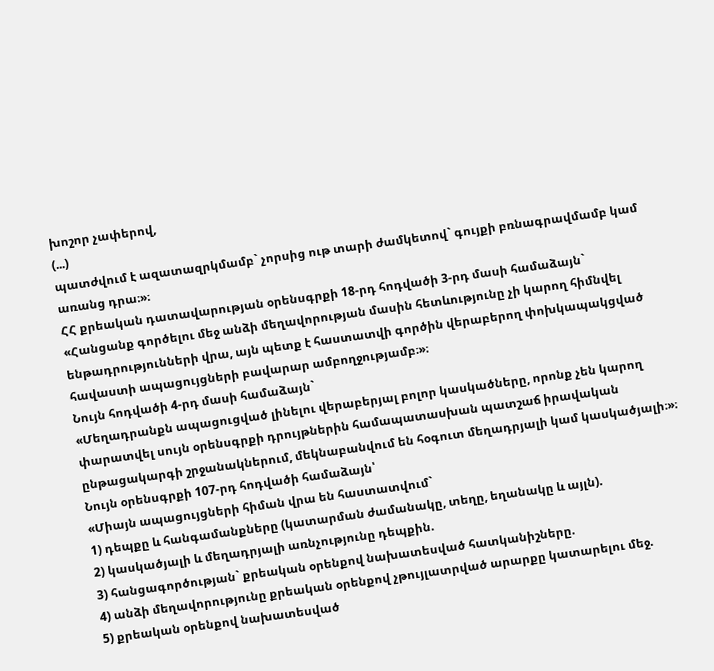խոշոր չափերով,
(...)
պատժվում է ազատազրկմամբ` չորսից ութ տարի ժամկետով` գույքի բռնագրավմամբ կամ առանց դրա։»։
ՀՀ քրեական դատավարության օրենսգրքի 18-րդ հոդվածի 3-րդ մասի համաձայն`
«Հանցանք գործելու մեջ անձի մեղավորության մասին հետևությունը չի կարող հիմնվել ենթադրությունների վրա, այն պետք է հաստատվի գործին վերաբերող փոխկապակցված հավաստի ապացույցների բավարար ամբողջությամբ։»։
Նույն հոդվածի 4-րդ մասի համաձայն`
«Մեղադրանքն ապացուցված լինելու վերաբերյալ բոլոր կասկածները, որոնք չեն կարող փարատվել սույն օրենսգրքի դրույթներին համապատասխան պատշաճ իրավական ընթացակարգի շրջանակներում, մեկնաբանվում են հօգուտ մեղադրյալի կամ կասկածյալի։»։
Նույն օրենսգրքի 107-րդ հոդվածի համաձայն՝
«Միայն ապացույցների հիման վրա են հաստատվում`
1) դեպքը և հանգամանքները (կատարման ժամանակը, տեղը, եղանակը և այլն).
2) կասկածյալի և մեղադրյալի առնչությունը դեպքին.
3) հանցագործության` քրեական օրենքով նախատեսված հատկանիշները.
4) անձի մեղավորությունը քրեական օրենքով չթույլատրված արարքը կատարելու մեջ.
5) քրեական օրենքով նախատեսված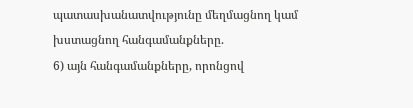պատասխանատվությունը մեղմացնող կամ խստացնող հանգամանքները.
6) այն հանգամանքները, որոնցով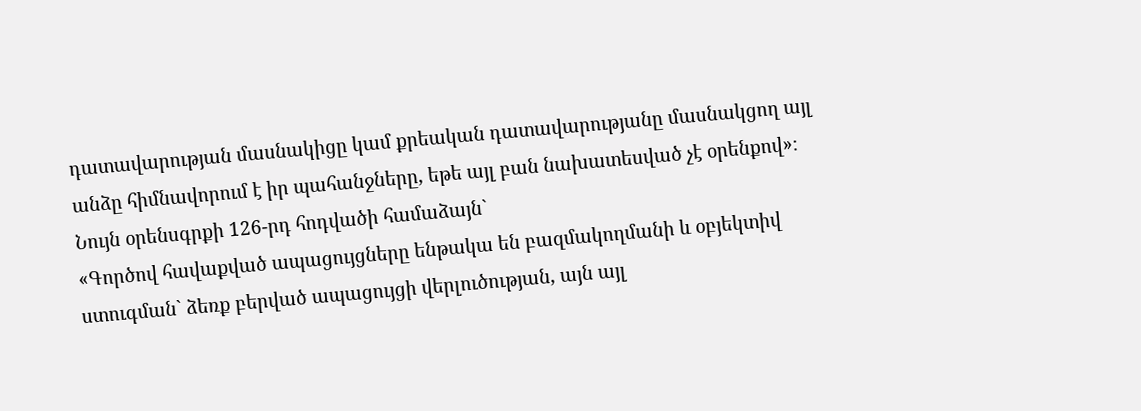դատավարության մասնակիցը կամ քրեական դատավարությանը մասնակցող այլ անձը հիմնավորում է իր պահանջները, եթե այլ բան նախատեսված չէ օրենքով»։
Նույն օրենսգրքի 126-րդ հոդվածի համաձայն`
«Գործով հավաքված ապացույցները ենթակա են բազմակողմանի և օբյեկտիվ ստուգման` ձեռք բերված ապացույցի վերլուծության, այն այլ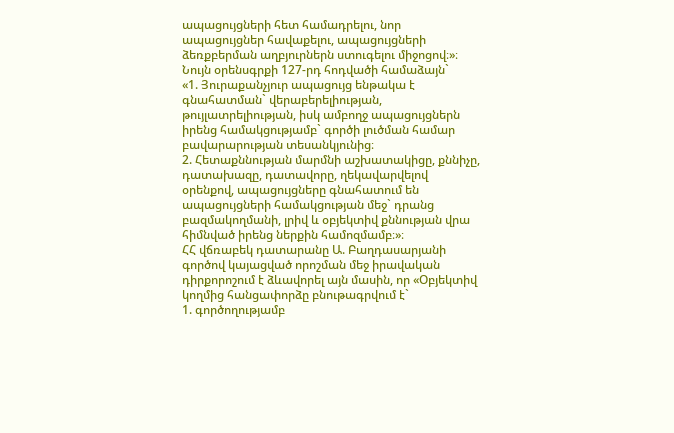ապացույցների հետ համադրելու, նոր ապացույցներ հավաքելու, ապացույցների ձեռքբերման աղբյուրներն ստուգելու միջոցով։»։
Նույն օրենսգրքի 127-րդ հոդվածի համաձայն`
«1. Յուրաքանչյուր ապացույց ենթակա է գնահատման` վերաբերելիության, թույլատրելիության, իսկ ամբողջ ապացույցներն իրենց համակցությամբ` գործի լուծման համար բավարարության տեսանկյունից։
2. Հետաքննության մարմնի աշխատակիցը, քննիչը, դատախազը, դատավորը, ղեկավարվելով օրենքով, ապացույցները գնահատում են ապացույցների համակցության մեջ` դրանց բազմակողմանի, լրիվ և օբյեկտիվ քննության վրա հիմնված իրենց ներքին համոզմամբ։»։
ՀՀ վճռաբեկ դատարանը Ա. Բաղդասարյանի գործով կայացված որոշման մեջ իրավական դիրքորոշում է ձևավորել այն մասին, որ «Օբյեկտիվ կողմից հանցափորձը բնութագրվում է`
1. գործողությամբ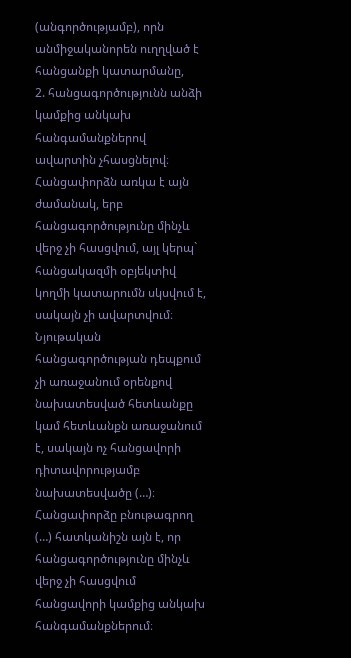(անգործությամբ), որն անմիջականորեն ուղղված է հանցանքի կատարմանը,
2. հանցագործությունն անձի կամքից անկախ հանգամանքներով ավարտին չհասցնելով։
Հանցափորձն առկա է այն ժամանակ, երբ հանցագործությունը մինչև վերջ չի հասցվում, այլ կերպ` հանցակազմի օբյեկտիվ կողմի կատարումն սկսվում է, սակայն չի ավարտվում։ Նյութական հանցագործության դեպքում չի առաջանում օրենքով նախատեսված հետևանքը կամ հետևանքն առաջանում է, սակայն ոչ հանցավորի դիտավորությամբ նախատեսվածը (…)։
Հանցափորձը բնութագրող (…) հատկանիշն այն է, որ հանցագործությունը մինչև վերջ չի հասցվում հանցավորի կամքից անկախ հանգամանքներում։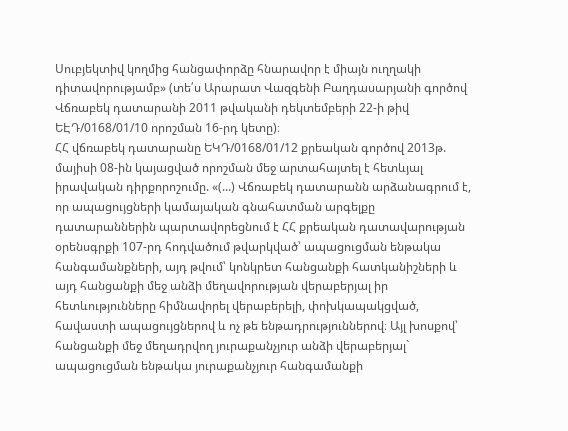Սուբյեկտիվ կողմից հանցափորձը հնարավոր է միայն ուղղակի դիտավորությամբ» (տե՛ս Արարատ Վազգենի Բաղդասարյանի գործով Վճռաբեկ դատարանի 2011 թվականի դեկտեմբերի 22-ի թիվ ԵԷԴ/0168/01/10 որոշման 16-րդ կետը)։
ՀՀ վճռաբեկ դատարանը ԵԿԴ/0168/01/12 քրեական գործով 2013թ. մայիսի 08-ին կայացված որոշման մեջ արտահայտել է հետևյալ իրավական դիրքորոշումը. «(...) Վճռաբեկ դատարանն արձանագրում է, որ ապացույցների կամայական գնահատման արգելքը դատարաններին պարտավորեցնում է ՀՀ քրեական դատավարության օրենսգրքի 107-րդ հոդվածում թվարկված՝ ապացուցման ենթակա հանգամանքների, այդ թվում՝ կոնկրետ հանցանքի հատկանիշների և այդ հանցանքի մեջ անձի մեղավորության վերաբերյալ իր հետևությունները հիմնավորել վերաբերելի, փոխկապակցված, հավաստի ապացույցներով և ոչ թե ենթադրություններով։ Այլ խոսքով՝ հանցանքի մեջ մեղադրվող յուրաքանչյուր անձի վերաբերյալ` ապացուցման ենթակա յուրաքանչյուր հանգամանքի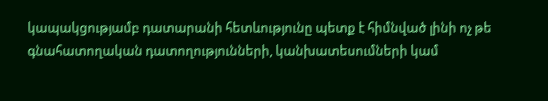կապակցությամբ դատարանի հետևությունը պետք է հիմնված լինի ոչ թե գնահատողական դատողությունների, կանխատեսումների կամ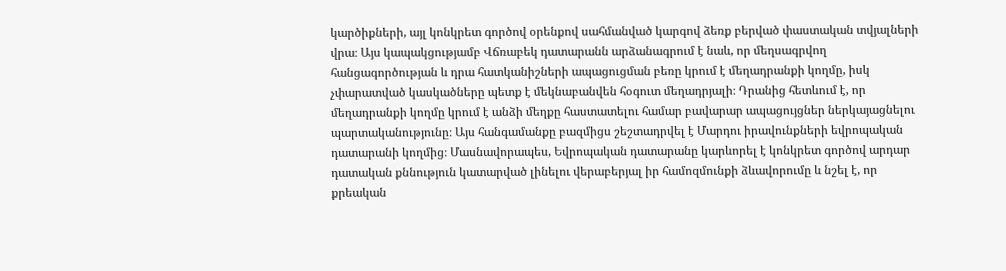կարծիքների, այլ կոնկրետ գործով օրենքով սահմանված կարգով ձեռք բերված փաստական տվյալների վրա։ Այս կապակցությամբ Վճռաբեկ դատարանն արձանագրում է նաև, որ մեղսագրվող հանցագործության և դրա հատկանիշների ապացուցման բեռը կրում է մեղադրանքի կողմը, իսկ չփարատված կասկածները պետք է մեկնաբանվեն հօգուտ մեղադրյալի։ Դրանից հետևում է, որ մեղադրանքի կողմը կրում է անձի մեղքը հաստատելու համար բավարար ապացույցներ ներկայացնելու պարտականությունը։ Այս հանգամանքը բազմիցս շեշտադրվել է Մարդու իրավունքների եվրոպական դատարանի կողմից։ Մասնավորապես, Եվրոպական դատարանը կարևորել է կոնկրետ գործով արդար դատական քննություն կատարված լինելու վերաբերյալ իր համոզմունքի ձևավորումը և նշել է, որ քրեական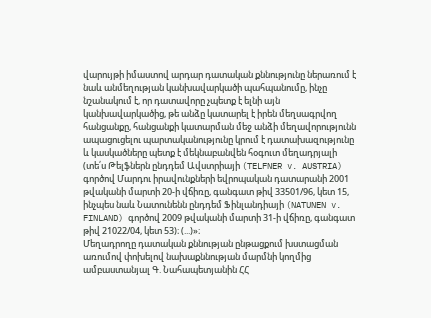վարույթի իմաստով արդար դատական քննությունը ներառում է նաև անմեղության կանխավարկածի պահպանումը, ինչը նշանակում է, որ դատավորը չպետք է ելնի այն կանխավարկածից, թե անձը կատարել է իրեն մեղսագրվող հանցանքը, հանցանքի կատարման մեջ անձի մեղավորությունն ապացուցելու պարտականությունը կրում է դատախազությունը և կասկածները պետք է մեկնաբանվեն հօգուտ մեղադրյալի (տե՛ս Թելֆներն ընդդեմ Ավստրիայի (TELFNER v. AUSTRIA) գործով Մարդու իրավունքների եվրոպական դատարանի 2001 թվականի մարտի 20-ի վճիռը, գանգատ թիվ 33501/96, կետ 15, ինչպես նաև Նատունենն ընդդեմ Ֆինլանդիայի (NATUNEN v. FINLAND) գործով 2009 թվականի մարտի 31-ի վճիռը, գանգատ թիվ 21022/04, կետ 53)։ (...)»։
Մեղադրողը դատական քննության ընթացքում խստացման առումով փոխելով նախաքննության մարմնի կողմից ամբաստանյալ Գ. Նահապետյանին ՀՀ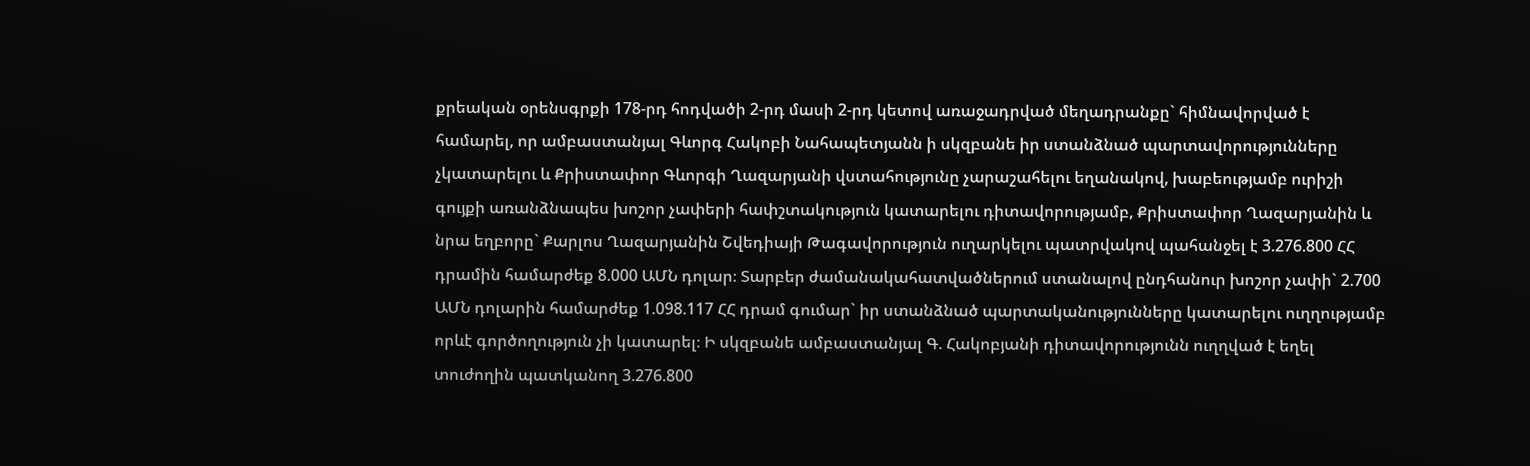քրեական օրենսգրքի 178-րդ հոդվածի 2-րդ մասի 2-րդ կետով առաջադրված մեղադրանքը` հիմնավորված է համարել, որ ամբաստանյալ Գևորգ Հակոբի Նահապետյանն ի սկզբանե իր ստանձնած պարտավորությունները չկատարելու և Քրիստափոր Գևորգի Ղազարյանի վստահությունը չարաշահելու եղանակով, խաբեությամբ ուրիշի գույքի առանձնապես խոշոր չափերի հափշտակություն կատարելու դիտավորությամբ, Քրիստափոր Ղազարյանին և նրա եղբորը` Քարլոս Ղազարյանին Շվեդիայի Թագավորություն ուղարկելու պատրվակով պահանջել է 3.276.800 ՀՀ դրամին համարժեք 8.000 ԱՄՆ դոլար։ Տարբեր ժամանակահատվածներում ստանալով ընդհանուր խոշոր չափի` 2.700 ԱՄՆ դոլարին համարժեք 1.098.117 ՀՀ դրամ գումար` իր ստանձնած պարտականությունները կատարելու ուղղությամբ որևէ գործողություն չի կատարել։ Ի սկզբանե ամբաստանյալ Գ. Հակոբյանի դիտավորությունն ուղղված է եղել տուժողին պատկանող 3.276.800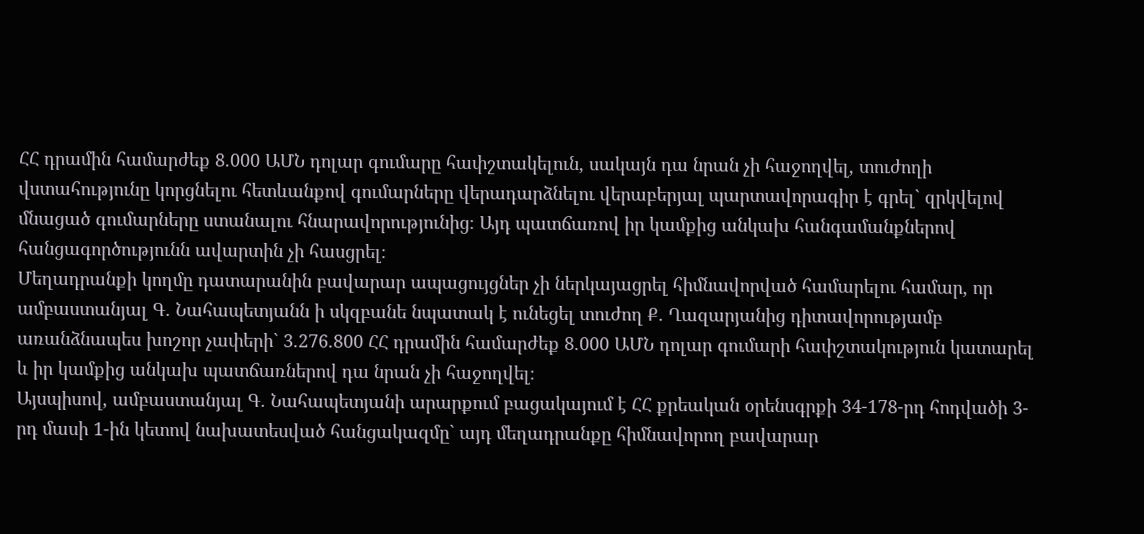ՀՀ դրամին համարժեք 8.000 ԱՄՆ դոլար գումարը հափշտակելուն, սակայն դա նրան չի հաջողվել, տուժողի վստահությունը կորցնելու հետևանքով գումարները վերադարձնելու վերաբերյալ պարտավորագիր է գրել` զրկվելով մնացած գումարները ստանալու հնարավորությունից։ Այդ պատճառով իր կամքից անկախ հանգամանքներով հանցագործությունն ավարտին չի հասցրել։
Մեղադրանքի կողմը դատարանին բավարար ապացույցներ չի ներկայացրել հիմնավորված համարելու համար, որ ամբաստանյալ Գ. Նահապետյանն ի սկզբանե նպատակ է ունեցել տուժող Ք. Ղազարյանից դիտավորությամբ առանձնապես խոշոր չափերի` 3.276.800 ՀՀ դրամին համարժեք 8.000 ԱՄՆ դոլար գումարի հափշտակություն կատարել և իր կամքից անկախ պատճառներով դա նրան չի հաջողվել։
Այսպիսով, ամբաստանյալ Գ. Նահապետյանի արարքում բացակայում է ՀՀ քրեական օրենսգրքի 34-178-րդ հոդվածի 3-րդ մասի 1-ին կետով նախատեսված հանցակազմը` այդ մեղադրանքը հիմնավորող բավարար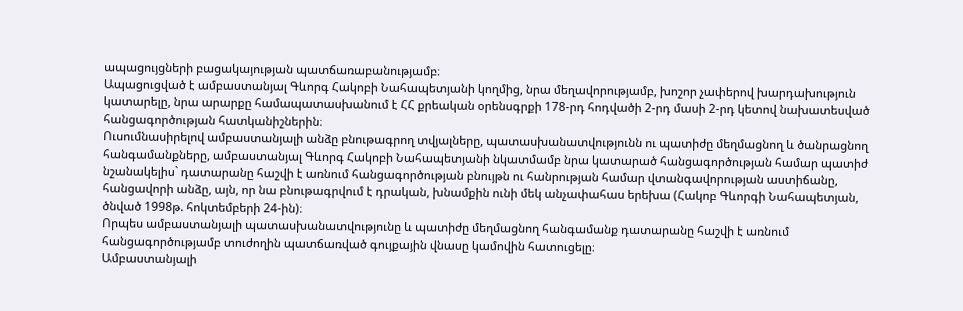ապացույցների բացակայության պատճառաբանությամբ։
Ապացուցված է ամբաստանյալ Գևորգ Հակոբի Նահապետյանի կողմից, նրա մեղավորությամբ, խոշոր չափերով խարդախություն կատարելը, նրա արարքը համապատասխանում է ՀՀ քրեական օրենսգրքի 178-րդ հոդվածի 2-րդ մասի 2-րդ կետով նախատեսված հանցագործության հատկանիշներին։
Ուսումնասիրելով ամբաստանյալի անձը բնութագրող տվյալները, պատասխանատվությունն ու պատիժը մեղմացնող և ծանրացնող հանգամանքները, ամբաստանյալ Գևորգ Հակոբի Նահապետյանի նկատմամբ նրա կատարած հանցագործության համար պատիժ նշանակելիս` դատարանը հաշվի է առնում հանցագործության բնույթն ու հանրության համար վտանգավորության աստիճանը, հանցավորի անձը, այն, որ նա բնութագրվում է դրական, խնամքին ունի մեկ անչափահաս երեխա (Հակոբ Գևորգի Նահապետյան, ծնված 1998թ. հոկտեմբերի 24-ին)։
Որպես ամբաստանյալի պատասխանատվությունը և պատիժը մեղմացնող հանգամանք դատարանը հաշվի է առնում հանցագործությամբ տուժողին պատճառված գույքային վնասը կամովին հատուցելը։
Ամբաստանյալի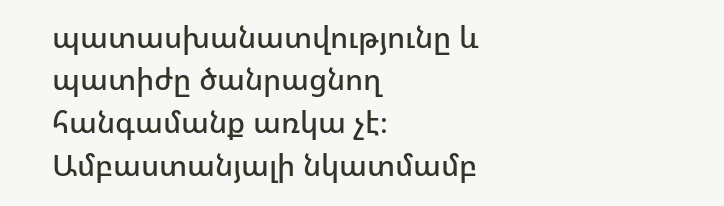պատասխանատվությունը և պատիժը ծանրացնող հանգամանք առկա չէ։
Ամբաստանյալի նկատմամբ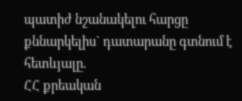պատիժ նշանակելու հարցը քննարկելիս` դատարանը գտնում է հետևյալը.
ՀՀ քրեական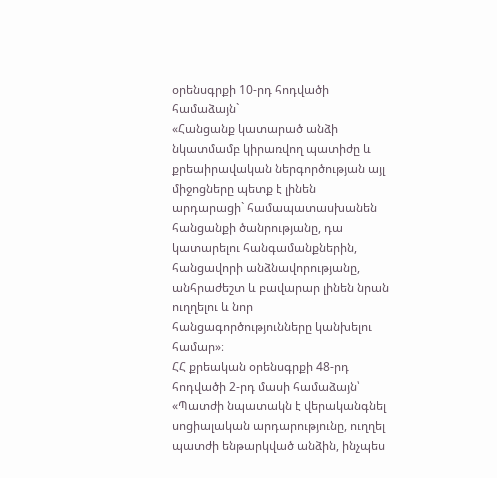օրենսգրքի 10-րդ հոդվածի համաձայն`
«Հանցանք կատարած անձի նկատմամբ կիրառվող պատիժը և քրեաիրավական ներգործության այլ միջոցները պետք է լինեն արդարացի` համապատասխանեն հանցանքի ծանրությանը, դա կատարելու հանգամանքներին, հանցավորի անձնավորությանը, անհրաժեշտ և բավարար լինեն նրան ուղղելու և նոր հանցագործությունները կանխելու համար»։
ՀՀ քրեական օրենսգրքի 48-րդ հոդվածի 2-րդ մասի համաձայն՝
«Պատժի նպատակն է վերականգնել սոցիալական արդարությունը, ուղղել պատժի ենթարկված անձին, ինչպես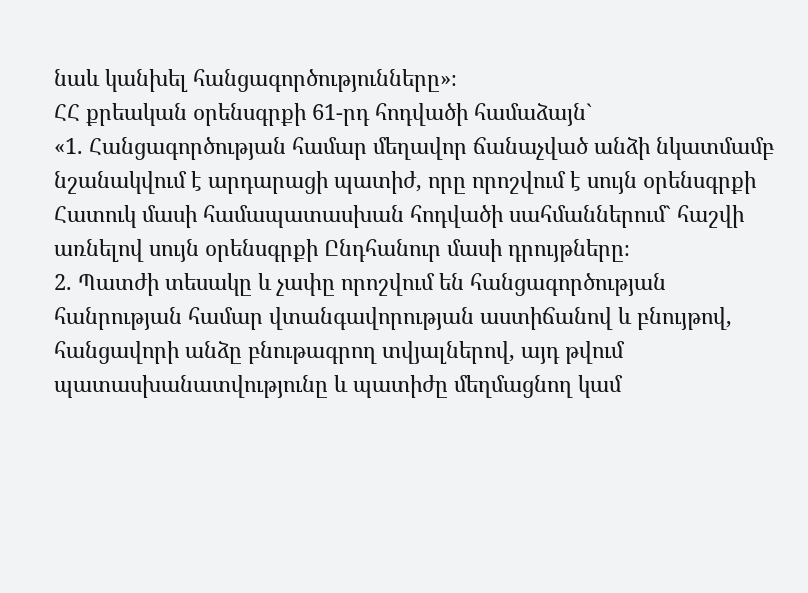նաև կանխել հանցագործությունները»։
ՀՀ քրեական օրենսգրքի 61-րդ հոդվածի համաձայն`
«1. Հանցագործության համար մեղավոր ճանաչված անձի նկատմամբ նշանակվում է արդարացի պատիժ, որը որոշվում է սույն օրենսգրքի Հատուկ մասի համապատասխան հոդվածի սահմաններում` հաշվի առնելով սույն օրենսգրքի Ընդհանուր մասի դրույթները։
2. Պատժի տեսակը և չափը որոշվում են հանցագործության հանրության համար վտանգավորության աստիճանով և բնույթով, հանցավորի անձը բնութագրող տվյալներով, այդ թվում պատասխանատվությունը և պատիժը մեղմացնող կամ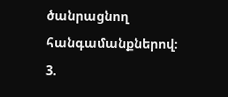ծանրացնող հանգամանքներով։
3.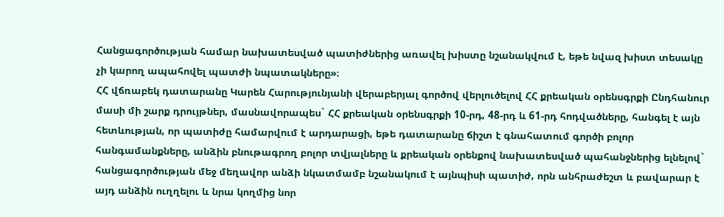Հանցագործության համար նախատեսված պատիժներից առավել խիստը նշանակվում է, եթե նվազ խիստ տեսակը չի կարող ապահովել պատժի նպատակները»։
ՀՀ վճռաբեկ դատարանը Կարեն Հարությունյանի վերաբերյալ գործով վերլուծելով ՀՀ քրեական օրենսգրքի Ընդհանուր մասի մի շարք դրույթներ, մասնավորապես` ՀՀ քրեական օրենսգրքի 10-րդ, 48-րդ և 61-րդ հոդվածները, հանգել է այն հետևության, որ պատիժը համարվում է արդարացի, եթե դատարանը ճիշտ է գնահատում գործի բոլոր հանգամանքները, անձին բնութագրող բոլոր տվյալները և քրեական օրենքով նախատեսված պահանջներից ելնելով` հանցագործության մեջ մեղավոր անձի նկատմամբ նշանակում է այնպիսի պատիժ, որն անհրաժեշտ և բավարար է այդ անձին ուղղելու և նրա կողմից նոր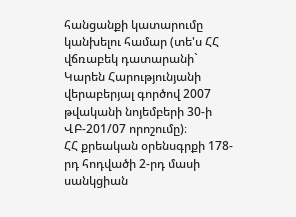հանցանքի կատարումը կանխելու համար (տե'ս ՀՀ վճռաբեկ դատարանի` Կարեն Հարությունյանի վերաբերյալ գործով 2007 թվականի նոյեմբերի 30-ի ՎԲ-201/07 որոշումը)։
ՀՀ քրեական օրենսգրքի 178-րդ հոդվածի 2-րդ մասի սանկցիան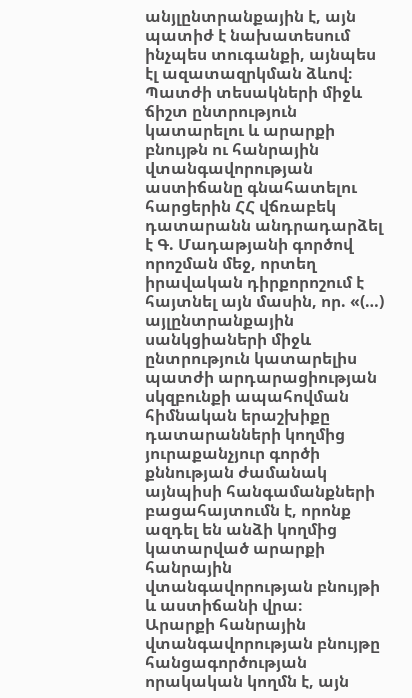անյլընտրանքային է, այն պատիժ է նախատեսում ինչպես տուգանքի, այնպես էլ ազատազրկման ձևով։
Պատժի տեսակների միջև ճիշտ ընտրություն կատարելու և արարքի բնույթն ու հանրային վտանգավորության աստիճանը գնահատելու հարցերին ՀՀ վճռաբեկ դատարանն անդրադարձել է Գ. Մադաթյանի գործով որոշման մեջ, որտեղ իրավական դիրքորոշում է հայտնել այն մասին, որ. «(…) այլընտրանքային սանկցիաների միջև ընտրություն կատարելիս պատժի արդարացիության սկզբունքի ապահովման հիմնական երաշխիքը դատարանների կողմից յուրաքանչյուր գործի քննության ժամանակ այնպիսի հանգամանքների բացահայտումն է, որոնք ազդել են անձի կողմից կատարված արարքի հանրային վտանգավորության բնույթի և աստիճանի վրա։
Արարքի հանրային վտանգավորության բնույթը հանցագործության որակական կողմն է, այն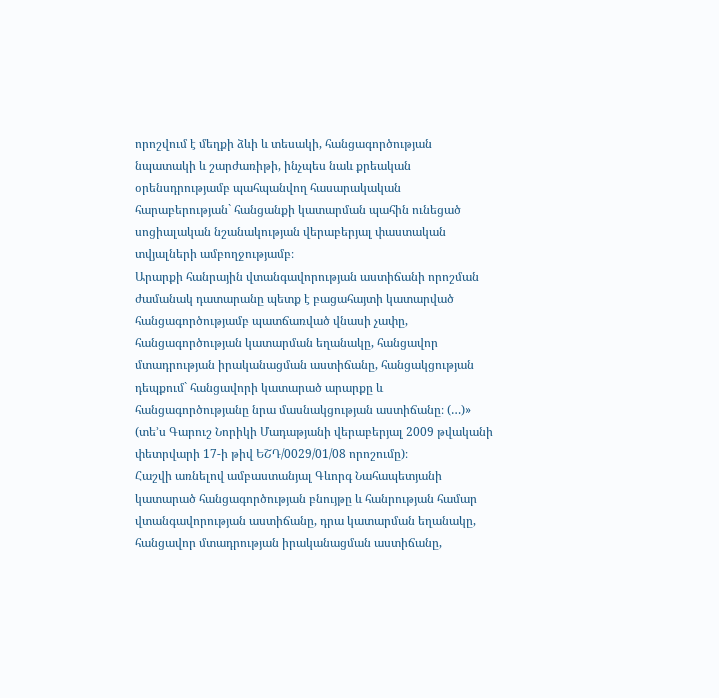որոշվում է մեղքի ձևի և տեսակի, հանցագործության նպատակի և շարժառիթի, ինչպես նաև քրեական օրենսդրությամբ պահպանվող հասարակական հարաբերության` հանցանքի կատարման պահին ունեցած սոցիալական նշանակության վերաբերյալ փաստական տվյալների ամբողջությամբ։
Արարքի հանրային վտանգավորության աստիճանի որոշման ժամանակ դատարանը պետք է բացահայտի կատարված հանցագործությամբ պատճառված վնասի չափը, հանցագործության կատարման եղանակը, հանցավոր մտադրության իրականացման աստիճանը, հանցակցության դեպքում` հանցավորի կատարած արարքը և հանցագործությանը նրա մասնակցության աստիճանը։ (…)» (տե’ս Գարուշ Նորիկի Մադաթյանի վերաբերյալ 2009 թվականի փետրվարի 17-ի թիվ ԵՇԴ/0029/01/08 որոշումը)։
Հաշվի առնելով ամբաստանյալ Գևորգ Նահապետյանի կատարած հանցագործության բնույթը և հանրության համար վտանգավորության աստիճանը, դրա կատարման եղանակը, հանցավոր մտադրության իրականացման աստիճանը,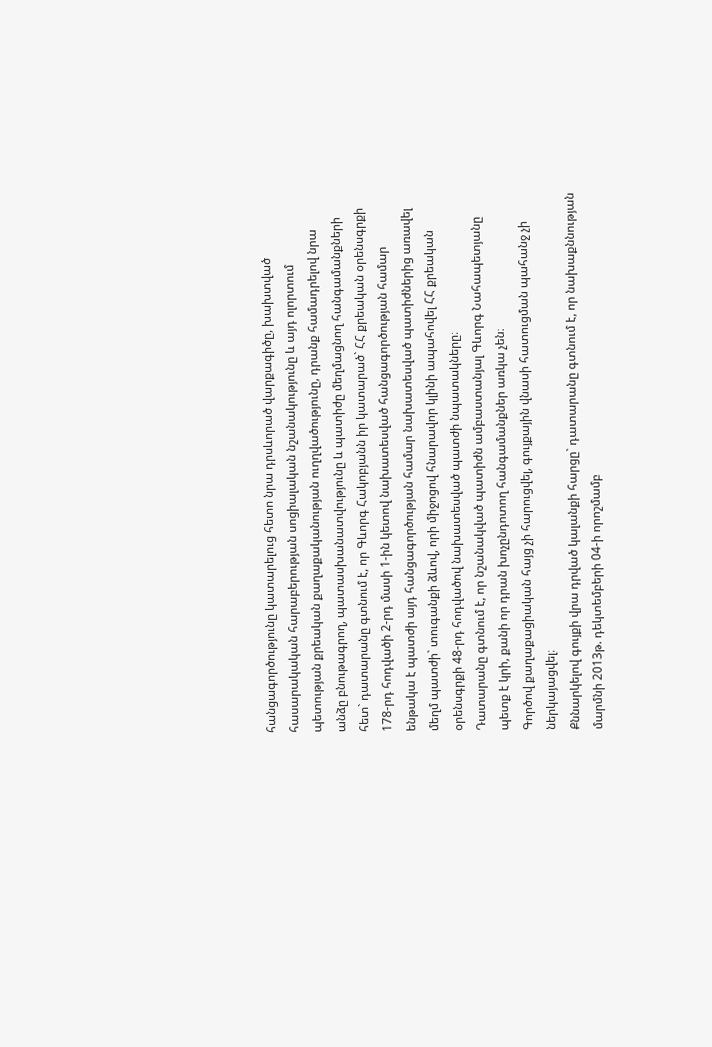հանցագործությունը կատարելուց հետո նրա դրսևորած վարքագիծը, խախտված հասարակական հարաբերության սոցիալական նշանակությունը և այդ ոլորտում պետության քրեական քաղաքականության ուղղվածությունը, դրանք համադրելով նրա անձը բնութագրող, պատասխանատվությունը և պատիժը մեղմացնող հանգամանքների հետ` դատարանը գտնում է, որ Գևորգ Հակոբյանն իր կատարած` ՀՀ քրեական օրենսգրքի 178-րդ հոդվածի 2-րդ մասի 1-ին կետով նախատեսված հանցագործության համար ենթակա է պատժի այդ հանցագործության համար նախատեսված պատիժներից առավել մեղմ պատժի` տուգանքի ձևով, որի միջոցով հնարավոր կլինի ապահովել ՀՀ քրեական օրենսգրքի 48-րդ հոդվածով նախատեսված պատժի նպատակները։
Դատարանը գտնում է, որ նշանակված պատիժն ամբաստանյալ Գևորգ Նահապետյանը պետք է կրի, քանի որ դրան խոչընդոտող հանգամանքներ առկա չեն։
Գործով քաղաքացիական հայց չի հարուցվել, գույքային վնասի հատուցման պահանջ չի ներկայացվել։
Քննարկելով գույքի վրա դրված կալանքի հարցը` դատարանը գտնում է, որ նախաքննության մարմնի 2013թ. դեկտեմբերի 04-ի որոշմամբ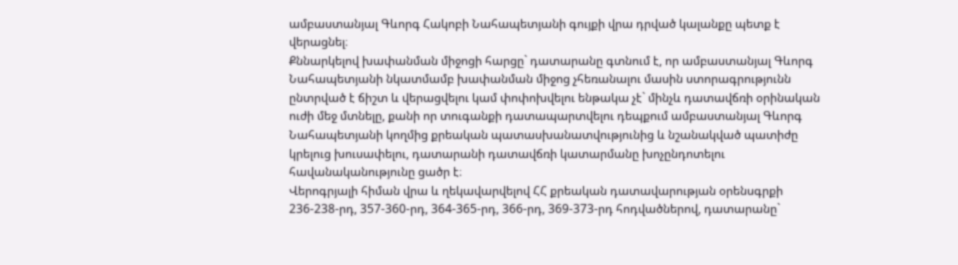ամբաստանյալ Գևորգ Հակոբի Նահապետյանի գույքի վրա դրված կալանքը պետք է վերացնել։
Քննարկելով խափանման միջոցի հարցը` դատարանը գտնում է, որ ամբաստանյալ Գևորգ Նահապետյանի նկատմամբ խափանման միջոց չհեռանալու մասին ստորագրությունն ընտրված է ճիշտ և վերացվելու կամ փոփոխվելու ենթակա չէ` մինչև դատավճռի օրինական ուժի մեջ մտնելը, քանի որ տուգանքի դատապարտվելու դեպքում ամբաստանյալ Գևորգ Նահապետյանի կողմից քրեական պատասխանատվությունից և նշանակված պատիժը կրելուց խուսափելու, դատարանի դատավճռի կատարմանը խոչընդոտելու հավանականությունը ցածր է։
Վերոգրյալի հիման վրա և ղեկավարվելով ՀՀ քրեական դատավարության օրենսգրքի 236-238-րդ, 357-360-րդ, 364-365-րդ, 366-րդ, 369-373-րդ հոդվածներով, դատարանը`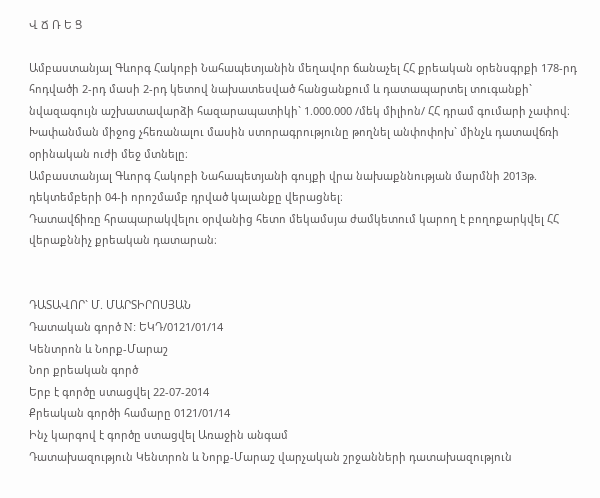Վ Ճ Ռ Ե Ց

Ամբաստանյալ Գևորգ Հակոբի Նահապետյանին մեղավոր ճանաչել ՀՀ քրեական օրենսգրքի 178-րդ հոդվածի 2-րդ մասի 2-րդ կետով նախատեսված հանցանքում և դատապարտել տուգանքի` նվազագույն աշխատավարձի հազարապատիկի` 1.000.000 /մեկ միլիոն/ ՀՀ դրամ գումարի չափով։
Խափանման միջոց չհեռանալու մասին ստորագրությունը թողնել անփոփոխ` մինչև դատավճռի օրինական ուժի մեջ մտնելը։
Ամբաստանյալ Գևորգ Հակոբի Նահապետյանի գույքի վրա նախաքննության մարմնի 2013թ. դեկտեմբերի 04-ի որոշմամբ դրված կալանքը վերացնել։
Դատավճիռը հրապարակվելու օրվանից հետո մեկամսյա ժամկետում կարող է բողոքարկվել ՀՀ վերաքննիչ քրեական դատարան։


ԴԱՏԱՎՈՐ` Մ. ՄԱՐՏԻՐՈՍՅԱՆ
Դատական գործ N: ԵԿԴ/0121/01/14
Կենտրոն և Նորք-Մարաշ
Նոր քրեական գործ
Երբ է գործը ստացվել 22-07-2014
Քրեական գործի համարը 0121/01/14
Ինչ կարգով է գործը ստացվել Առաջին անգամ
Դատախազություն Կենտրոն և Նորք-Մարաշ վարչական շրջանների դատախազություն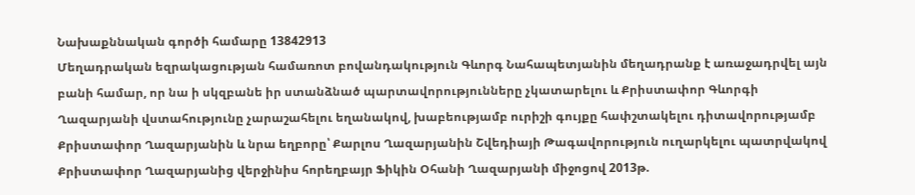Նախաքննական գործի համարը 13842913
Մեղադրական եզրակացության համառոտ բովանդակություն Գևորգ Նահապետյանին մեղադրանք է առաջադրվել այն բանի համար, որ նա ի սկզբանե իր ստանձնած պարտավորությունները չկատարելու և Քրիստափոր Գևորգի Ղազարյանի վստահությունը չարաշահելու եղանակով, խաբեությամբ ուրիշի գույքը հափշտակելու դիտավորությամբ Քրիստափոր Ղազարյանին և նրա եղբորը՝ Քարլոս Ղազարյանին Շվեդիայի Թագավորություն ուղարկելու պատրվակով Քրիստափոր Ղազարյանից վերջինիս հորեղբայր Ֆիկին Օհանի Ղազարյանի միջոցով 2013թ.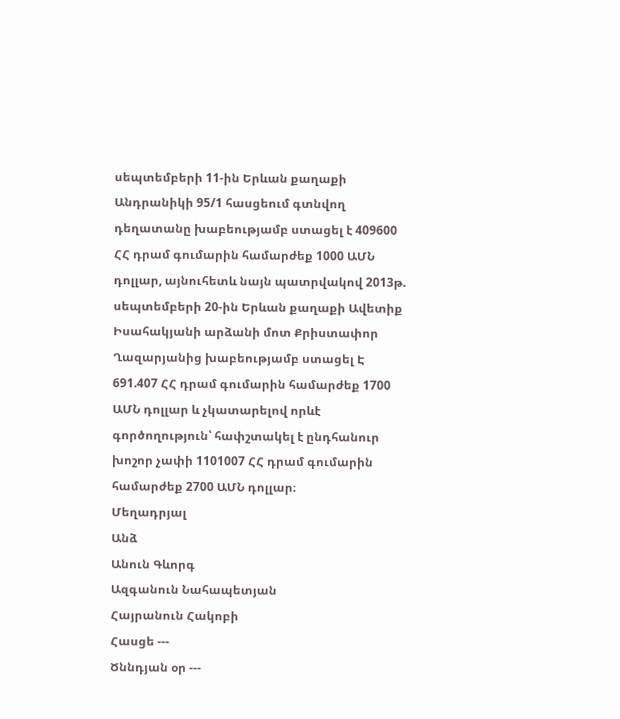սեպտեմբերի 11-ին Երևան քաղաքի Անդրանիկի 95/1 հասցեում գտնվող դեղատանը խաբեությամբ ստացել է 409600 ՀՀ դրամ գումարին համարժեք 1000 ԱՄՆ դոլլար, այնուհետև նայն պատրվակով 2013թ. սեպտեմբերի 20-ին Երևան քաղաքի Ավետիք Իսահակյանի արձանի մոտ Քրիստափոր Ղազարյանից խաբեությամբ ստացել Է 691.407 ՀՀ դրամ գումարին համարժեք 1700 ԱՄՆ դոլլար և չկատարելով որևէ գործողություն՝ հափշտակել է ընդհանուր խոշոր չափի 1101007 ՀՀ դրամ գումարին համարժեք 2700 ԱՄՆ դոլլար։
Մեղադրյալ
Անձ
Անուն Գևորգ
Ազգանուն Նահապետյան
Հայրանուն Հակոբի
Հասցե ---
Ծննդյան օր ---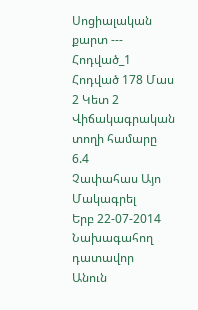Սոցիալական քարտ ---
Հոդված_1
Հոդված 178 Մաս 2 Կետ 2
Վիճակագրական տողի համարը 6.4
Չափահաս Այո
Մակագրել
Երբ 22-07-2014
Նախագահող դատավոր
Անուն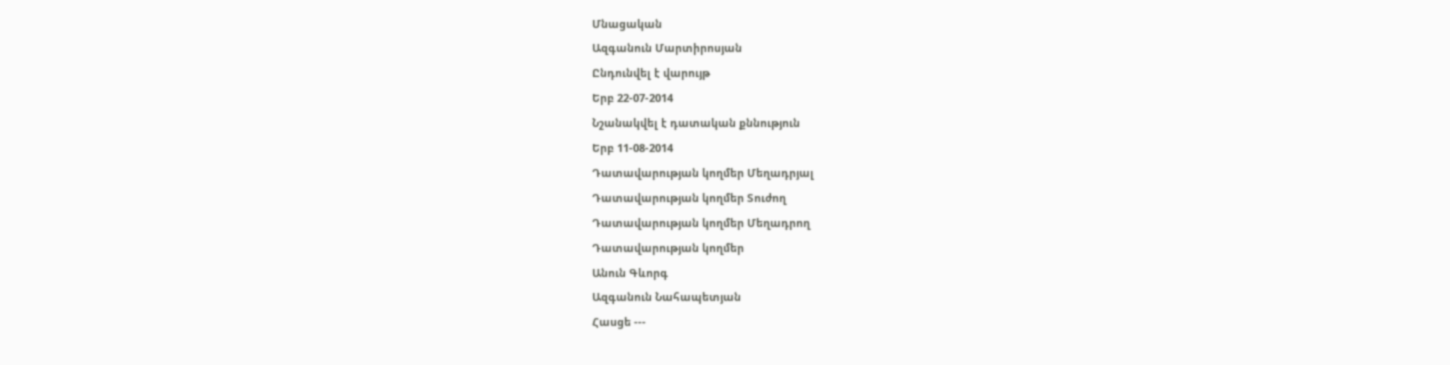Մնացական
Ազգանուն Մարտիրոսյան
Ընդունվել է վարույթ
Երբ 22-07-2014
Նշանակվել է դատական քննություն
Երբ 11-08-2014
Դատավարության կողմեր Մեղադրյալ
Դատավարության կողմեր Տուժող
Դատավարության կողմեր Մեղադրող
Դատավարության կողմեր
Անուն Գևորգ
Ազգանուն Նահապետյան
Հասցե ---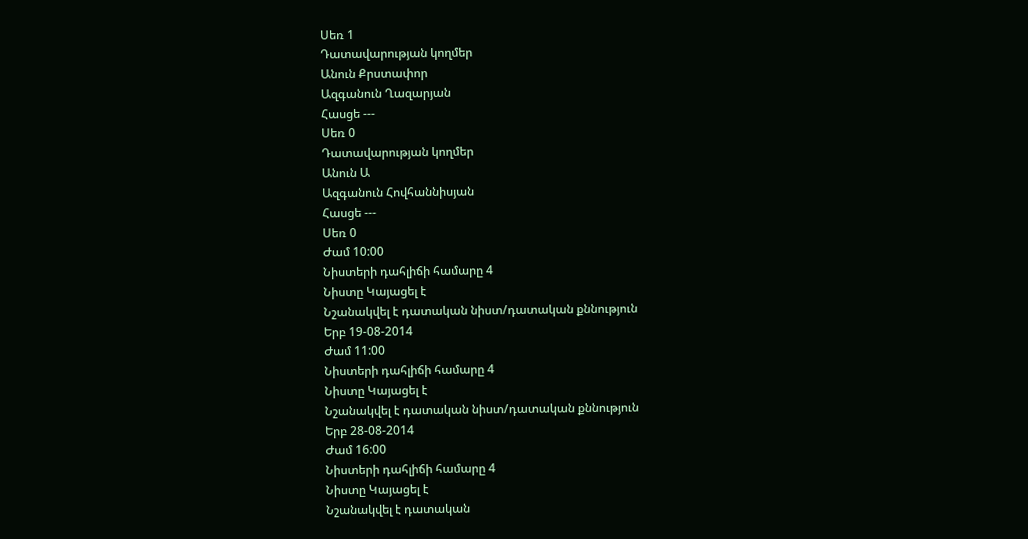Սեռ 1
Դատավարության կողմեր
Անուն Քրստափոր
Ազգանուն Ղազարյան
Հասցե ---
Սեռ 0
Դատավարության կողմեր
Անուն Ա
Ազգանուն Հովհաննիսյան
Հասցե ---
Սեռ 0
Ժամ 10:00
Նիստերի դահլիճի համարը 4
Նիստը Կայացել է
Նշանակվել է դատական նիստ/դատական քննություն
Երբ 19-08-2014
Ժամ 11:00
Նիստերի դահլիճի համարը 4
Նիստը Կայացել է
Նշանակվել է դատական նիստ/դատական քննություն
Երբ 28-08-2014
Ժամ 16:00
Նիստերի դահլիճի համարը 4
Նիստը Կայացել է
Նշանակվել է դատական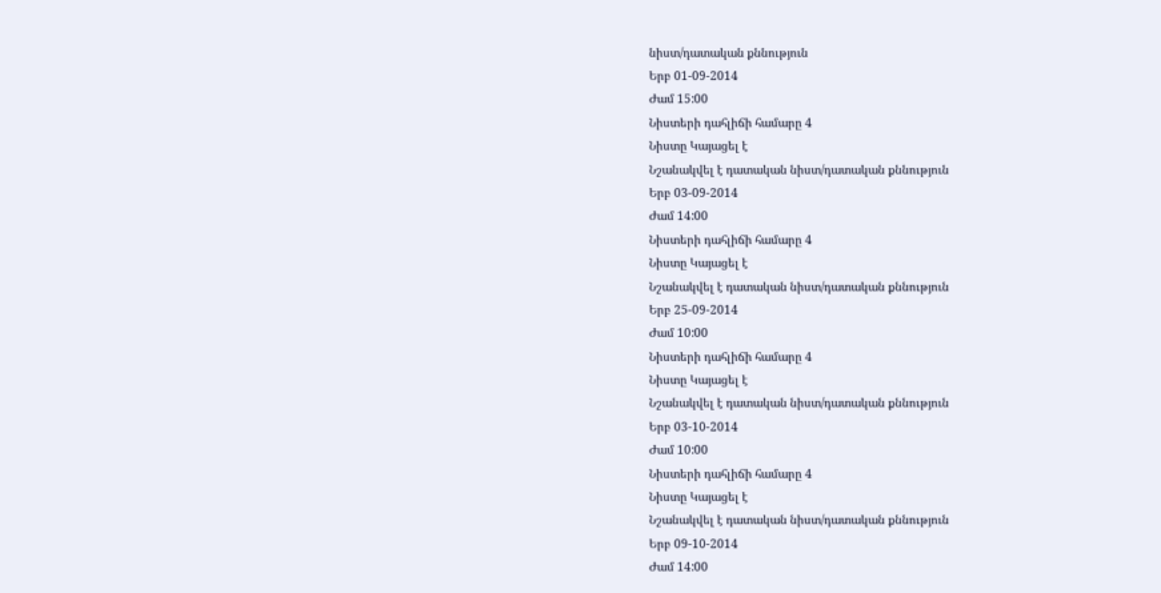նիստ/դատական քննություն
Երբ 01-09-2014
Ժամ 15:00
Նիստերի դահլիճի համարը 4
Նիստը Կայացել է
Նշանակվել է դատական նիստ/դատական քննություն
Երբ 03-09-2014
Ժամ 14:00
Նիստերի դահլիճի համարը 4
Նիստը Կայացել է
Նշանակվել է դատական նիստ/դատական քննություն
Երբ 25-09-2014
Ժամ 10:00
Նիստերի դահլիճի համարը 4
Նիստը Կայացել է
Նշանակվել է դատական նիստ/դատական քննություն
Երբ 03-10-2014
Ժամ 10:00
Նիստերի դահլիճի համարը 4
Նիստը Կայացել է
Նշանակվել է դատական նիստ/դատական քննություն
Երբ 09-10-2014
Ժամ 14:00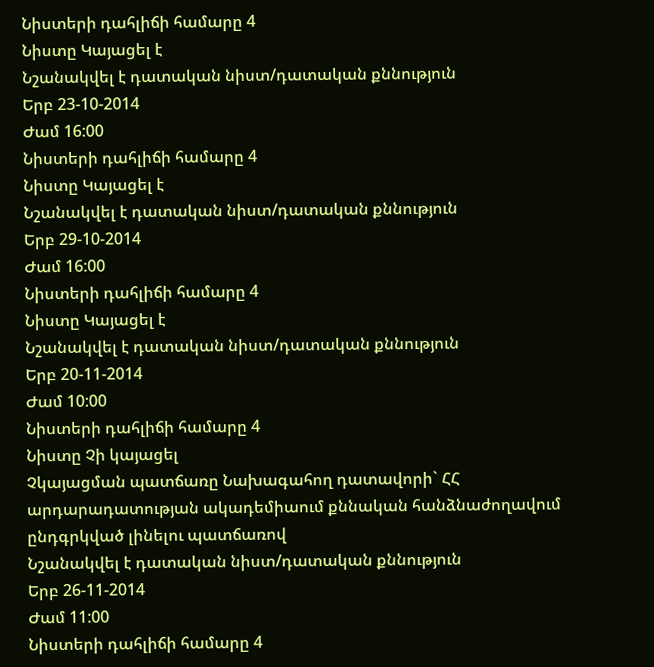Նիստերի դահլիճի համարը 4
Նիստը Կայացել է
Նշանակվել է դատական նիստ/դատական քննություն
Երբ 23-10-2014
Ժամ 16:00
Նիստերի դահլիճի համարը 4
Նիստը Կայացել է
Նշանակվել է դատական նիստ/դատական քննություն
Երբ 29-10-2014
Ժամ 16:00
Նիստերի դահլիճի համարը 4
Նիստը Կայացել է
Նշանակվել է դատական նիստ/դատական քննություն
Երբ 20-11-2014
Ժամ 10:00
Նիստերի դահլիճի համարը 4
Նիստը Չի կայացել
Չկայացման պատճառը Նախագահող դատավորի` ՀՀ արդարադատության ակադեմիաում քննական հանձնաժողավում ընդգրկված լինելու պատճառով
Նշանակվել է դատական նիստ/դատական քննություն
Երբ 26-11-2014
Ժամ 11:00
Նիստերի դահլիճի համարը 4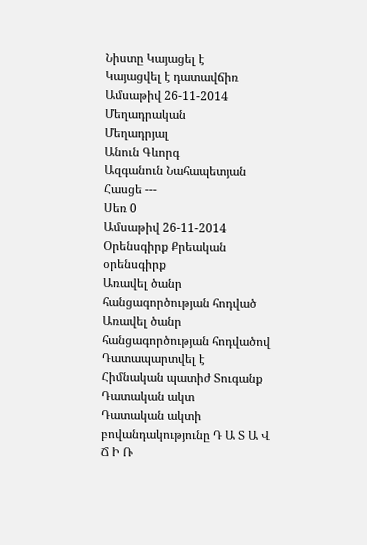Նիստը Կայացել է
Կայացվել է դատավճիռ
Ամսաթիվ 26-11-2014
Մեղադրական
Մեղադրյալ
Անուն Գևորգ
Ազգանուն Նահապետյան
Հասցե ---
Սեռ 0
Ամսաթիվ 26-11-2014
Օրենսգիրք Քրեական օրենսգիրք
Առավել ծանր հանցագործության հոդված
Առավել ծանր հանցագործության հոդվածով Դատապարտվել է
Հիմնական պատիժ Տուգանք
Դատական ակտ
Դատական ակտի բովանդակությունը Դ Ա Տ Ա Վ Ճ Ի Ռ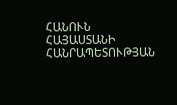ՀԱՆՈՒՆ ՀԱՅԱՍՏԱՆԻ ՀԱՆՐԱՊԵՏՈՒԹՅԱՆ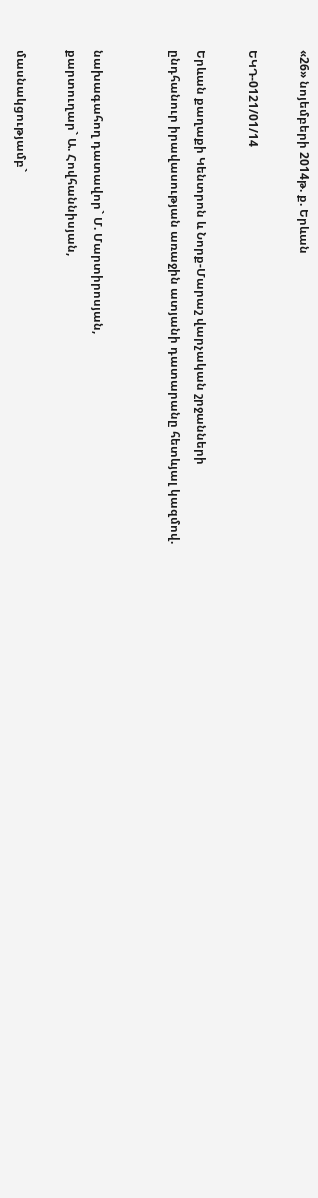«26» նոյեմբերի 2014թ. ք. Երևան

ԵԿԴ-0121/01/14

Երևան քաղաքի Կենտրոն և Նորք-Մարաշ վարչական շրջանների
ընդհանուր իրավասության առաջին ատյանի դատարանը հետևյալ կազմով.


նախագահող դատավոր` Մ. Մարտիրոսյան,
քարտուղար` Ա. Հովհաննիսյան,

մասնակցությամբ`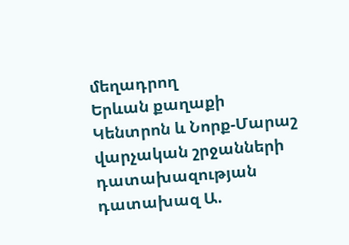մեղադրող
Երևան քաղաքի Կենտրոն և Նորք-Մարաշ
վարչական շրջանների դատախազության
դատախազ Ա.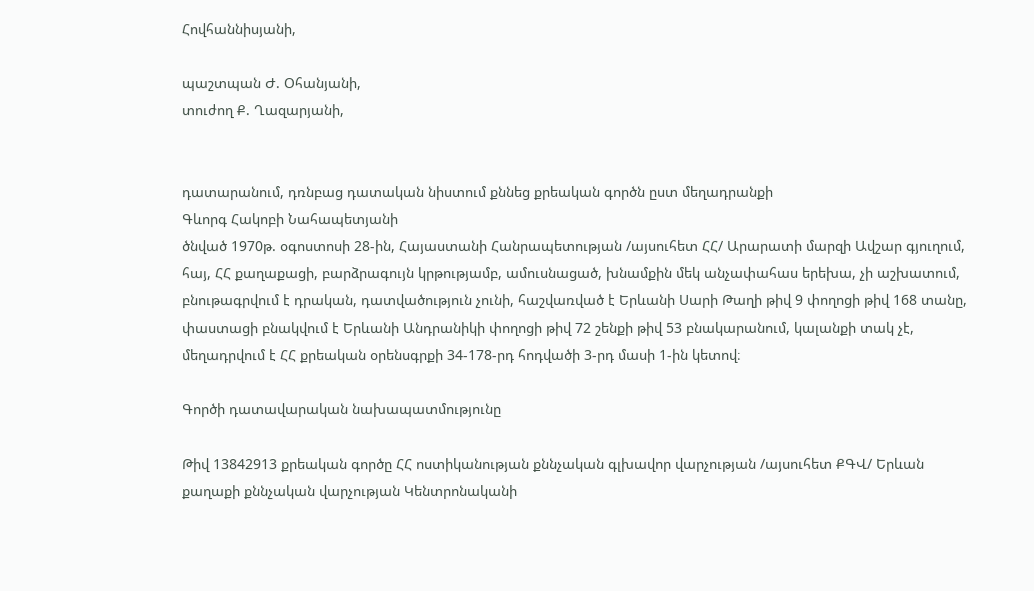Հովհաննիսյանի,

պաշտպան Ժ. Օհանյանի,
տուժող Ք. Ղազարյանի,


դատարանում, դռնբաց դատական նիստում քննեց քրեական գործն ըստ մեղադրանքի
Գևորգ Հակոբի Նահապետյանի
ծնված 1970թ. օգոստոսի 28-ին, Հայաստանի Հանրապետության /այսուհետ ՀՀ/ Արարատի մարզի Ավշար գյուղում, հայ, ՀՀ քաղաքացի, բարձրագույն կրթությամբ, ամուսնացած, խնամքին մեկ անչափահաս երեխա, չի աշխատում, բնութագրվում է դրական, դատվածություն չունի, հաշվառված է Երևանի Սարի Թաղի թիվ 9 փողոցի թիվ 168 տանը, փաստացի բնակվում է Երևանի Անդրանիկի փողոցի թիվ 72 շենքի թիվ 53 բնակարանում, կալանքի տակ չէ, մեղադրվում է ՀՀ քրեական օրենսգրքի 34-178-րդ հոդվածի 3-րդ մասի 1-ին կետով։

Գործի դատավարական նախապատմությունը

Թիվ 13842913 քրեական գործը ՀՀ ոստիկանության քննչական գլխավոր վարչության /այսուհետ ՔԳՎ/ Երևան քաղաքի քննչական վարչության Կենտրոնականի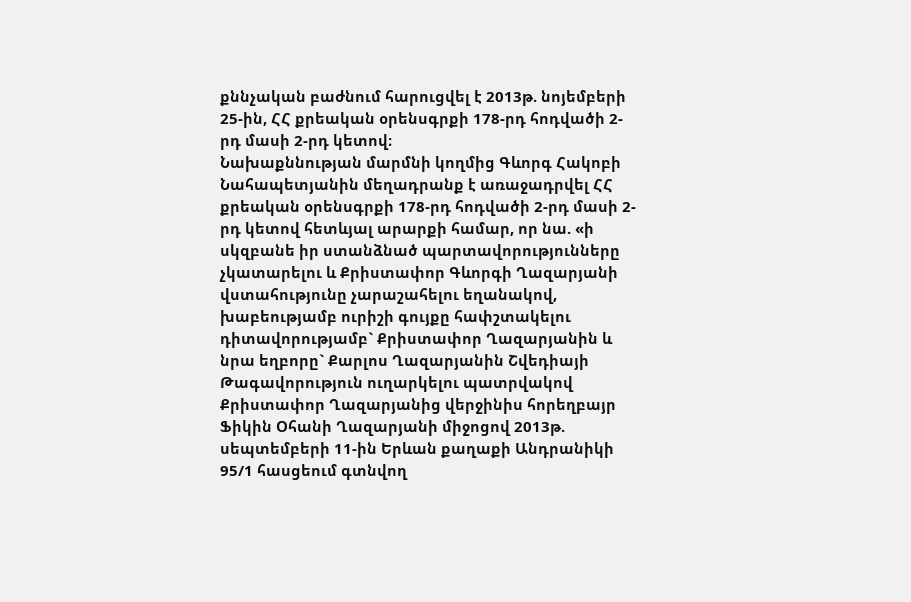քննչական բաժնում հարուցվել է 2013թ. նոյեմբերի 25-ին, ՀՀ քրեական օրենսգրքի 178-րդ հոդվածի 2-րդ մասի 2-րդ կետով։
Նախաքննության մարմնի կողմից Գևորգ Հակոբի Նահապետյանին մեղադրանք է առաջադրվել ՀՀ քրեական օրենսգրքի 178-րդ հոդվածի 2-րդ մասի 2-րդ կետով հետևյալ արարքի համար, որ նա. «ի սկզբանե իր ստանձնած պարտավորությունները չկատարելու և Քրիստափոր Գևորգի Ղազարյանի վստահությունը չարաշահելու եղանակով, խաբեությամբ ուրիշի գույքը հափշտակելու դիտավորությամբ` Քրիստափոր Ղազարյանին և նրա եղբորը` Քարլոս Ղազարյանին Շվեդիայի Թագավորություն ուղարկելու պատրվակով Քրիստափոր Ղազարյանից վերջինիս հորեղբայր Ֆիկին Օհանի Ղազարյանի միջոցով 2013թ. սեպտեմբերի 11-ին Երևան քաղաքի Անդրանիկի 95/1 հասցեում գտնվող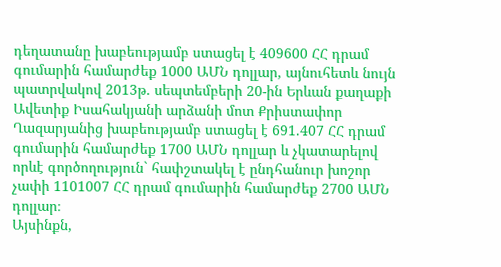դեղատանը խաբեությամբ ստացել է 409600 ՀՀ դրամ գումարին համարժեք 1000 ԱՄՆ դոլլար, այնուհետև նույն պատրվակով 2013թ. սեպտեմբերի 20-ին Երևան քաղաքի Ավետիք Իսահակյանի արձանի մոտ Քրիստափոր Ղազարյանից խաբեությամբ ստացել է 691.407 ՀՀ դրամ գումարին համարժեք 1700 ԱՄՆ դոլլար և չկատարելով որևէ գործողություն` հափշտակել է ընդհանուր խոշոր չափի 1101007 ՀՀ դրամ գումարին համարժեք 2700 ԱՄՆ դոլլար։
Այսինքն,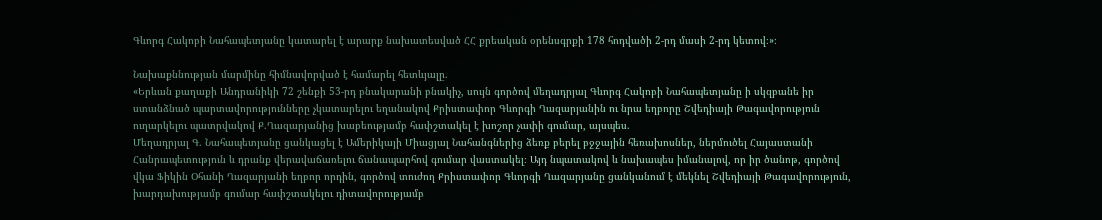Գևորգ Հակոբի Նահապետյանը կատարել է արարք նախատեսված ՀՀ քրեական օրենսգրքի 178 հոդվածի 2-րդ մասի 2-րդ կետով։»։

Նախաքննության մարմինը հիմնավորված է համարել հետևյալը.
«Երևան քաղաքի Անդրանիկի 72 շենքի 53-րդ բնակարանի բնակիչ, սույն գործով մեղադրյալ Գևորգ Հակոբի Նահապետյանը ի սկզբանե իր ստանձնած պարտավորությունները չկատարելու եղանակով Քրիստափոր Գևորգի Ղազարյանին ու նրա եղբորը Շվեդիայի Թագավորություն ուղարկելու պատրվակով Ք.Ղազարյանից խաբեությամբ հափշտակել է խոշոր չափի գումար, այսպես.
Մեղադրյալ Գ. Նահապետյանը ցանկացել է Ամերիկայի Միացյալ Նահանգներից ձեռք բերել բջջային հեռախոսներ, ներմուծել Հայաստանի Հանրապետություն և դրանք վերավաճառելու ճանապարհով գումար վաստակել։ Այդ նպատակով և նախապես իմանալով, որ իր ծանոթ, գործով վկա Ֆիկին Օհանի Ղազարյանի եղբոր որդին, գործով տուժող Քրիստափոր Գևորգի Ղազարյանը ցանկանում է մեկնել Շվեդիայի Թագավորություն, խարդախությամբ գումար հափշտակելու դիտավորությամբ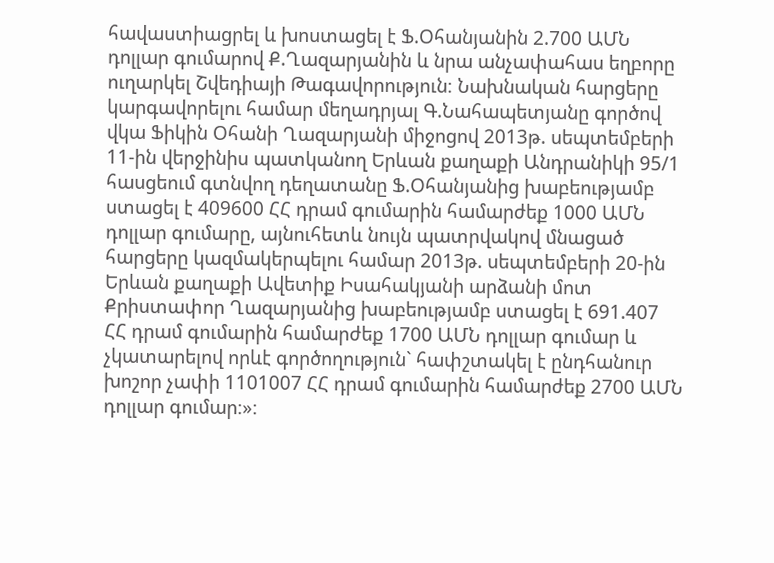հավաստիացրել և խոստացել է Ֆ.Օհանյանին 2.700 ԱՄՆ դոլլար գումարով Ք.Ղազարյանին և նրա անչափահաս եղբորը ուղարկել Շվեդիայի Թագավորություն։ Նախնական հարցերը կարգավորելու համար մեղադրյալ Գ.Նահապետյանը գործով վկա Ֆիկին Օհանի Ղազարյանի միջոցով 2013թ. սեպտեմբերի 11-ին վերջինիս պատկանող Երևան քաղաքի Անդրանիկի 95/1 հասցեում գտնվող դեղատանը Ֆ.Օհանյանից խաբեությամբ ստացել է 409600 ՀՀ դրամ գումարին համարժեք 1000 ԱՄՆ դոլլար գումարը, այնուհետև նույն պատրվակով մնացած հարցերը կազմակերպելու համար 2013թ. սեպտեմբերի 20-ին Երևան քաղաքի Ավետիք Իսահակյանի արձանի մոտ Քրիստափոր Ղազարյանից խաբեությամբ ստացել է 691.407 ՀՀ դրամ գումարին համարժեք 1700 ԱՄՆ դոլլար գումար և չկատարելով որևէ գործողություն` հափշտակել է ընդհանուր խոշոր չափի 1101007 ՀՀ դրամ գումարին համարժեք 2700 ԱՄՆ դոլլար գումար։»։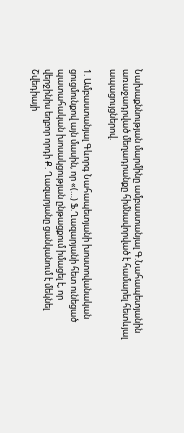Նախաքննության մարմինը ամբաստանյալ Գ.Նահապետյանին առաջադրված մեղադրանքը հիմնավորված է համարել հետևյալ ապացույցներով.

1. Ամբաստանյալ Գևորգ Նահապետյանի խոստովանական ցուցմունքով այն մասին, որ «(…) Ֆ.Ղազարյանի հետ ունեցած պատահական խոսակցության ընթացքում իմացել է, որ վերջինիս եղբոր որդի Ք. Ղազարյանը ցանկանում է մեկնել Շվեդիայի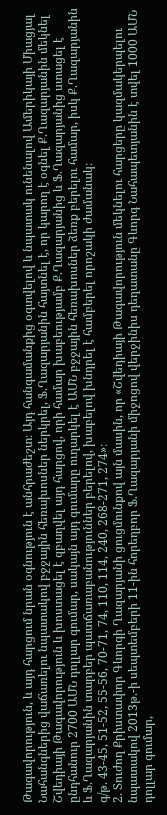Թագավորություն, և այդ հարցում նրան օգնություն է անհրաժեշտ։ Այդ հանգամանքից օգտվելով և նպատակ ունենալով Ամերիկայի Միացյալ Նահանգներից վաճառելու նպատակով բջջային հեռախոսներ ներկրել, Ֆ.Ղազարյանին հայտնել է, որ կարող է օգնել Ք.Ղազարյանին մեկնել Շվեդիայի Թագավորություն և խոստացել է զբաղվել այդ հարցով, որի համար խաբեությամբ Ք.Ղազարյանից և Ֆ.Ղազարյանից ստացել է ընդհանուր 2700 ԱՄՆ դոլլար գումար, սակայն այդ գումարը ուղարկել է ԱՄՆ բջջային հեռախոսներ ձեռք բերելու համար, իսկ Ք.Ղազարյանին և Ֆ.Ղազարյանին տարբեր պատճառաբանություններ բերելով, խաբելով խնդրել է համբերել որոշակի ժամանակ։
գ/թ. 43-45, 51-52, 55-56, 70-71, 74, 110, 114, 240, 268-271, 274»։
2. Տուժող Քրիստափոր Գևորգի Ղազարյանի ցուցմունքով այն մասին, որ «Շվեդիայի Թագավորություն մեկնելու հարցերը կազմակերպելու նպատակով 2013թ.-ի սեպտեմբերի 11-ին հորեղբոր Ֆ.Ղազարյանի միջոցով վերջինիս դեղատանը Գևորգ Նահապետյանին է տվել 1000 ԱՄՆ դոլլար գումար,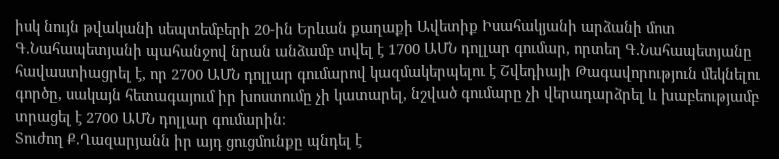իսկ նույն թվականի սեպտեմբերի 20-ին Երևան քաղաքի Ավետիք Իսահակյանի արձանի մոտ Գ.Նահապետյանի պահանջով նրան անձամբ տվել է 1700 ԱՄՆ դոլլար գումար, որտեղ Գ.Նահապետյանը հավաստիացրել է, որ 2700 ԱՄՆ դոլլար գումարով կազմակերպելու է Շվեդիայի Թագավորություն մեկնելու գործը, սակայն հետագայում իր խոստումը չի կատարել, նշված գումարը չի վերադարձրել և խաբեությամբ տրացել է 2700 ԱՄՆ դոլլար գումարին։
Տուժող Ք.Ղազարյանն իր այդ ցուցմունքը պնդել է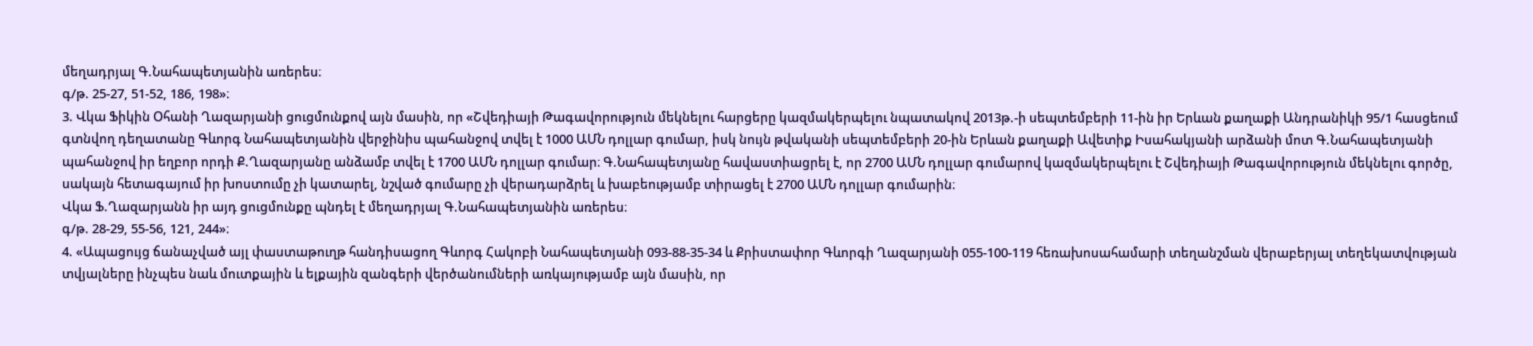մեղադրյալ Գ.Նահապետյանին առերես։
գ/թ. 25-27, 51-52, 186, 198»։
3. Վկա Ֆիկին Օհանի Ղազարյանի ցուցմունքով այն մասին, որ «Շվեդիայի Թագավորություն մեկնելու հարցերը կազմակերպելու նպատակով 2013թ.-ի սեպտեմբերի 11-ին իր Երևան քաղաքի Անդրանիկի 95/1 հասցեում գտնվող դեղատանը Գևորգ Նահապետյանին վերջինիս պահանջով տվել է 1000 ԱՄՆ դոլլար գումար, իսկ նույն թվականի սեպտեմբերի 20-ին Երևան քաղաքի Ավետիք Իսահակյանի արձանի մոտ Գ.Նահապետյանի պահանջով իր եղբոր որդի Ք.Ղազարյանը անձամբ տվել է 1700 ԱՄՆ դոլլար գումար։ Գ.Նահապետյանը հավաստիացրել է, որ 2700 ԱՄՆ դոլլար գումարով կազմակերպելու է Շվեդիայի Թագավորություն մեկնելու գործը, սակայն հետագայում իր խոստումը չի կատարել, նշված գումարը չի վերադարձրել և խաբեությամբ տիրացել է 2700 ԱՄՆ դոլլար գումարին։
Վկա Ֆ.Ղազարյանն իր այդ ցուցմունքը պնդել է մեղադրյալ Գ.Նահապետյանին առերես։
գ/թ. 28-29, 55-56, 121, 244»։
4. «Ապացույց ճանաչված այլ փաստաթուղթ հանդիսացող Գևորգ Հակոբի Նահապետյանի 093-88-35-34 և Քրիստափոր Գևորգի Ղազարյանի 055-100-119 հեռախոսահամարի տեղանշման վերաբերյալ տեղեկատվության տվյալները ինչպես նաև մուտքային և ելքային զանգերի վերծանումների առկայությամբ այն մասին, որ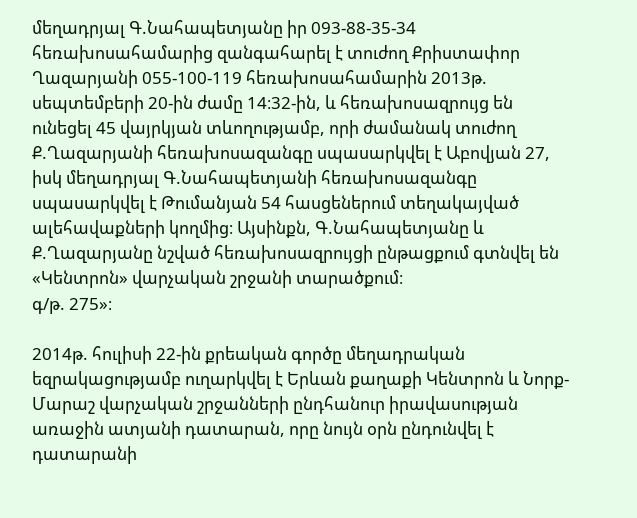մեղադրյալ Գ.Նահապետյանը իր 093-88-35-34 հեռախոսահամարից զանգահարել է տուժող Քրիստափոր Ղազարյանի 055-100-119 հեռախոսահամարին 2013թ. սեպտեմբերի 20-ին ժամը 14։32-ին, և հեռախոսազրույց են ունեցել 45 վայրկյան տևողությամբ, որի ժամանակ տուժող Ք.Ղազարյանի հեռախոսազանգը սպասարկվել է Աբովյան 27, իսկ մեղադրյալ Գ.Նահապետյանի հեռախոսազանգը սպասարկվել է Թումանյան 54 հասցեներում տեղակայված ալեհավաքների կողմից։ Այսինքն, Գ.Նահապետյանը և Ք.Ղազարյանը նշված հեռախոսազրույցի ընթացքում գտնվել են «Կենտրոն» վարչական շրջանի տարածքում։
գ/թ. 275»։

2014թ. հուլիսի 22-ին քրեական գործը մեղադրական եզրակացությամբ ուղարկվել է Երևան քաղաքի Կենտրոն և Նորք-Մարաշ վարչական շրջանների ընդհանուր իրավասության առաջին ատյանի դատարան, որը նույն օրն ընդունվել է դատարանի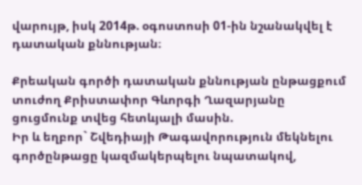վարույթ, իսկ 2014թ. օգոստոսի 01-ին նշանակվել է դատական քննության։

Քրեական գործի դատական քննության ընթացքում տուժող Քրիստափոր Գևորգի Ղազարյանը ցուցմունք տվեց հետևյալի մասին.
Իր և եղբոր` Շվեդիայի Թագավորություն մեկնելու գործընթացը կազմակերպելու նպատակով,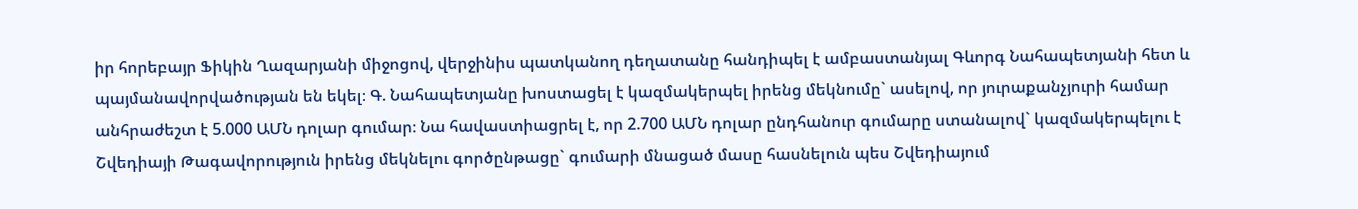իր հորեբայր Ֆիկին Ղազարյանի միջոցով, վերջինիս պատկանող դեղատանը հանդիպել է ամբաստանյալ Գևորգ Նահապետյանի հետ և պայմանավորվածության են եկել։ Գ. Նահապետյանը խոստացել է կազմակերպել իրենց մեկնումը` ասելով, որ յուրաքանչյուրի համար անհրաժեշտ է 5.000 ԱՄՆ դոլար գումար։ Նա հավաստիացրել է, որ 2.700 ԱՄՆ դոլար ընդհանուր գումարը ստանալով` կազմակերպելու է Շվեդիայի Թագավորություն իրենց մեկնելու գործընթացը` գումարի մնացած մասը հասնելուն պես Շվեդիայում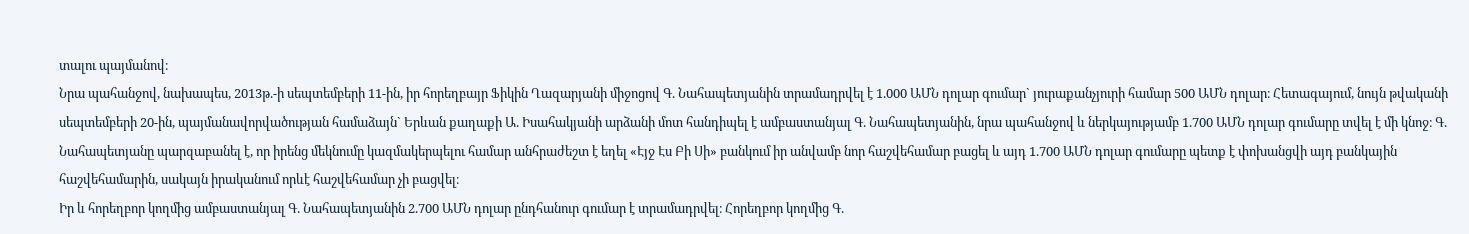տալու պայմանով։
Նրա պահանջով, նախապես, 2013թ.-ի սեպտեմբերի 11-ին, իր հորեղբայր Ֆիկին Ղազարյանի միջոցով Գ. Նահապետյանին տրամադրվել է 1.000 ԱՄՆ դոլար գումար` յուրաքանչյուրի համար 500 ԱՄՆ դոլար։ Հետագայում, նույն թվականի սեպտեմբերի 20-ին, պայմանավորվածության համաձայն` Երևան քաղաքի Ա. Իսահակյանի արձանի մոտ հանդիպել է ամբաստանյալ Գ. Նահապետյանին, նրա պահանջով և ներկայությամբ 1.700 ԱՄՆ դոլար գումարը տվել է մի կնոջ։ Գ. Նահապետյանը պարզաբանել է, որ իրենց մեկնումը կազմակերպելու համար անհրաժեշտ է եղել «Էյջ Էս Բի Սի» բանկում իր անվամբ նոր հաշվեհամար բացել և այդ 1.700 ԱՄՆ դոլար գումարը պետք է փոխանցվի այդ բանկային հաշվեհամարին, սակայն իրականում որևէ հաշվեհամար չի բացվել։
Իր և հորեղբոր կողմից ամբաստանյալ Գ. Նահապետյանին 2.700 ԱՄՆ դոլար ընդհանուր գումար է տրամադրվել։ Հորեղբոր կողմից Գ.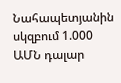Նահապետյանին սկզբում 1.000 ԱՄՆ դալար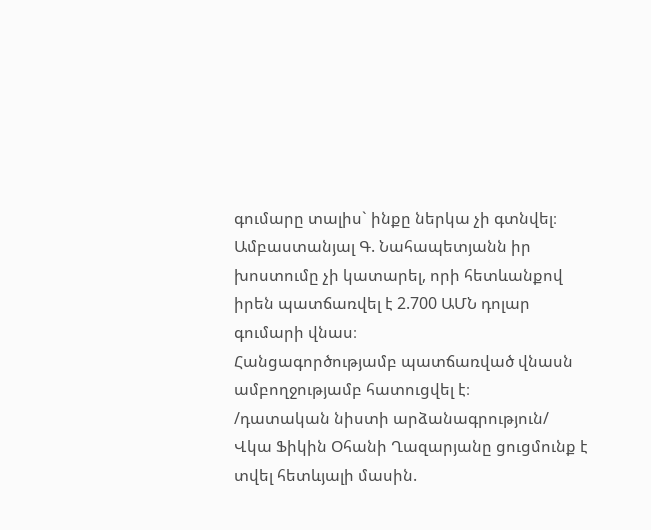գումարը տալիս` ինքը ներկա չի գտնվել։
Ամբաստանյալ Գ. Նահապետյանն իր խոստումը չի կատարել, որի հետևանքով իրեն պատճառվել է 2.700 ԱՄՆ դոլար գումարի վնաս։
Հանցագործությամբ պատճառված վնասն ամբողջությամբ հատուցվել է։
/դատական նիստի արձանագրություն/
Վկա Ֆիկին Օհանի Ղազարյանը ցուցմունք է տվել հետևյալի մասին.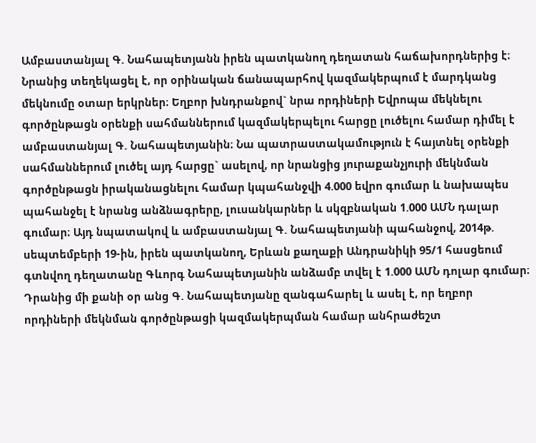Ամբաստանյալ Գ. Նահապետյանն իրեն պատկանող դեղատան հաճախորդներից է։ Նրանից տեղեկացել է, որ օրինական ճանապարհով կազմակերպում է մարդկանց մեկնումը օտար երկրներ։ Եղբոր խնդրանքով` նրա որդիների Եվրոպա մեկնելու գործընթացն օրենքի սահմաններում կազմակերպելու հարցը լուծելու համար դիմել է ամբաստանյալ Գ. Նահապետյանին։ Նա պատրաստակամություն է հայտնել օրենքի սահմաններում լուծել այդ հարցը` ասելով, որ նրանցից յուրաքանչյուրի մեկնման գործընթացն իրականացնելու համար կպահանջվի 4.000 եվրո գումար և նախապես պահանջել է նրանց անձնագրերը, լուսանկարներ և սկզբնական 1.000 ԱՄՆ դալար գումար։ Այդ նպատակով և ամբաստանյալ Գ. Նահապետյանի պահանջով, 2014թ. սեպտեմբերի 19-ին, իրեն պատկանող, Երևան քաղաքի Անդրանիկի 95/1 հասցեում գտնվող դեղատանը Գևորգ Նահապետյանին անձամբ տվել է 1.000 ԱՄՆ դոլար գումար։ Դրանից մի քանի օր անց Գ. Նահապետյանը զանգահարել և ասել է, որ եղբոր որդիների մեկնման գործընթացի կազմակերպման համար անհրաժեշտ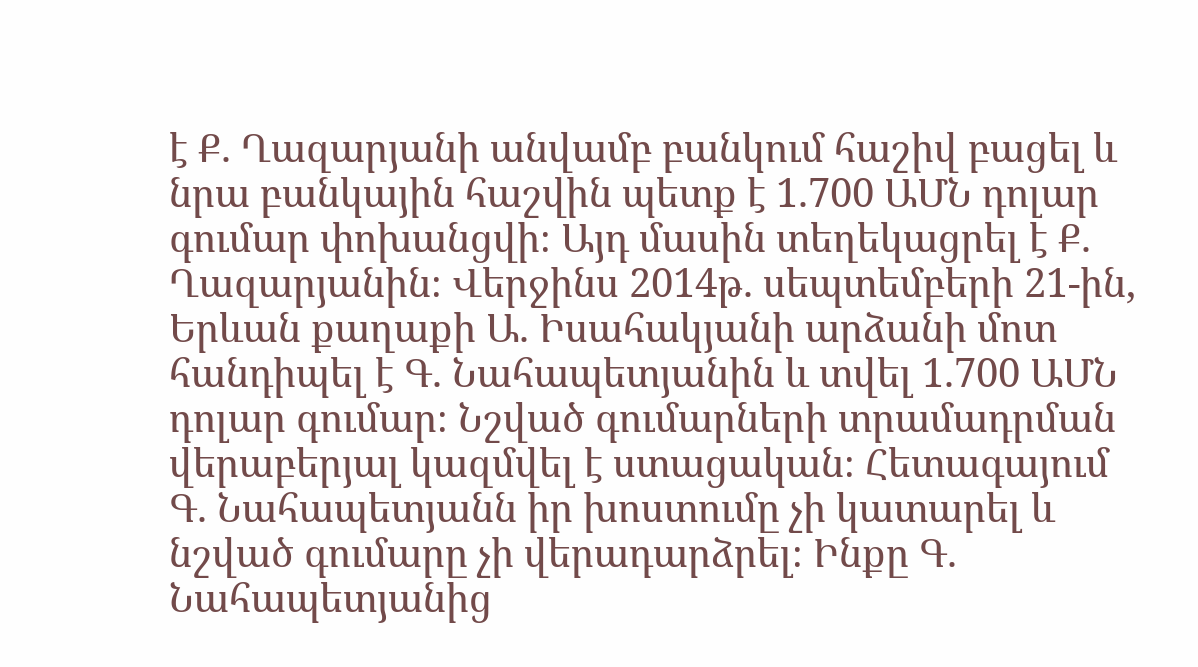է Ք. Ղազարյանի անվամբ բանկում հաշիվ բացել և նրա բանկային հաշվին պետք է 1.700 ԱՄՆ դոլար գումար փոխանցվի։ Այդ մասին տեղեկացրել է Ք. Ղազարյանին։ Վերջինս 2014թ. սեպտեմբերի 21-ին, Երևան քաղաքի Ա. Իսահակյանի արձանի մոտ հանդիպել է Գ. Նահապետյանին և տվել 1.700 ԱՄՆ դոլար գումար։ Նշված գումարների տրամադրման վերաբերյալ կազմվել է ստացական։ Հետագայում Գ. Նահապետյանն իր խոստումը չի կատարել և նշված գումարը չի վերադարձրել։ Ինքը Գ. Նահապետյանից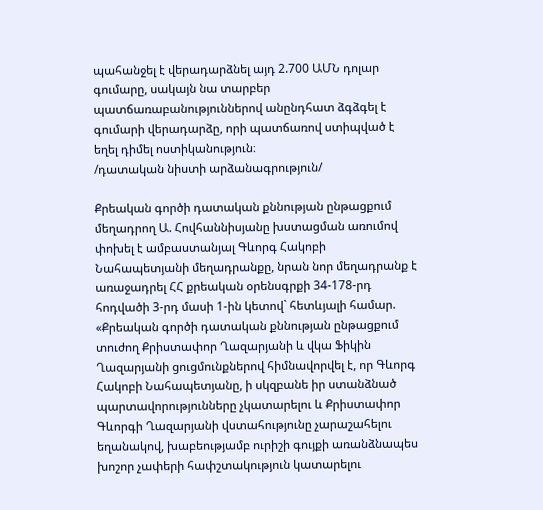պահանջել է վերադարձնել այդ 2.700 ԱՄՆ դոլար գումարը, սակայն նա տարբեր պատճառաբանություններով անընդհատ ձգձգել է գումարի վերադարձը, որի պատճառով ստիպված է եղել դիմել ոստիկանություն։
/դատական նիստի արձանագրություն/

Քրեական գործի դատական քննության ընթացքում մեղադրող Ա. Հովհաննիսյանը խստացման առումով փոխել է ամբաստանյալ Գևորգ Հակոբի Նահապետյանի մեղադրանքը, նրան նոր մեղադրանք է առաջադրել ՀՀ քրեական օրենսգրքի 34-178-րդ հոդվածի 3-րդ մասի 1-ին կետով` հետևյալի համար.
«Քրեական գործի դատական քննության ընթացքում տուժող Քրիստափոր Ղազարյանի և վկա Ֆիկին Ղազարյանի ցուցմունքներով հիմնավորվել է, որ Գևորգ Հակոբի Նահապետյանը, ի սկզբանե իր ստանձնած պարտավորությունները չկատարելու և Քրիստափոր Գևորգի Ղազարյանի վստահությունը չարաշահելու եղանակով, խաբեությամբ ուրիշի գույքի առանձնապես խոշոր չափերի հափշտակություն կատարելու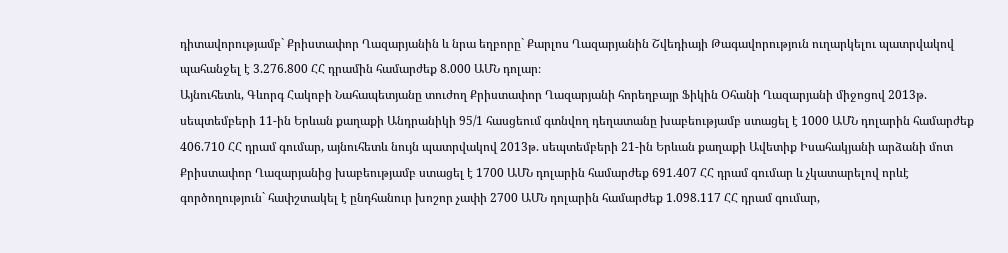դիտավորությամբ` Քրիստափոր Ղազարյանին և նրա եղբորը` Քարլոս Ղազարյանին Շվեդիայի Թագավորություն ուղարկելու պատրվակով պահանջել է 3.276.800 ՀՀ դրամին համարժեք 8.000 ԱՄՆ դոլար։
Այնուհետև, Գևորգ Հակոբի Նահապետյանը տուժող Քրիստափոր Ղազարյանի հորեղբայր Ֆիկին Օհանի Ղազարյանի միջոցով 2013թ. սեպտեմբերի 11-ին Երևան քաղաքի Անդրանիկի 95/1 հասցեում գտնվող դեղատանը խաբեությամբ ստացել է 1000 ԱՄՆ դոլարին համարժեք 406.710 ՀՀ դրամ գումար, այնուհետև նույն պատրվակով 2013թ. սեպտեմբերի 21-ին Երևան քաղաքի Ավետիք Իսահակյանի արձանի մոտ Քրիստափոր Ղազարյանից խաբեությամբ ստացել է 1700 ԱՄՆ դոլարին համարժեք 691.407 ՀՀ դրամ գումար և չկատարելով որևէ գործողություն` հափշտակել է ընդհանուր խոշոր չափի 2700 ԱՄՆ դոլարին համարժեք 1.098.117 ՀՀ դրամ գումար,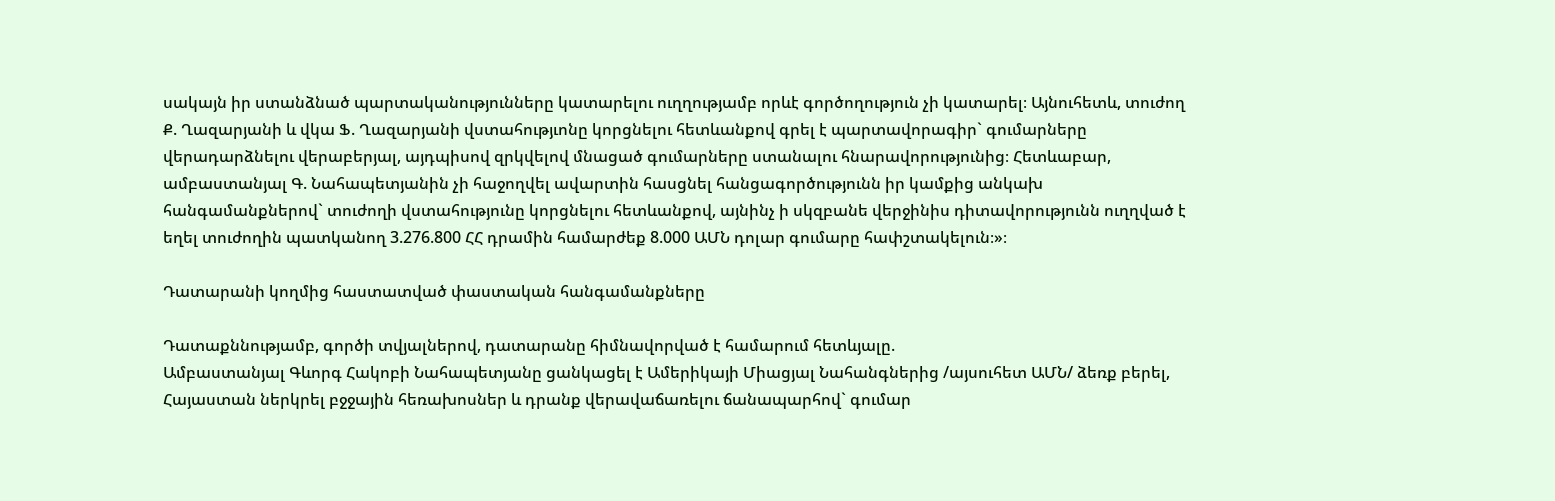սակայն իր ստանձնած պարտականությունները կատարելու ուղղությամբ որևէ գործողություն չի կատարել։ Այնուհետև, տուժող Ք. Ղազարյանի և վկա Ֆ. Ղազարյանի վստահությւոնը կորցնելու հետևանքով գրել է պարտավորագիր` գումարները վերադարձնելու վերաբերյալ, այդպիսով զրկվելով մնացած գումարները ստանալու հնարավորությունից։ Հետևաբար, ամբաստանյալ Գ. Նահապետյանին չի հաջողվել ավարտին հասցնել հանցագործությունն իր կամքից անկախ հանգամանքներով` տուժողի վստահությունը կորցնելու հետևանքով, այնինչ ի սկզբանե վերջինիս դիտավորությունն ուղղված է եղել տուժողին պատկանող 3.276.800 ՀՀ դրամին համարժեք 8.000 ԱՄՆ դոլար գումարը հափշտակելուն։»։

Դատարանի կողմից հաստատված փաստական հանգամանքները

Դատաքննությամբ, գործի տվյալներով, դատարանը հիմնավորված է համարում հետևյալը.
Ամբաստանյալ Գևորգ Հակոբի Նահապետյանը ցանկացել է Ամերիկայի Միացյալ Նահանգներից /այսուհետ ԱՄՆ/ ձեռք բերել, Հայաստան ներկրել բջջային հեռախոսներ և դրանք վերավաճառելու ճանապարհով` գումար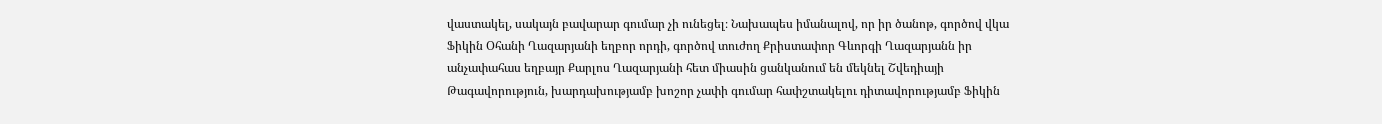վաստակել, սակայն բավարար գումար չի ունեցել։ Նախապես իմանալով, որ իր ծանոթ, գործով վկա Ֆիկին Օհանի Ղազարյանի եղբոր որդի, գործով տուժող Քրիստափոր Գևորգի Ղազարյանն իր անչափահաս եղբայր Քարլոս Ղազարյանի հետ միասին ցանկանում են մեկնել Շվեդիայի Թագավորություն, խարդախությամբ խոշոր չափի գումար հափշտակելու դիտավորությամբ Ֆիկին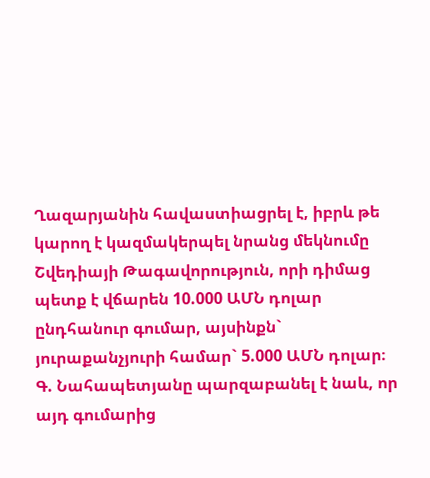Ղազարյանին հավաստիացրել է, իբրև թե կարող է կազմակերպել նրանց մեկնումը Շվեդիայի Թագավորություն, որի դիմաց պետք է վճարեն 10.000 ԱՄՆ դոլար ընդհանուր գումար, այսինքն` յուրաքանչյուրի համար` 5.000 ԱՄՆ դոլար։ Գ. Նահապետյանը պարզաբանել է նաև, որ այդ գումարից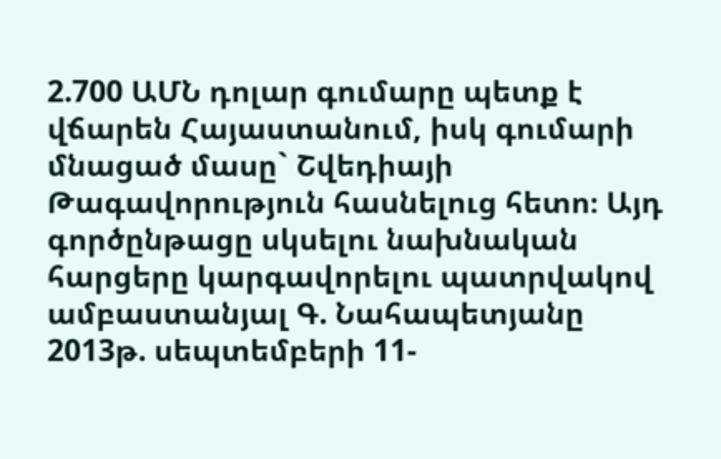2.700 ԱՄՆ դոլար գումարը պետք է վճարեն Հայաստանում, իսկ գումարի մնացած մասը` Շվեդիայի Թագավորություն հասնելուց հետո։ Այդ գործընթացը սկսելու նախնական հարցերը կարգավորելու պատրվակով ամբաստանյալ Գ. Նահապետյանը 2013թ. սեպտեմբերի 11-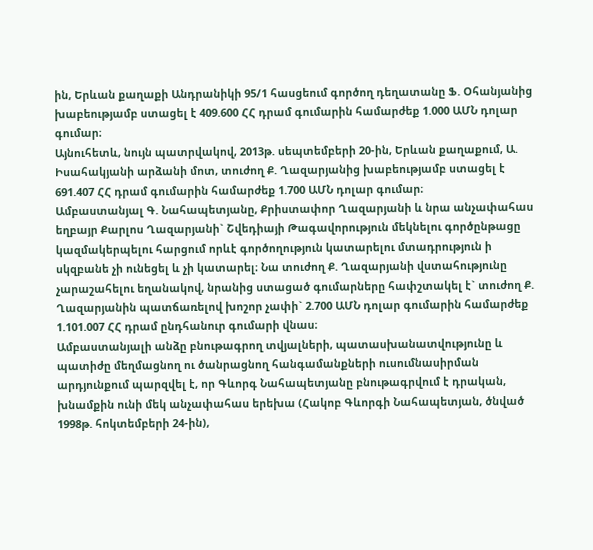ին, Երևան քաղաքի Անդրանիկի 95/1 հասցեում գործող դեղատանը Ֆ. Օհանյանից խաբեությամբ ստացել է 409.600 ՀՀ դրամ գումարին համարժեք 1.000 ԱՄՆ դոլար գումար։
Այնուհետև, նույն պատրվակով, 2013թ. սեպտեմբերի 20-ին, Երևան քաղաքում, Ա. Իսահակյանի արձանի մոտ, տուժող Ք. Ղազարյանից խաբեությամբ ստացել է 691.407 ՀՀ դրամ գումարին համարժեք 1.700 ԱՄՆ դոլար գումար։
Ամբաստանյալ Գ. Նահապետյանը, Քրիստափոր Ղազարյանի և նրա անչափահաս եղբայր Քարլոս Ղազարյանի` Շվեդիայի Թագավորություն մեկնելու գործընթացը կազմակերպելու հարցում որևէ գործողություն կատարելու մտադրություն ի սկզբանե չի ունեցել և չի կատարել։ Նա տուժող Ք. Ղազարյանի վստահությունը չարաշահելու եղանակով, նրանից ստացած գումարները հափշտակել է` տուժող Ք. Ղազարյանին պատճառելով խոշոր չափի` 2.700 ԱՄՆ դոլար գումարին համարժեք 1.101.007 ՀՀ դրամ ընդհանուր գումարի վնաս։
Ամբաստանյալի անձը բնութագրող տվյալների, պատասխանատվությունը և պատիժը մեղմացնող ու ծանրացնող հանգամանքների ուսումնասիրման արդյունքում պարզվել է, որ Գևորգ Նահապետյանը բնութագրվում է դրական, խնամքին ունի մեկ անչափահաս երեխա (Հակոբ Գևորգի Նահապետյան, ծնված 1998թ. հոկտեմբերի 24-ին),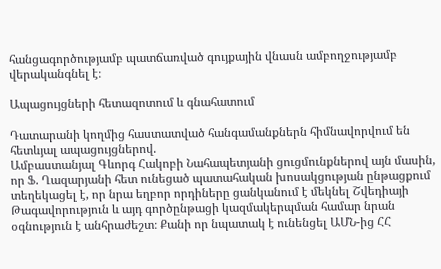հանցագործությամբ պատճառված գույքային վնասն ամբողջությամբ վերականգնել է։

Ապացույցների հետազոտում և գնահատում

Դատարանի կողմից հաստատված հանգամանքներն հիմնավորվում են հետևյալ ապացույցներով.
Ամբաստանյալ Գևորգ Հակոբի Նահապետյանի ցուցմունքներով այն մասին, որ Ֆ. Ղազարյանի հետ ունեցած պատահական խոսակցության ընթացքում տեղեկացել է, որ նրա եղբոր որդիները ցանկանում է մեկնել Շվեդիայի Թագավորություն և այդ գործընթացի կազմակերպման համար նրան օգնություն է անհրաժեշտ։ Քանի որ նպատակ է ունենցել ԱՄՆ-ից ՀՀ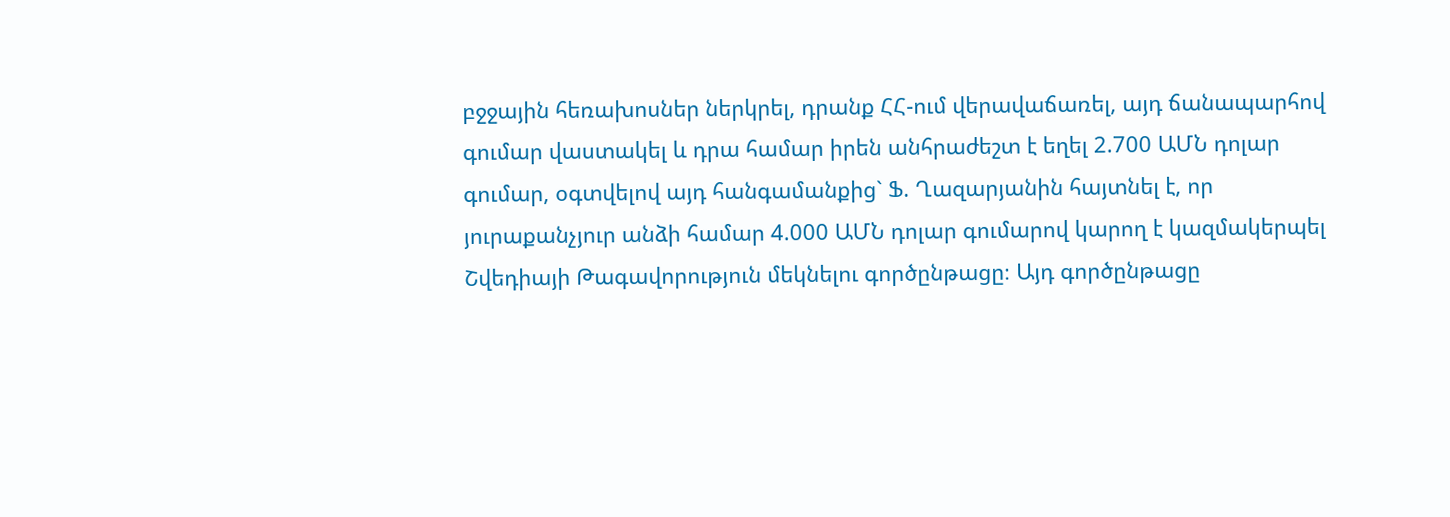բջջային հեռախոսներ ներկրել, դրանք ՀՀ-ում վերավաճառել, այդ ճանապարհով գումար վաստակել և դրա համար իրեն անհրաժեշտ է եղել 2.700 ԱՄՆ դոլար գումար, օգտվելով այդ հանգամանքից` Ֆ. Ղազարյանին հայտնել է, որ յուրաքանչյուր անձի համար 4.000 ԱՄՆ դոլար գումարով կարող է կազմակերպել Շվեդիայի Թագավորություն մեկնելու գործընթացը։ Այդ գործընթացը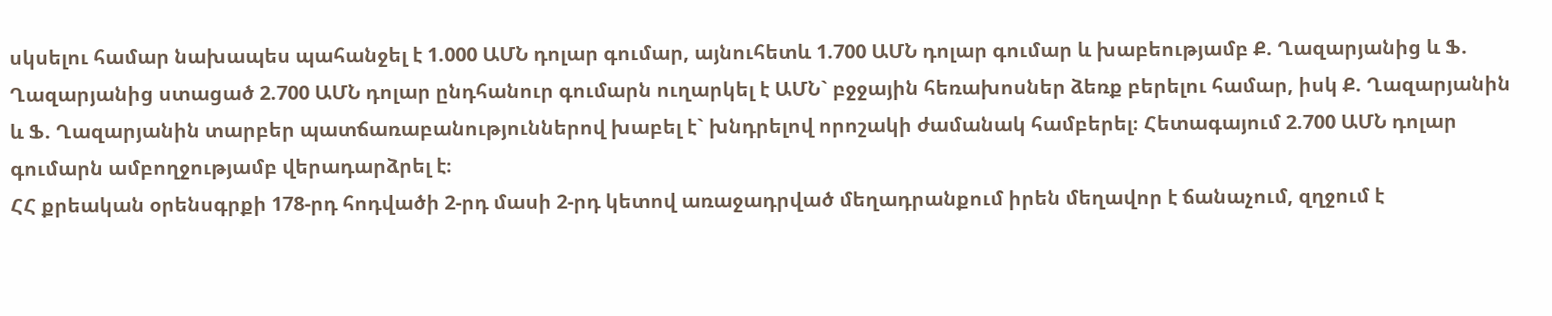սկսելու համար նախապես պահանջել է 1.000 ԱՄՆ դոլար գումար, այնուհետև 1.700 ԱՄՆ դոլար գումար և խաբեությամբ Ք. Ղազարյանից և Ֆ. Ղազարյանից ստացած 2.700 ԱՄՆ դոլար ընդհանուր գումարն ուղարկել է ԱՄՆ` բջջային հեռախոսներ ձեռք բերելու համար, իսկ Ք. Ղազարյանին և Ֆ. Ղազարյանին տարբեր պատճառաբանություններով խաբել է` խնդրելով որոշակի ժամանակ համբերել։ Հետագայում 2.700 ԱՄՆ դոլար գումարն ամբողջությամբ վերադարձրել է։
ՀՀ քրեական օրենսգրքի 178-րդ հոդվածի 2-րդ մասի 2-րդ կետով առաջադրված մեղադրանքում իրեն մեղավոր է ճանաչում, զղջում է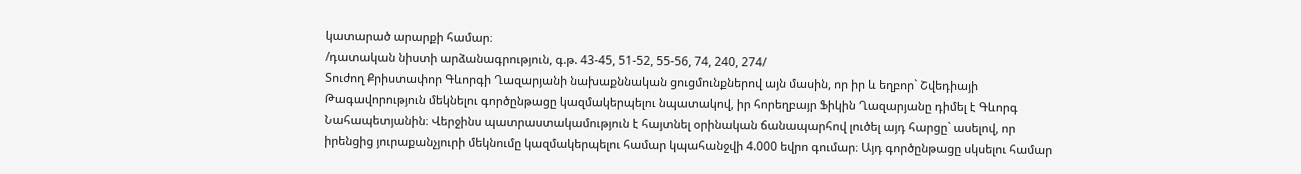կատարած արարքի համար։
/դատական նիստի արձանագրություն, գ.թ. 43-45, 51-52, 55-56, 74, 240, 274/
Տուժող Քրիստափոր Գևորգի Ղազարյանի նախաքննական ցուցմունքներով այն մասին, որ իր և եղբոր` Շվեդիայի Թագավորություն մեկնելու գործընթացը կազմակերպելու նպատակով, իր հորեղբայր Ֆիկին Ղազարյանը դիմել է Գևորգ Նահապետյանին։ Վերջինս պատրաստակամություն է հայտնել օրինական ճանապարհով լուծել այդ հարցը` ասելով, որ իրենցից յուրաքանչյուրի մեկնումը կազմակերպելու համար կպահանջվի 4.000 եվրո գումար։ Այդ գործընթացը սկսելու համար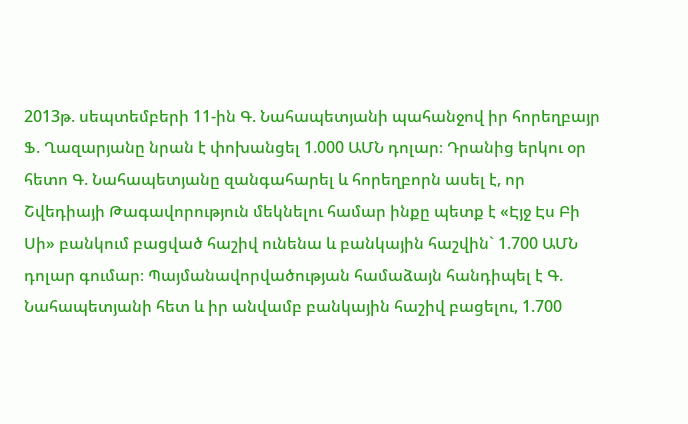2013թ. սեպտեմբերի 11-ին Գ. Նահապետյանի պահանջով իր հորեղբայր Ֆ. Ղազարյանը նրան է փոխանցել 1.000 ԱՄՆ դոլար։ Դրանից երկու օր հետո Գ. Նահապետյանը զանգահարել և հորեղբորն ասել է, որ Շվեդիայի Թագավորություն մեկնելու համար ինքը պետք է «Էյջ Էս Բի Սի» բանկում բացված հաշիվ ունենա և բանկային հաշվին` 1.700 ԱՄՆ դոլար գումար։ Պայմանավորվածության համաձայն հանդիպել է Գ. Նահապետյանի հետ և իր անվամբ բանկային հաշիվ բացելու, 1.700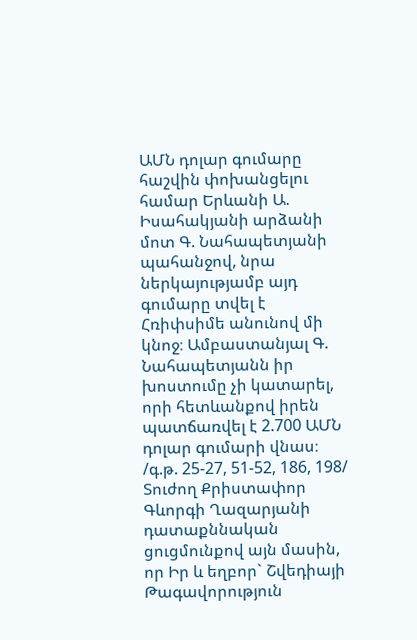ԱՄՆ դոլար գումարը հաշվին փոխանցելու համար Երևանի Ա. Իսահակյանի արձանի մոտ Գ. Նահապետյանի պահանջով, նրա ներկայությամբ այդ գումարը տվել է Հռիփսիմե անունով մի կնոջ։ Ամբաստանյալ Գ. Նահապետյանն իր խոստումը չի կատարել, որի հետևանքով իրեն պատճառվել է 2.700 ԱՄՆ դոլար գումարի վնաս։
/գ.թ. 25-27, 51-52, 186, 198/
Տուժող Քրիստափոր Գևորգի Ղազարյանի դատաքննական ցուցմունքով այն մասին, որ Իր և եղբոր` Շվեդիայի Թագավորություն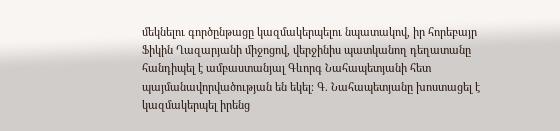մեկնելու գործընթացը կազմակերպելու նպատակով, իր հորեբայր Ֆիկին Ղազարյանի միջոցով, վերջինիս պատկանող դեղատանը հանդիպել է ամբաստանյալ Գևորգ Նահապետյանի հետ պայմանավորվածության են եկել։ Գ. Նահապետյանը խոստացել է կազմակերպել իրենց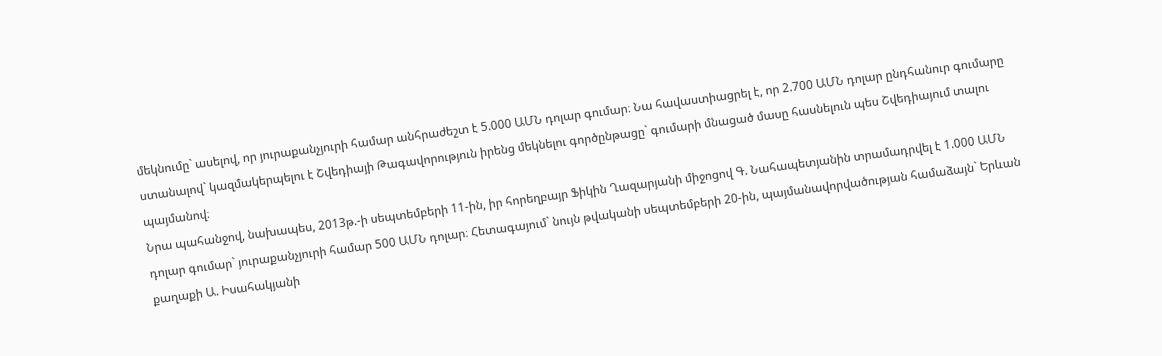մեկնումը` ասելով, որ յուրաքանչյուրի համար անհրաժեշտ է 5.000 ԱՄՆ դոլար գումար։ Նա հավաստիացրել է, որ 2.700 ԱՄՆ դոլար ընդհանուր գումարը ստանալով` կազմակերպելու է Շվեդիայի Թագավորություն իրենց մեկնելու գործընթացը` գումարի մնացած մասը հասնելուն պես Շվեդիայում տալու պայմանով։
Նրա պահանջով, նախապես, 2013թ.-ի սեպտեմբերի 11-ին, իր հորեղբայր Ֆիկին Ղազարյանի միջոցով Գ. Նահապետյանին տրամադրվել է 1.000 ԱՄՆ դոլար գումար` յուրաքանչյուրի համար 500 ԱՄՆ դոլար։ Հետագայում` նույն թվականի սեպտեմբերի 20-ին, պայմանավորվածության համաձայն` Երևան քաղաքի Ա. Իսահակյանի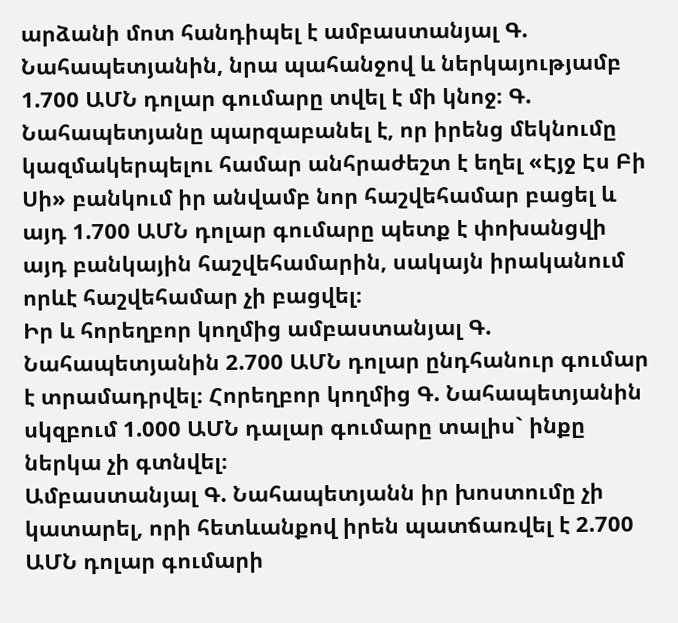արձանի մոտ հանդիպել է ամբաստանյալ Գ. Նահապետյանին, նրա պահանջով և ներկայությամբ 1.700 ԱՄՆ դոլար գումարը տվել է մի կնոջ։ Գ. Նահապետյանը պարզաբանել է, որ իրենց մեկնումը կազմակերպելու համար անհրաժեշտ է եղել «Էյջ Էս Բի Սի» բանկում իր անվամբ նոր հաշվեհամար բացել և այդ 1.700 ԱՄՆ դոլար գումարը պետք է փոխանցվի այդ բանկային հաշվեհամարին, սակայն իրականում որևէ հաշվեհամար չի բացվել։
Իր և հորեղբոր կողմից ամբաստանյալ Գ. Նահապետյանին 2.700 ԱՄՆ դոլար ընդհանուր գումար է տրամադրվել։ Հորեղբոր կողմից Գ. Նահապետյանին սկզբում 1.000 ԱՄՆ դալար գումարը տալիս` ինքը ներկա չի գտնվել։
Ամբաստանյալ Գ. Նահապետյանն իր խոստումը չի կատարել, որի հետևանքով իրեն պատճառվել է 2.700 ԱՄՆ դոլար գումարի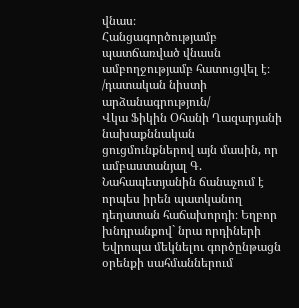վնաս։
Հանցագործությամբ պատճառված վնասն ամբողջությամբ հատուցվել է։
/դատական նիստի արձանագրություն/
Վկա Ֆիկին Օհանի Ղազարյանի նախաքննական ցուցմունքներով այն մասին, որ ամբաստանյալ Գ. Նահապետյանին ճանաչում է որպես իրեն պատկանող դեղատան հաճախորդի։ Եղբոր խնդրանքով` նրա որդիների Եվրոպա մեկնելու գործընթացն օրենքի սահմաններում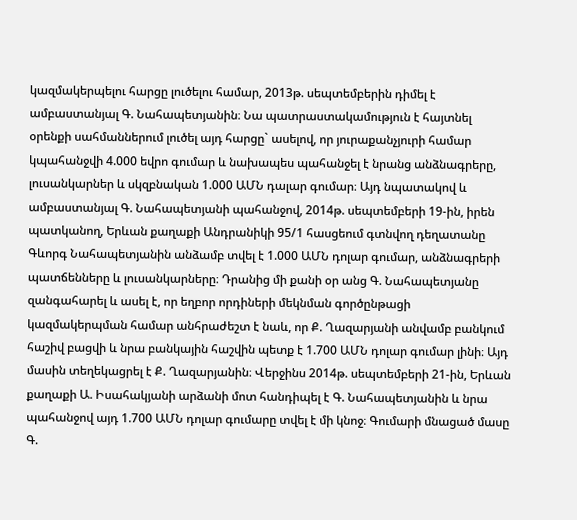կազմակերպելու հարցը լուծելու համար, 2013թ. սեպտեմբերին դիմել է ամբաստանյալ Գ. Նահապետյանին։ Նա պատրաստակամություն է հայտնել օրենքի սահմաններում լուծել այդ հարցը` ասելով, որ յուրաքանչյուրի համար կպահանջվի 4.000 եվրո գումար և նախապես պահանջել է նրանց անձնագրերը, լուսանկարներ և սկզբնական 1.000 ԱՄՆ դալար գումար։ Այդ նպատակով և ամբաստանյալ Գ. Նահապետյանի պահանջով, 2014թ. սեպտեմբերի 19-ին, իրեն պատկանող, Երևան քաղաքի Անդրանիկի 95/1 հասցեում գտնվող դեղատանը Գևորգ Նահապետյանին անձամբ տվել է 1.000 ԱՄՆ դոլար գումար, անձնագրերի պատճենները և լուսանկարները։ Դրանից մի քանի օր անց Գ. Նահապետյանը զանգահարել և ասել է, որ եղբոր որդիների մեկնման գործընթացի կազմակերպման համար անհրաժեշտ է նաև, որ Ք. Ղազարյանի անվամբ բանկում հաշիվ բացվի և նրա բանկային հաշվին պետք է 1.700 ԱՄՆ դոլար գումար լինի։ Այդ մասին տեղեկացրել է Ք. Ղազարյանին։ Վերջինս 2014թ. սեպտեմբերի 21-ին, Երևան քաղաքի Ա. Իսահակյանի արձանի մոտ հանդիպել է Գ. Նահապետյանին և նրա պահանջով այդ 1.700 ԱՄՆ դոլար գումարը տվել է մի կնոջ։ Գումարի մնացած մասը Գ.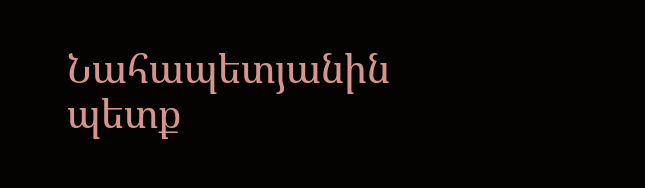Նահապետյանին պետք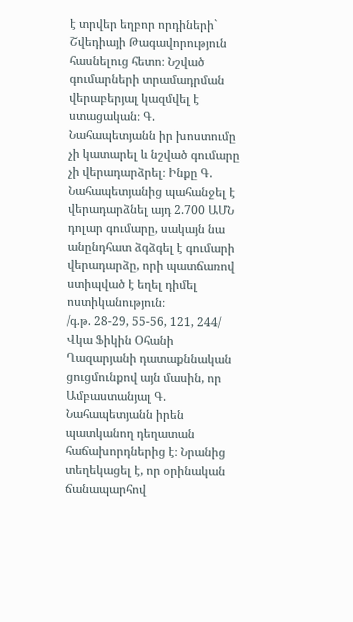է տրվեր եղբոր որդիների` Շվեդիայի Թագավորություն հասնելուց հետո։ Նշված գումարների տրամադրման վերաբերյալ կազմվել է ստացական։ Գ. Նահապետյանն իր խոստումը չի կատարել և նշված գումարը չի վերադարձրել։ Ինքը Գ. Նահապետյանից պահանջել է վերադարձնել այդ 2.700 ԱՄՆ դոլար գումարը, սակայն նա անընդհատ ձգձգել է գումարի վերադարձը, որի պատճառով ստիպված է եղել դիմել ոստիկանություն։
/գ.թ. 28-29, 55-56, 121, 244/
Վկա Ֆիկին Օհանի Ղազարյանի դատաքննական ցուցմունքով այն մասին, որ Ամբաստանյալ Գ. Նահապետյանն իրեն պատկանող դեղատան հաճախորդներից է։ Նրանից տեղեկացել է, որ օրինական ճանապարհով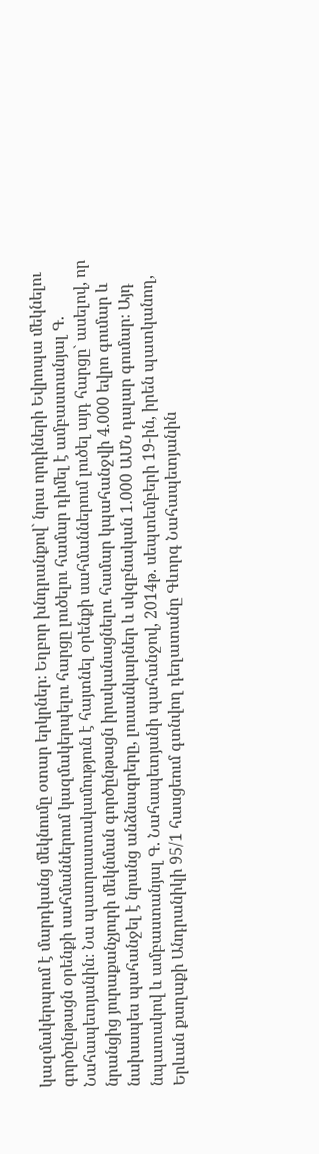կազմակերպում է մարդկանց մեկնումը օտար երկրներ։ Եղբոր խնդրանքով` նրա որդիների Եվրոպա մեկնելու գործընթացն օրենքի սահմաններում կազմակերպելու հարցը լուծելու համար դիմել է ամբաստանյալ Գ. Նահապետյանին։ Նա պատրաստակամություն է հայտնել օրենքի սահմաններում լուծել այդ հարցը` ասելով, որ նրանցից յուրաքանչյուրի մեկնման գործընթացն իրականացնելու համար կպահանջվի 4.000 եվրո գումար և նախապես պահանջել է նրանց անձնագրերը, լուսանկարներ և սկզբնական 1.000 ԱՄՆ դալար գումար։ Այդ նպատակով և ամբաստանյալ Գ. Նահապետյանի պահանջով, 2014թ. սեպտեմբերի 19-ին, իրեն պատկանող, Երևան քաղաքի Անդրանիկի 95/1 հասցեում գտնվող դեղատանը Գևորգ Նահապետյանին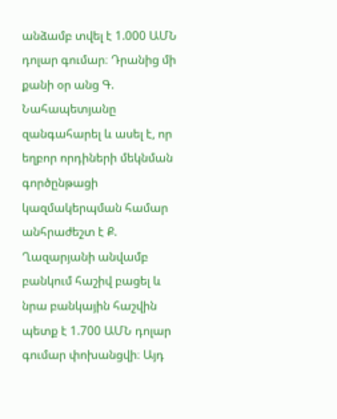անձամբ տվել է 1.000 ԱՄՆ դոլար գումար։ Դրանից մի քանի օր անց Գ. Նահապետյանը զանգահարել և ասել է, որ եղբոր որդիների մեկնման գործընթացի կազմակերպման համար անհրաժեշտ է Ք. Ղազարյանի անվամբ բանկում հաշիվ բացել և նրա բանկային հաշվին պետք է 1.700 ԱՄՆ դոլար գումար փոխանցվի։ Այդ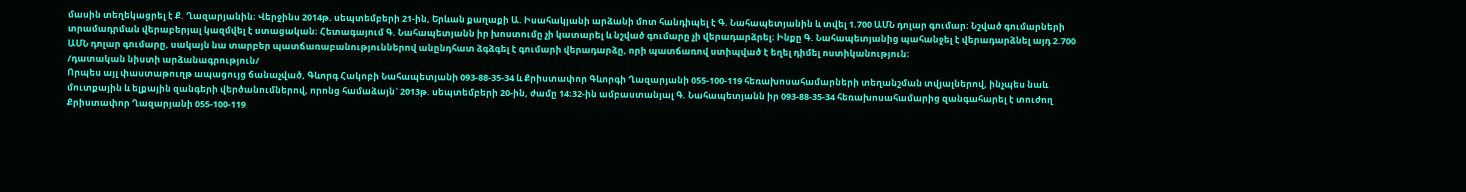մասին տեղեկացրել է Ք. Ղազարյանին։ Վերջինս 2014թ. սեպտեմբերի 21-ին, Երևան քաղաքի Ա. Իսահակյանի արձանի մոտ հանդիպել է Գ. Նահապետյանին և տվել 1.700 ԱՄՆ դոլար գումար։ Նշված գումարների տրամադրման վերաբերյալ կազմվել է ստացական։ Հետագայում Գ. Նահապետյանն իր խոստումը չի կատարել և նշված գումարը չի վերադարձրել։ Ինքը Գ. Նահապետյանից պահանջել է վերադարձնել այդ 2.700 ԱՄՆ դոլար գումարը, սակայն նա տարբեր պատճառաբանություններով անընդհատ ձգձգել է գումարի վերադարձը, որի պատճառով ստիպված է եղել դիմել ոստիկանություն։
/դատական նիստի արձանագրություն/
Որպես այլ փաստաթուղթ ապացույց ճանաչված, Գևորգ Հակոբի Նահապետյանի 093-88-35-34 և Քրիստափոր Գևորգի Ղազարյանի 055-100-119 հեռախոսահամարների տեղանշման տվյալներով, ինչպես նաև մուտքային և ելքային զանգերի վերծանումներով, որոնց համաձայն` 2013թ. սեպտեմբերի 20-ին, ժամը 14։32-ին ամբաստանյալ Գ. Նահապետյանն իր 093-88-35-34 հեռախոսահամարից զանգահարել է տուժող Քրիստափոր Ղազարյանի 055-100-119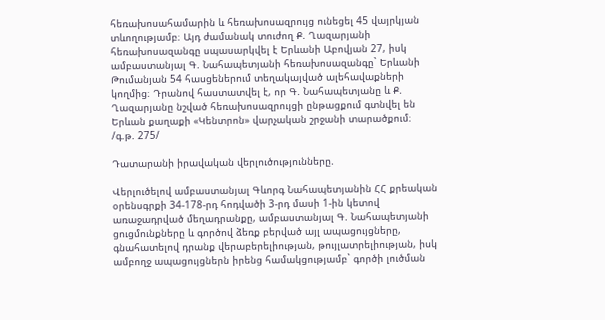հեռախոսահամարին և հեռախոսազրույց ունեցել 45 վայրկյան տևողությամբ։ Այդ ժամանակ տուժող Ք. Ղազարյանի հեռախոսազանգը սպասարկվել է Երևանի Աբովյան 27, իսկ ամբաստանյալ Գ. Նահապետյանի հեռախոսազանգը` Երևանի Թումանյան 54 հասցեներում տեղակայված ալեհավաքների կողմից։ Դրանով հաստատվել է, որ Գ. Նահապետյանը և Ք. Ղազարյանը նշված հեռախոսազրույցի ընթացքում գտնվել են Երևան քաղաքի «Կենտրոն» վարչական շրջանի տարածքում։
/գ.թ. 275/

Դատարանի իրավական վերլուծությունները.

Վերլուծելով ամբաստանյալ Գևորգ Նահապետյանին ՀՀ քրեական օրենսգրքի 34-178-րդ հոդվածի 3-րդ մասի 1-ին կետով առաջադրված մեղադրանքը, ամբաստանյալ Գ. Նահապետյանի ցուցմունքները և գործով ձեռք բերված այլ ապացույցները, գնահատելով դրանք վերաբերելիության, թույլատրելիության, իսկ ամբողջ ապացույցներն իրենց համակցությամբ` գործի լուծման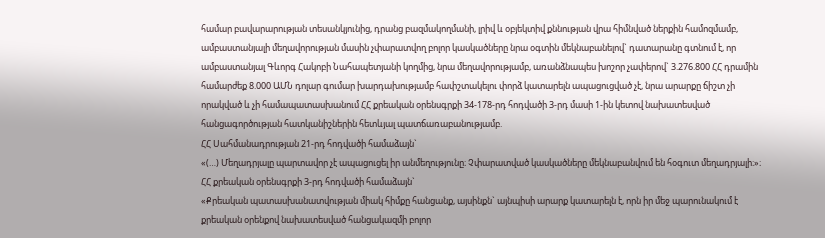համար բավարարության տեսանկյունից, դրանց բազմակողմանի, լրիվ և օբյեկտիվ քննության վրա հիմնված ներքին համոզմամբ, ամբաստանյալի մեղավորության մասին չփարատվող բոլոր կասկածները նրա օգտին մեկնաբանելով` դատարանը գտնում է, որ ամբաստանյալ Գևորգ Հակոբի Նահապետյանի կողմից, նրա մեղավորությամբ, առանձնապես խոշոր չափերով` 3.276.800 ՀՀ դրամին համարժեք 8.000 ԱՄՆ դոլար գումար խարդախությամբ հափշտակելու փորձ կատարելն ապացուցված չէ, նրա արարքը ճիշտ չի որակված և չի համապատասխանում ՀՀ քրեական օրենսգրքի 34-178-րդ հոդվածի 3-րդ մասի 1-ին կետով նախատեսված հանցագործության հատկանիշներին հետևյալ պատճառաբանությամբ.
ՀՀ Սահմանադրության 21-րդ հոդվածի համաձայն`
«(…) Մեղադրյալը պարտավոր չէ ապացուցել իր անմեղությունը։ Չփարատված կասկածները մեկնաբանվում են հօգուտ մեղադրյալի։»։
ՀՀ քրեական օրենսգրքի 3-րդ հոդվածի համաձայն`
«Քրեական պատասխանատվության միակ հիմքը հանցանք, այսինքն` այնպիսի արարք կատարելն է, որն իր մեջ պարունակում է քրեական օրենքով նախատեսված հանցակազմի բոլոր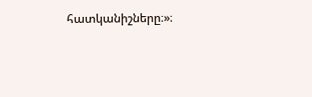հատկանիշները։»։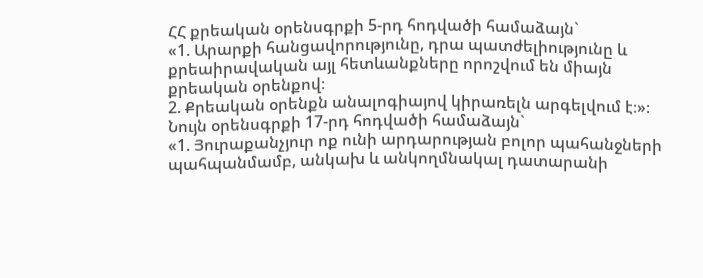ՀՀ քրեական օրենսգրքի 5-րդ հոդվածի համաձայն`
«1. Արարքի հանցավորությունը, դրա պատժելիությունը և քրեաիրավական այլ հետևանքները որոշվում են միայն քրեական օրենքով։
2. Քրեական օրենքն անալոգիայով կիրառելն արգելվում է։»։
Նույն օրենսգրքի 17-րդ հոդվածի համաձայն`
«1. Յուրաքանչյուր ոք ունի արդարության բոլոր պահանջների պահպանմամբ, անկախ և անկողմնակալ դատարանի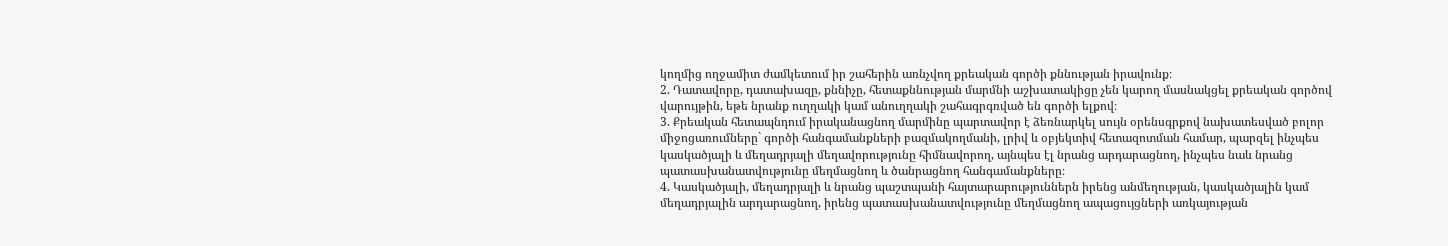կողմից ողջամիտ ժամկետում իր շահերին առնչվող քրեական գործի քննության իրավունք։
2. Դատավորը, դատախազը, քննիչը, հետաքննության մարմնի աշխատակիցը չեն կարող մասնակցել քրեական գործով վարույթին, եթե նրանք ուղղակի կամ անուղղակի շահագրգռված են գործի ելքով։
3. Քրեական հետապնդում իրականացնող մարմինը պարտավոր է ձեռնարկել սույն օրենսգրքով նախատեսված բոլոր միջոցառումները` գործի հանգամանքների բազմակողմանի, լրիվ և օբյեկտիվ հետազոտման համար, պարզել ինչպես կասկածյալի և մեղադրյալի մեղավորությունը հիմնավորող, այնպես էլ նրանց արդարացնող, ինչպես նաև նրանց պատասխանատվությունը մեղմացնող և ծանրացնող հանգամանքները։
4. Կասկածյալի, մեղադրյալի և նրանց պաշտպանի հայտարարություններն իրենց անմեղության, կասկածյալին կամ մեղադրյալին արդարացնող, իրենց պատասխանատվությունը մեղմացնող ապացույցների առկայության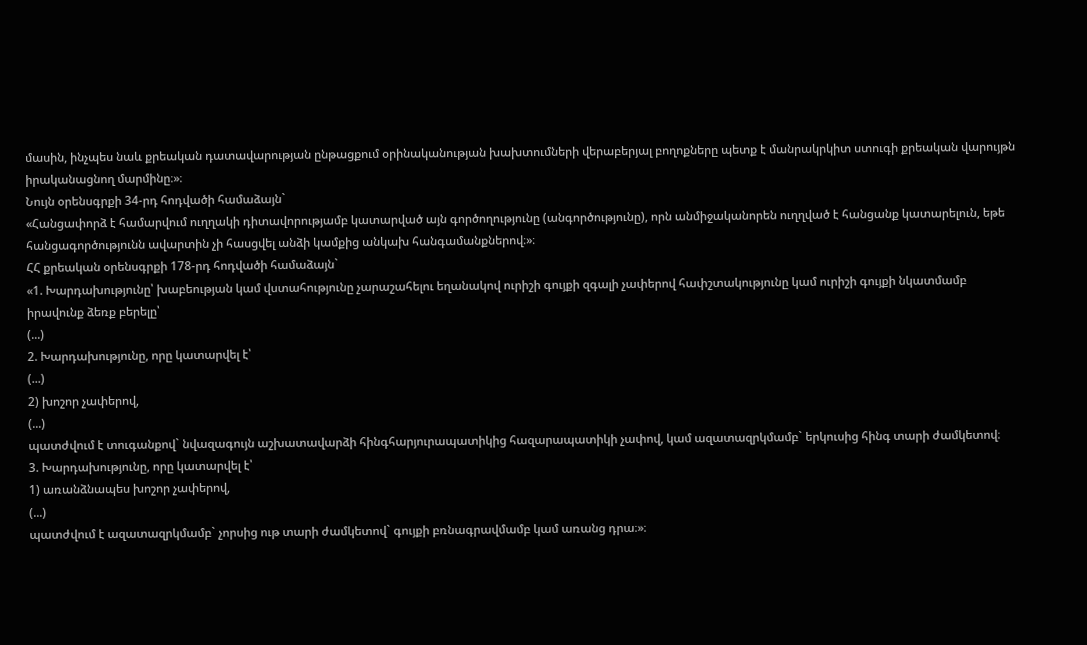մասին, ինչպես նաև քրեական դատավարության ընթացքում օրինականության խախտումների վերաբերյալ բողոքները պետք է մանրակրկիտ ստուգի քրեական վարույթն իրականացնող մարմինը։»։
Նույն օրենսգրքի 34-րդ հոդվածի համաձայն`
«Հանցափորձ է համարվում ուղղակի դիտավորությամբ կատարված այն գործողությունը (անգործությունը), որն անմիջականորեն ուղղված է հանցանք կատարելուն, եթե հանցագործությունն ավարտին չի հասցվել անձի կամքից անկախ հանգամանքներով։»։
ՀՀ քրեական օրենսգրքի 178-րդ հոդվածի համաձայն`
«1. Խարդախությունը՝ խաբեության կամ վստահությունը չարաշահելու եղանակով ուրիշի գույքի զգալի չափերով հափշտակությունը կամ ուրիշի գույքի նկատմամբ իրավունք ձեռք բերելը՝
(...)
2. Խարդախությունը, որը կատարվել է՝
(...)
2) խոշոր չափերով,
(...)
պատժվում է տուգանքով` նվազագույն աշխատավարձի հինգհարյուրապատիկից հազարապատիկի չափով, կամ ազատազրկմամբ` երկուսից հինգ տարի ժամկետով։
3. Խարդախությունը, որը կատարվել է՝
1) առանձնապես խոշոր չափերով,
(...)
պատժվում է ազատազրկմամբ` չորսից ութ տարի ժամկետով` գույքի բռնագրավմամբ կամ առանց դրա։»։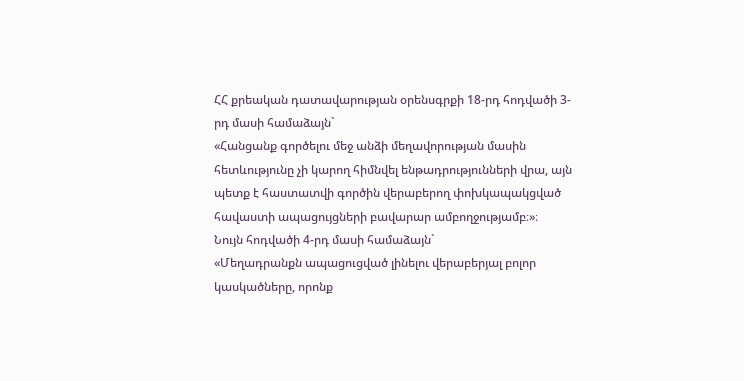ՀՀ քրեական դատավարության օրենսգրքի 18-րդ հոդվածի 3-րդ մասի համաձայն`
«Հանցանք գործելու մեջ անձի մեղավորության մասին հետևությունը չի կարող հիմնվել ենթադրությունների վրա, այն պետք է հաստատվի գործին վերաբերող փոխկապակցված հավաստի ապացույցների բավարար ամբողջությամբ։»։
Նույն հոդվածի 4-րդ մասի համաձայն`
«Մեղադրանքն ապացուցված լինելու վերաբերյալ բոլոր կասկածները, որոնք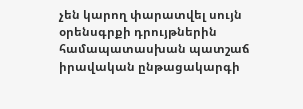չեն կարող փարատվել սույն օրենսգրքի դրույթներին համապատասխան պատշաճ իրավական ընթացակարգի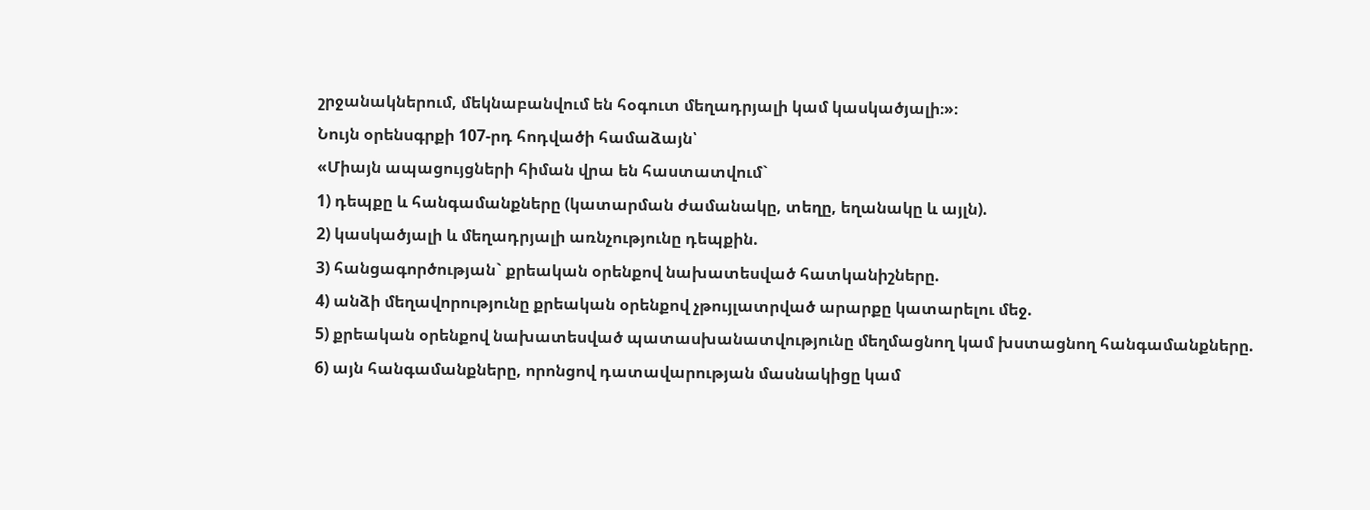շրջանակներում, մեկնաբանվում են հօգուտ մեղադրյալի կամ կասկածյալի։»։
Նույն օրենսգրքի 107-րդ հոդվածի համաձայն՝
«Միայն ապացույցների հիման վրա են հաստատվում`
1) դեպքը և հանգամանքները (կատարման ժամանակը, տեղը, եղանակը և այլն).
2) կասկածյալի և մեղադրյալի առնչությունը դեպքին.
3) հանցագործության` քրեական օրենքով նախատեսված հատկանիշները.
4) անձի մեղավորությունը քրեական օրենքով չթույլատրված արարքը կատարելու մեջ.
5) քրեական օրենքով նախատեսված պատասխանատվությունը մեղմացնող կամ խստացնող հանգամանքները.
6) այն հանգամանքները, որոնցով դատավարության մասնակիցը կամ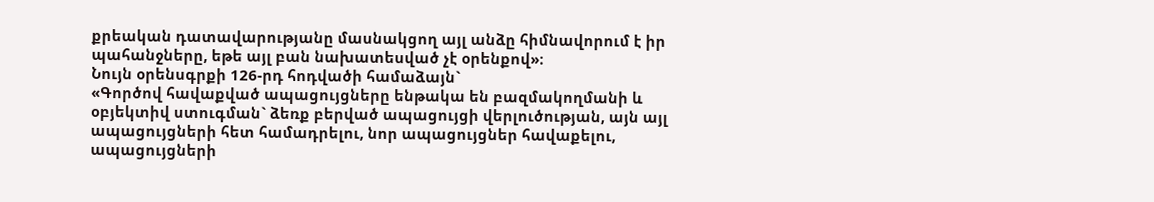քրեական դատավարությանը մասնակցող այլ անձը հիմնավորում է իր պահանջները, եթե այլ բան նախատեսված չէ օրենքով»։
Նույն օրենսգրքի 126-րդ հոդվածի համաձայն`
«Գործով հավաքված ապացույցները ենթակա են բազմակողմանի և օբյեկտիվ ստուգման` ձեռք բերված ապացույցի վերլուծության, այն այլ ապացույցների հետ համադրելու, նոր ապացույցներ հավաքելու, ապացույցների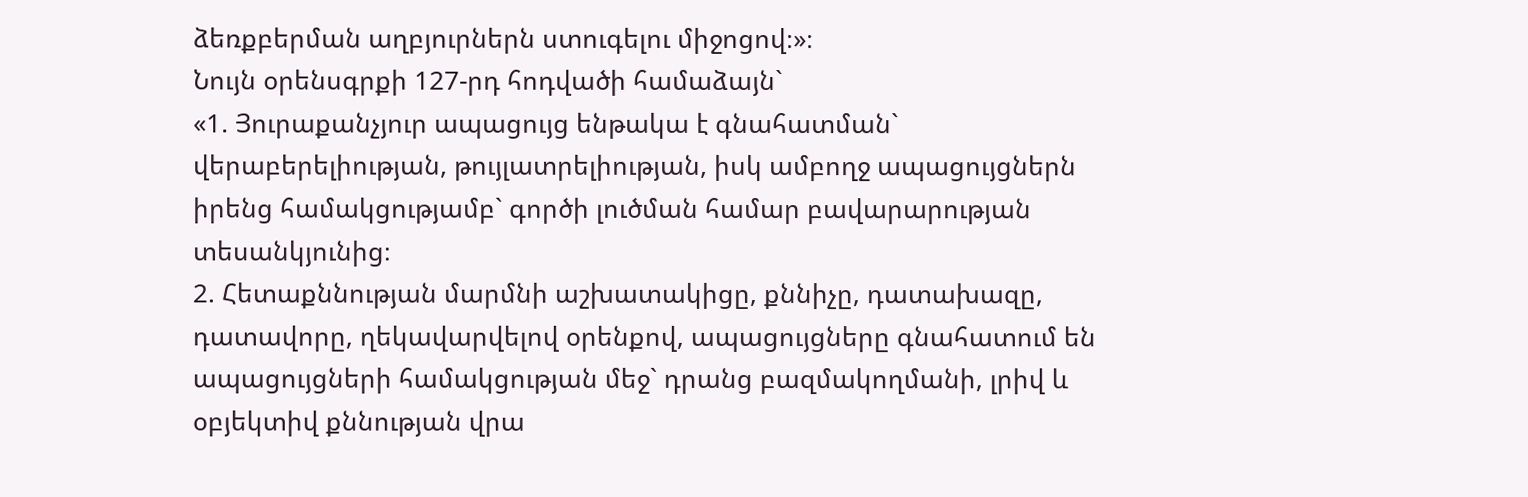ձեռքբերման աղբյուրներն ստուգելու միջոցով։»։
Նույն օրենսգրքի 127-րդ հոդվածի համաձայն`
«1. Յուրաքանչյուր ապացույց ենթակա է գնահատման` վերաբերելիության, թույլատրելիության, իսկ ամբողջ ապացույցներն իրենց համակցությամբ` գործի լուծման համար բավարարության տեսանկյունից։
2. Հետաքննության մարմնի աշխատակիցը, քննիչը, դատախազը, դատավորը, ղեկավարվելով օրենքով, ապացույցները գնահատում են ապացույցների համակցության մեջ` դրանց բազմակողմանի, լրիվ և օբյեկտիվ քննության վրա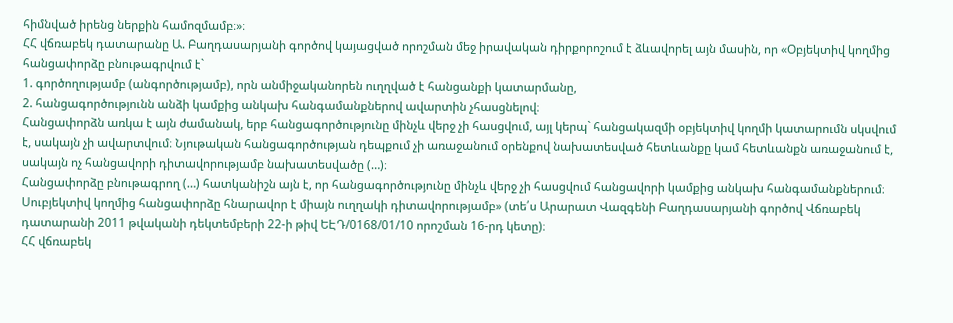հիմնված իրենց ներքին համոզմամբ։»։
ՀՀ վճռաբեկ դատարանը Ա. Բաղդասարյանի գործով կայացված որոշման մեջ իրավական դիրքորոշում է ձևավորել այն մասին, որ «Օբյեկտիվ կողմից հանցափորձը բնութագրվում է`
1. գործողությամբ (անգործությամբ), որն անմիջականորեն ուղղված է հանցանքի կատարմանը,
2. հանցագործությունն անձի կամքից անկախ հանգամանքներով ավարտին չհասցնելով։
Հանցափորձն առկա է այն ժամանակ, երբ հանցագործությունը մինչև վերջ չի հասցվում, այլ կերպ` հանցակազմի օբյեկտիվ կողմի կատարումն սկսվում է, սակայն չի ավարտվում։ Նյութական հանցագործության դեպքում չի առաջանում օրենքով նախատեսված հետևանքը կամ հետևանքն առաջանում է, սակայն ոչ հանցավորի դիտավորությամբ նախատեսվածը (…)։
Հանցափորձը բնութագրող (…) հատկանիշն այն է, որ հանցագործությունը մինչև վերջ չի հասցվում հանցավորի կամքից անկախ հանգամանքներում։ Սուբյեկտիվ կողմից հանցափորձը հնարավոր է միայն ուղղակի դիտավորությամբ» (տե՛ս Արարատ Վազգենի Բաղդասարյանի գործով Վճռաբեկ դատարանի 2011 թվականի դեկտեմբերի 22-ի թիվ ԵԷԴ/0168/01/10 որոշման 16-րդ կետը)։
ՀՀ վճռաբեկ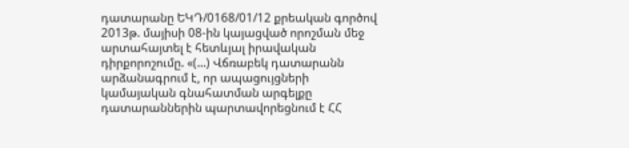դատարանը ԵԿԴ/0168/01/12 քրեական գործով 2013թ. մայիսի 08-ին կայացված որոշման մեջ արտահայտել է հետևյալ իրավական դիրքորոշումը. «(...) Վճռաբեկ դատարանն արձանագրում է, որ ապացույցների կամայական գնահատման արգելքը դատարաններին պարտավորեցնում է ՀՀ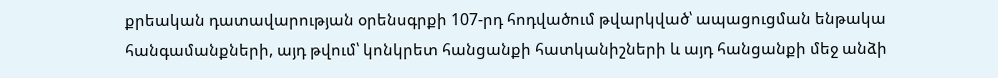քրեական դատավարության օրենսգրքի 107-րդ հոդվածում թվարկված՝ ապացուցման ենթակա հանգամանքների, այդ թվում՝ կոնկրետ հանցանքի հատկանիշների և այդ հանցանքի մեջ անձի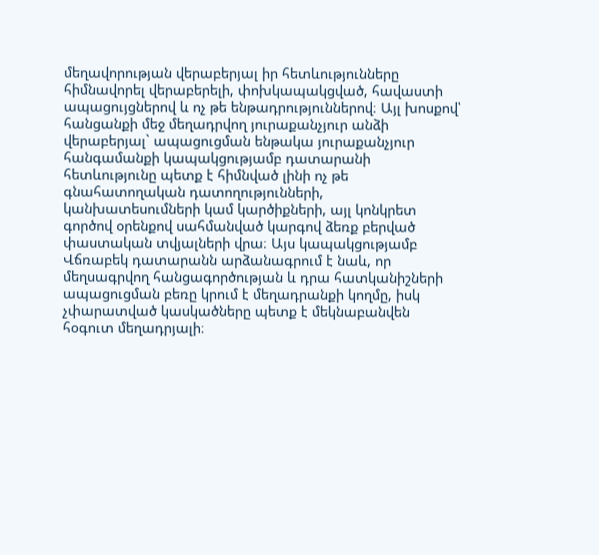մեղավորության վերաբերյալ իր հետևությունները հիմնավորել վերաբերելի, փոխկապակցված, հավաստի ապացույցներով և ոչ թե ենթադրություններով։ Այլ խոսքով՝ հանցանքի մեջ մեղադրվող յուրաքանչյուր անձի վերաբերյալ` ապացուցման ենթակա յուրաքանչյուր հանգամանքի կապակցությամբ դատարանի հետևությունը պետք է հիմնված լինի ոչ թե գնահատողական դատողությունների, կանխատեսումների կամ կարծիքների, այլ կոնկրետ գործով օրենքով սահմանված կարգով ձեռք բերված փաստական տվյալների վրա։ Այս կապակցությամբ Վճռաբեկ դատարանն արձանագրում է նաև, որ մեղսագրվող հանցագործության և դրա հատկանիշների ապացուցման բեռը կրում է մեղադրանքի կողմը, իսկ չփարատված կասկածները պետք է մեկնաբանվեն հօգուտ մեղադրյալի։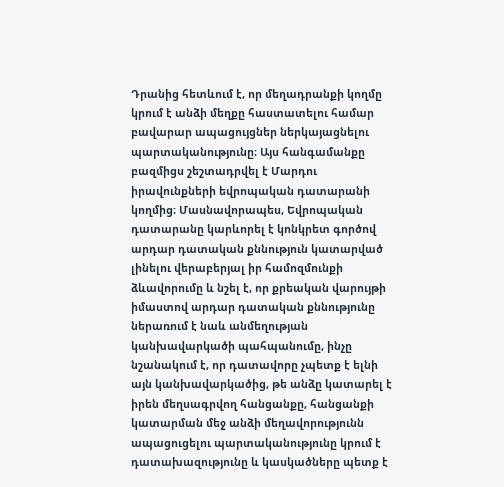Դրանից հետևում է, որ մեղադրանքի կողմը կրում է անձի մեղքը հաստատելու համար բավարար ապացույցներ ներկայացնելու պարտականությունը։ Այս հանգամանքը բազմիցս շեշտադրվել է Մարդու իրավունքների եվրոպական դատարանի կողմից։ Մասնավորապես, Եվրոպական դատարանը կարևորել է կոնկրետ գործով արդար դատական քննություն կատարված լինելու վերաբերյալ իր համոզմունքի ձևավորումը և նշել է, որ քրեական վարույթի իմաստով արդար դատական քննությունը ներառում է նաև անմեղության կանխավարկածի պահպանումը, ինչը նշանակում է, որ դատավորը չպետք է ելնի այն կանխավարկածից, թե անձը կատարել է իրեն մեղսագրվող հանցանքը, հանցանքի կատարման մեջ անձի մեղավորությունն ապացուցելու պարտականությունը կրում է դատախազությունը և կասկածները պետք է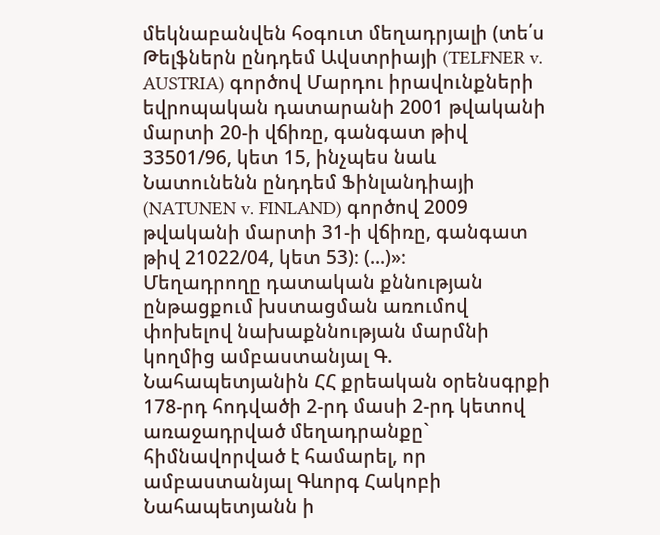մեկնաբանվեն հօգուտ մեղադրյալի (տե՛ս Թելֆներն ընդդեմ Ավստրիայի (TELFNER v. AUSTRIA) գործով Մարդու իրավունքների եվրոպական դատարանի 2001 թվականի մարտի 20-ի վճիռը, գանգատ թիվ 33501/96, կետ 15, ինչպես նաև Նատունենն ընդդեմ Ֆինլանդիայի (NATUNEN v. FINLAND) գործով 2009 թվականի մարտի 31-ի վճիռը, գանգատ թիվ 21022/04, կետ 53)։ (...)»։
Մեղադրողը դատական քննության ընթացքում խստացման առումով փոխելով նախաքննության մարմնի կողմից ամբաստանյալ Գ. Նահապետյանին ՀՀ քրեական օրենսգրքի 178-րդ հոդվածի 2-րդ մասի 2-րդ կետով առաջադրված մեղադրանքը` հիմնավորված է համարել, որ ամբաստանյալ Գևորգ Հակոբի Նահապետյանն ի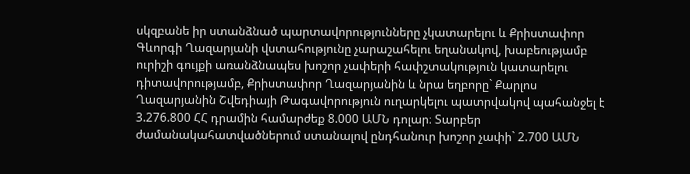սկզբանե իր ստանձնած պարտավորությունները չկատարելու և Քրիստափոր Գևորգի Ղազարյանի վստահությունը չարաշահելու եղանակով, խաբեությամբ ուրիշի գույքի առանձնապես խոշոր չափերի հափշտակություն կատարելու դիտավորությամբ, Քրիստափոր Ղազարյանին և նրա եղբորը` Քարլոս Ղազարյանին Շվեդիայի Թագավորություն ուղարկելու պատրվակով պահանջել է 3.276.800 ՀՀ դրամին համարժեք 8.000 ԱՄՆ դոլար։ Տարբեր ժամանակահատվածներում ստանալով ընդհանուր խոշոր չափի` 2.700 ԱՄՆ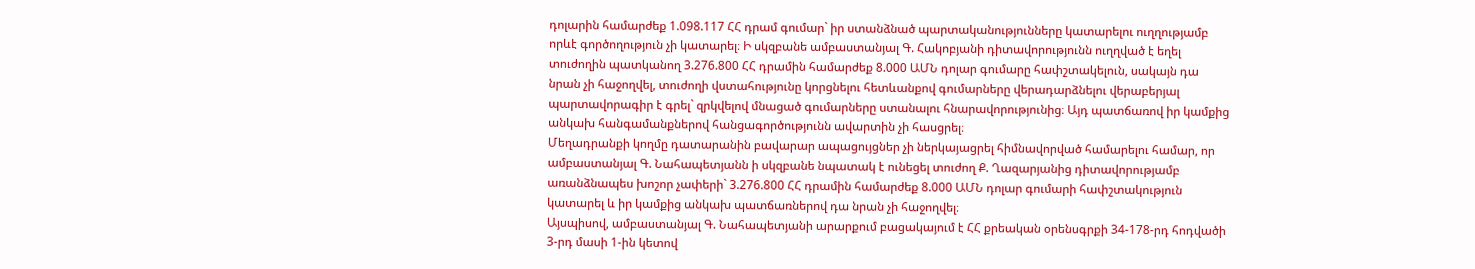դոլարին համարժեք 1.098.117 ՀՀ դրամ գումար` իր ստանձնած պարտականությունները կատարելու ուղղությամբ որևէ գործողություն չի կատարել։ Ի սկզբանե ամբաստանյալ Գ. Հակոբյանի դիտավորությունն ուղղված է եղել տուժողին պատկանող 3.276.800 ՀՀ դրամին համարժեք 8.000 ԱՄՆ դոլար գումարը հափշտակելուն, սակայն դա նրան չի հաջողվել, տուժողի վստահությունը կորցնելու հետևանքով գումարները վերադարձնելու վերաբերյալ պարտավորագիր է գրել` զրկվելով մնացած գումարները ստանալու հնարավորությունից։ Այդ պատճառով իր կամքից անկախ հանգամանքներով հանցագործությունն ավարտին չի հասցրել։
Մեղադրանքի կողմը դատարանին բավարար ապացույցներ չի ներկայացրել հիմնավորված համարելու համար, որ ամբաստանյալ Գ. Նահապետյանն ի սկզբանե նպատակ է ունեցել տուժող Ք. Ղազարյանից դիտավորությամբ առանձնապես խոշոր չափերի` 3.276.800 ՀՀ դրամին համարժեք 8.000 ԱՄՆ դոլար գումարի հափշտակություն կատարել և իր կամքից անկախ պատճառներով դա նրան չի հաջողվել։
Այսպիսով, ամբաստանյալ Գ. Նահապետյանի արարքում բացակայում է ՀՀ քրեական օրենսգրքի 34-178-րդ հոդվածի 3-րդ մասի 1-ին կետով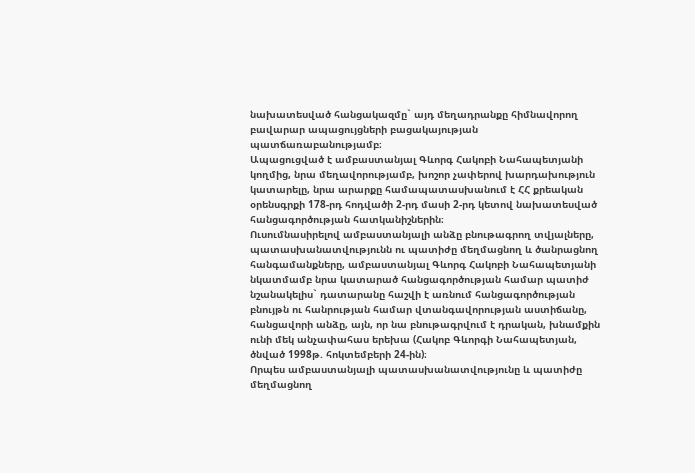նախատեսված հանցակազմը` այդ մեղադրանքը հիմնավորող բավարար ապացույցների բացակայության պատճառաբանությամբ։
Ապացուցված է ամբաստանյալ Գևորգ Հակոբի Նահապետյանի կողմից, նրա մեղավորությամբ, խոշոր չափերով խարդախություն կատարելը, նրա արարքը համապատասխանում է ՀՀ քրեական օրենսգրքի 178-րդ հոդվածի 2-րդ մասի 2-րդ կետով նախատեսված հանցագործության հատկանիշներին։
Ուսումնասիրելով ամբաստանյալի անձը բնութագրող տվյալները, պատասխանատվությունն ու պատիժը մեղմացնող և ծանրացնող հանգամանքները, ամբաստանյալ Գևորգ Հակոբի Նահապետյանի նկատմամբ նրա կատարած հանցագործության համար պատիժ նշանակելիս` դատարանը հաշվի է առնում հանցագործության բնույթն ու հանրության համար վտանգավորության աստիճանը, հանցավորի անձը, այն, որ նա բնութագրվում է դրական, խնամքին ունի մեկ անչափահաս երեխա (Հակոբ Գևորգի Նահապետյան, ծնված 1998թ. հոկտեմբերի 24-ին)։
Որպես ամբաստանյալի պատասխանատվությունը և պատիժը մեղմացնող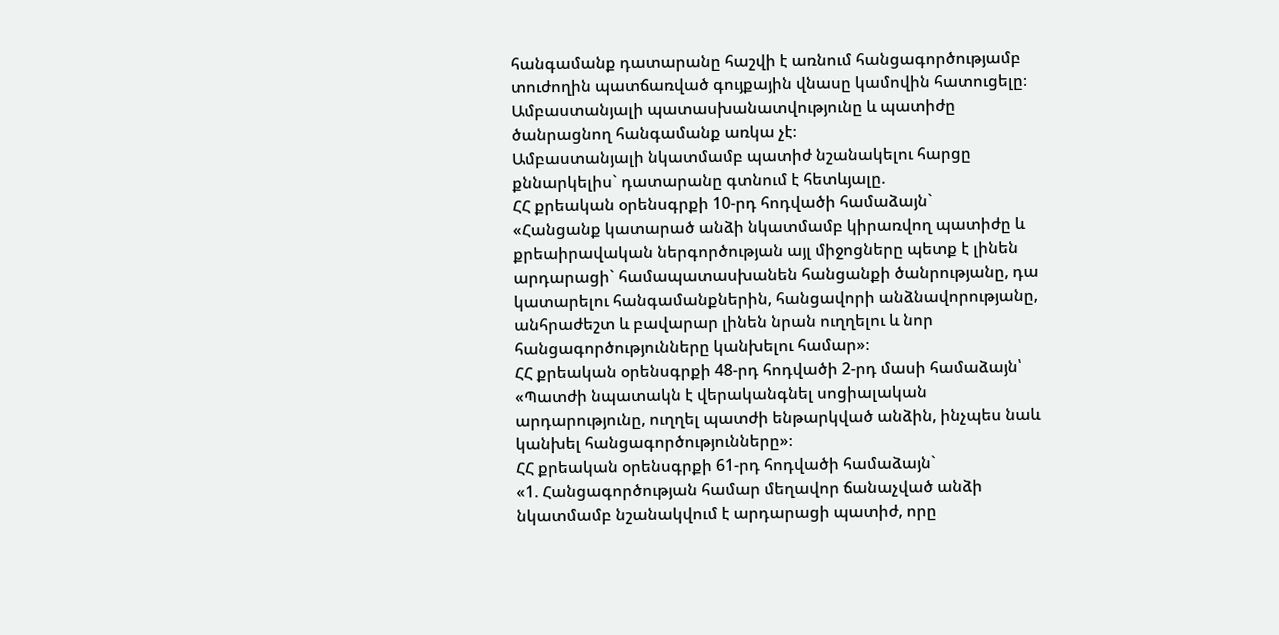հանգամանք դատարանը հաշվի է առնում հանցագործությամբ տուժողին պատճառված գույքային վնասը կամովին հատուցելը։
Ամբաստանյալի պատասխանատվությունը և պատիժը ծանրացնող հանգամանք առկա չէ։
Ամբաստանյալի նկատմամբ պատիժ նշանակելու հարցը քննարկելիս` դատարանը գտնում է հետևյալը.
ՀՀ քրեական օրենսգրքի 10-րդ հոդվածի համաձայն`
«Հանցանք կատարած անձի նկատմամբ կիրառվող պատիժը և քրեաիրավական ներգործության այլ միջոցները պետք է լինեն արդարացի` համապատասխանեն հանցանքի ծանրությանը, դա կատարելու հանգամանքներին, հանցավորի անձնավորությանը, անհրաժեշտ և բավարար լինեն նրան ուղղելու և նոր հանցագործությունները կանխելու համար»։
ՀՀ քրեական օրենսգրքի 48-րդ հոդվածի 2-րդ մասի համաձայն՝
«Պատժի նպատակն է վերականգնել սոցիալական արդարությունը, ուղղել պատժի ենթարկված անձին, ինչպես նաև կանխել հանցագործությունները»։
ՀՀ քրեական օրենսգրքի 61-րդ հոդվածի համաձայն`
«1. Հանցագործության համար մեղավոր ճանաչված անձի նկատմամբ նշանակվում է արդարացի պատիժ, որը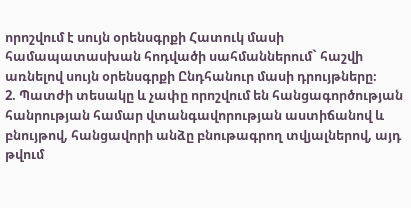որոշվում է սույն օրենսգրքի Հատուկ մասի համապատասխան հոդվածի սահմաններում` հաշվի առնելով սույն օրենսգրքի Ընդհանուր մասի դրույթները։
2. Պատժի տեսակը և չափը որոշվում են հանցագործության հանրության համար վտանգավորության աստիճանով և բնույթով, հանցավորի անձը բնութագրող տվյալներով, այդ թվում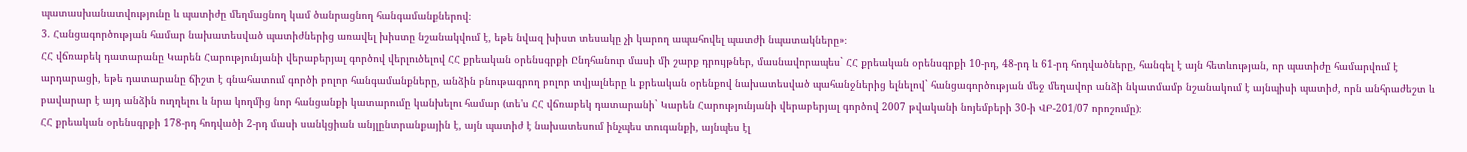պատասխանատվությունը և պատիժը մեղմացնող կամ ծանրացնող հանգամանքներով։
3. Հանցագործության համար նախատեսված պատիժներից առավել խիստը նշանակվում է, եթե նվազ խիստ տեսակը չի կարող ապահովել պատժի նպատակները»։
ՀՀ վճռաբեկ դատարանը Կարեն Հարությունյանի վերաբերյալ գործով վերլուծելով ՀՀ քրեական օրենսգրքի Ընդհանուր մասի մի շարք դրույթներ, մասնավորապես` ՀՀ քրեական օրենսգրքի 10-րդ, 48-րդ և 61-րդ հոդվածները, հանգել է այն հետևության, որ պատիժը համարվում է արդարացի, եթե դատարանը ճիշտ է գնահատում գործի բոլոր հանգամանքները, անձին բնութագրող բոլոր տվյալները և քրեական օրենքով նախատեսված պահանջներից ելնելով` հանցագործության մեջ մեղավոր անձի նկատմամբ նշանակում է այնպիսի պատիժ, որն անհրաժեշտ և բավարար է այդ անձին ուղղելու և նրա կողմից նոր հանցանքի կատարումը կանխելու համար (տե'ս ՀՀ վճռաբեկ դատարանի` Կարեն Հարությունյանի վերաբերյալ գործով 2007 թվականի նոյեմբերի 30-ի ՎԲ-201/07 որոշումը)։
ՀՀ քրեական օրենսգրքի 178-րդ հոդվածի 2-րդ մասի սանկցիան անյլընտրանքային է, այն պատիժ է նախատեսում ինչպես տուգանքի, այնպես էլ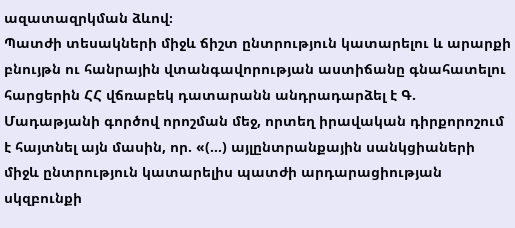ազատազրկման ձևով։
Պատժի տեսակների միջև ճիշտ ընտրություն կատարելու և արարքի բնույթն ու հանրային վտանգավորության աստիճանը գնահատելու հարցերին ՀՀ վճռաբեկ դատարանն անդրադարձել է Գ. Մադաթյանի գործով որոշման մեջ, որտեղ իրավական դիրքորոշում է հայտնել այն մասին, որ. «(…) այլընտրանքային սանկցիաների միջև ընտրություն կատարելիս պատժի արդարացիության սկզբունքի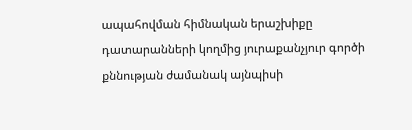ապահովման հիմնական երաշխիքը դատարանների կողմից յուրաքանչյուր գործի քննության ժամանակ այնպիսի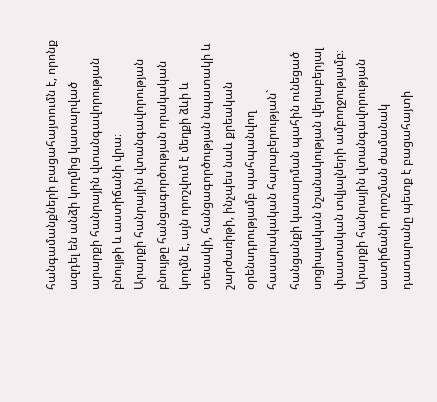հանգամանքների բացահայտումն է, որոնք ազդել են անձի կողմից կատարված արարքի հանրային վտանգավորության բնույթի և աստիճանի վրա։
Արարքի հանրային վտանգավորության բնույթը հանցագործության որակական կողմն է, այն որոշվում է մեղքի ձևի և տեսակի, հանցագործության նպատակի և շարժառիթի, ինչպես նաև քրեական օրենսդրությամբ պահպանվող հասարակական հարաբերության` հանցանքի կատարման պահին ունեցած սոցիալական նշանակության վերաբերյալ փաստական տվյալների ամբողջությամբ։
Արարքի հանրային վտանգավորության աստիճանի որոշման ժամանակ դատարանը պետք է բացահայտի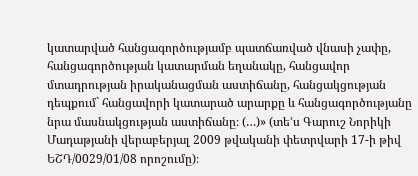կատարված հանցագործությամբ պատճառված վնասի չափը, հանցագործության կատարման եղանակը, հանցավոր մտադրության իրականացման աստիճանը, հանցակցության դեպքում` հանցավորի կատարած արարքը և հանցագործությանը նրա մասնակցության աստիճանը։ (…)» (տե’ս Գարուշ Նորիկի Մադաթյանի վերաբերյալ 2009 թվականի փետրվարի 17-ի թիվ ԵՇԴ/0029/01/08 որոշումը)։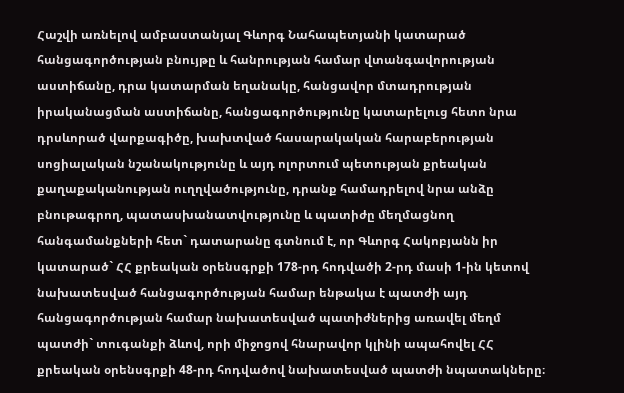Հաշվի առնելով ամբաստանյալ Գևորգ Նահապետյանի կատարած հանցագործության բնույթը և հանրության համար վտանգավորության աստիճանը, դրա կատարման եղանակը, հանցավոր մտադրության իրականացման աստիճանը, հանցագործությունը կատարելուց հետո նրա դրսևորած վարքագիծը, խախտված հասարակական հարաբերության սոցիալական նշանակությունը և այդ ոլորտում պետության քրեական քաղաքականության ուղղվածությունը, դրանք համադրելով նրա անձը բնութագրող, պատասխանատվությունը և պատիժը մեղմացնող հանգամանքների հետ` դատարանը գտնում է, որ Գևորգ Հակոբյանն իր կատարած` ՀՀ քրեական օրենսգրքի 178-րդ հոդվածի 2-րդ մասի 1-ին կետով նախատեսված հանցագործության համար ենթակա է պատժի այդ հանցագործության համար նախատեսված պատիժներից առավել մեղմ պատժի` տուգանքի ձևով, որի միջոցով հնարավոր կլինի ապահովել ՀՀ քրեական օրենսգրքի 48-րդ հոդվածով նախատեսված պատժի նպատակները։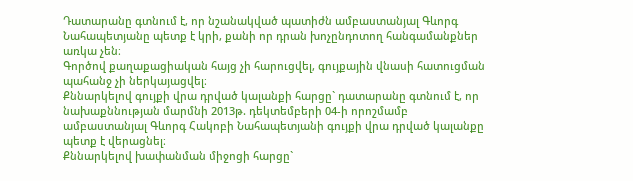Դատարանը գտնում է, որ նշանակված պատիժն ամբաստանյալ Գևորգ Նահապետյանը պետք է կրի, քանի որ դրան խոչընդոտող հանգամանքներ առկա չեն։
Գործով քաղաքացիական հայց չի հարուցվել, գույքային վնասի հատուցման պահանջ չի ներկայացվել։
Քննարկելով գույքի վրա դրված կալանքի հարցը` դատարանը գտնում է, որ նախաքննության մարմնի 2013թ. դեկտեմբերի 04-ի որոշմամբ ամբաստանյալ Գևորգ Հակոբի Նահապետյանի գույքի վրա դրված կալանքը պետք է վերացնել։
Քննարկելով խափանման միջոցի հարցը`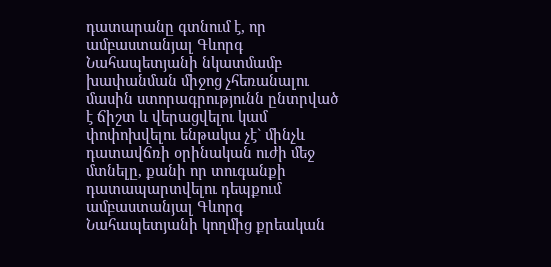դատարանը գտնում է, որ ամբաստանյալ Գևորգ Նահապետյանի նկատմամբ խափանման միջոց չհեռանալու մասին ստորագրությունն ընտրված է ճիշտ և վերացվելու կամ փոփոխվելու ենթակա չէ` մինչև դատավճռի օրինական ուժի մեջ մտնելը, քանի որ տուգանքի դատապարտվելու դեպքում ամբաստանյալ Գևորգ Նահապետյանի կողմից քրեական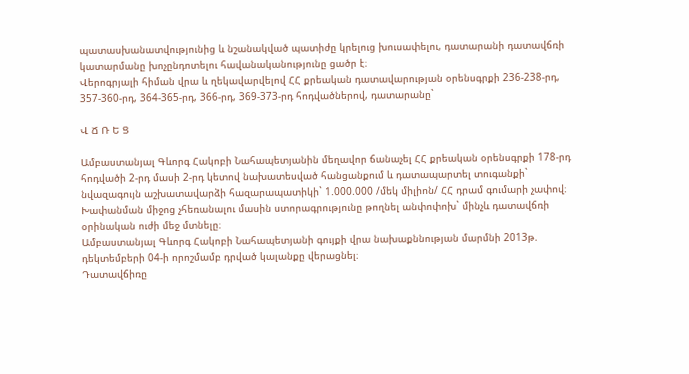պատասխանատվությունից և նշանակված պատիժը կրելուց խուսափելու, դատարանի դատավճռի կատարմանը խոչընդոտելու հավանականությունը ցածր է։
Վերոգրյալի հիման վրա և ղեկավարվելով ՀՀ քրեական դատավարության օրենսգրքի 236-238-րդ, 357-360-րդ, 364-365-րդ, 366-րդ, 369-373-րդ հոդվածներով, դատարանը`

Վ Ճ Ռ Ե Ց

Ամբաստանյալ Գևորգ Հակոբի Նահապետյանին մեղավոր ճանաչել ՀՀ քրեական օրենսգրքի 178-րդ հոդվածի 2-րդ մասի 2-րդ կետով նախատեսված հանցանքում և դատապարտել տուգանքի` նվազագույն աշխատավարձի հազարապատիկի` 1.000.000 /մեկ միլիոն/ ՀՀ դրամ գումարի չափով։
Խափանման միջոց չհեռանալու մասին ստորագրությունը թողնել անփոփոխ` մինչև դատավճռի օրինական ուժի մեջ մտնելը։
Ամբաստանյալ Գևորգ Հակոբի Նահապետյանի գույքի վրա նախաքննության մարմնի 2013թ. դեկտեմբերի 04-ի որոշմամբ դրված կալանքը վերացնել։
Դատավճիռը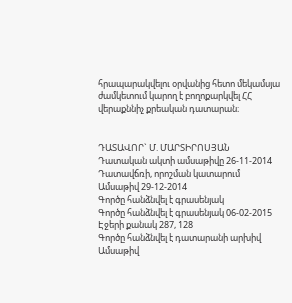հրապարակվելու օրվանից հետո մեկամսյա ժամկետում կարող է բողոքարկվել ՀՀ վերաքննիչ քրեական դատարան։


ԴԱՏԱՎՈՐ` Մ. ՄԱՐՏԻՐՈՍՅԱՆ
Դատական ակտի ամսաթիվը 26-11-2014
Դատավճռի, որոշման կատարում
Ամսաթիվ 29-12-2014
Գործը հանձնվել է գրասենյակ
Գործը հանձնվել է գրասենյակ 06-02-2015
Էջերի քանակ 287, 128
Գործը հանձնվել է դատարանի արխիվ
Ամսաթիվ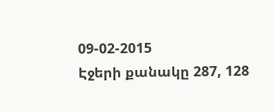09-02-2015
Էջերի քանակը 287, 128